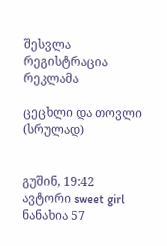შესვლა
რეგისტრაცია
რეკლამა

ცეცხლი და თოვლი (სრულად)


გუშინ, 19:42
ავტორი sweet girl
ნანახია 57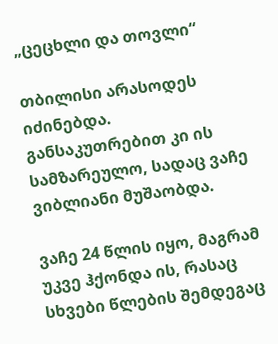„ცეცხლი და თოვლი“

თბილისი არასოდეს იძინებდა. განსაკუთრებით კი ის სამზარეულო, სადაც ვაჩე ვიბლიანი მუშაობდა.

ვაჩე 24 წლის იყო, მაგრამ უკვე ჰქონდა ის, რასაც სხვები წლების შემდეგაც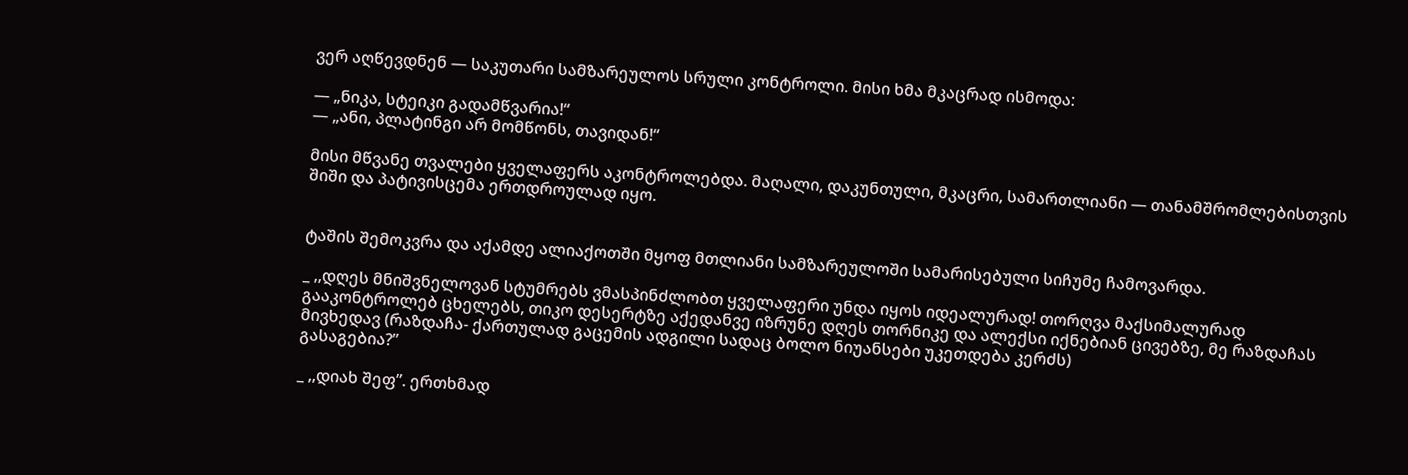ვერ აღწევდნენ — საკუთარი სამზარეულოს სრული კონტროლი. მისი ხმა მკაცრად ისმოდა:

— „ნიკა, სტეიკი გადამწვარია!“
— „ანი, პლატინგი არ მომწონს, თავიდან!“

მისი მწვანე თვალები ყველაფერს აკონტროლებდა. მაღალი, დაკუნთული, მკაცრი, სამართლიანი — თანამშრომლებისთვის შიში და პატივისცემა ერთდროულად იყო.


ტაშის შემოკვრა და აქამდე ალიაქოთში მყოფ მთლიანი სამზარეულოში სამარისებული სიჩუმე ჩამოვარდა.

_ ,,დღეს მნიშვნელოვან სტუმრებს ვმასპინძლობთ ყველაფერი უნდა იყოს იდეალურად! თორღვა მაქსიმალურად გააკონტროლებ ცხელებს, თიკო დესერტზე აქედანვე იზრუნე დღეს თორნიკე და ალექსი იქნებიან ცივებზე, მე რაზდაჩას მივხედავ (რაზდაჩა- ქართულად გაცემის ადგილი სადაც ბოლო ნიუანსები უკეთდება კერძს)
გასაგებია?”

_ ,,დიახ შეფ”. ერთხმად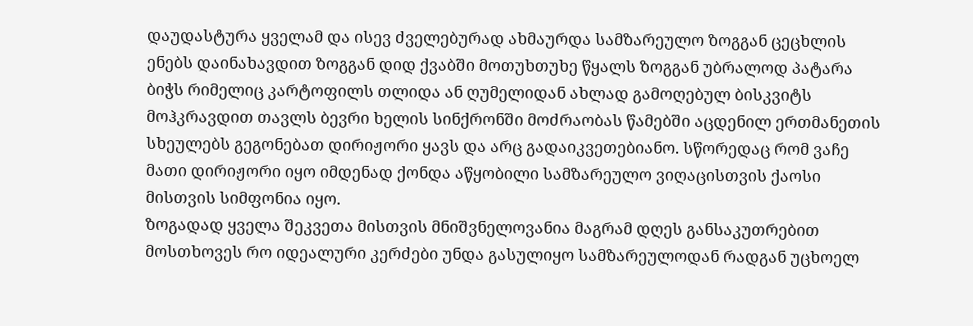დაუდასტურა ყველამ და ისევ ძველებურად ახმაურდა სამზარეულო ზოგგან ცეცხლის ენებს დაინახავდით ზოგგან დიდ ქვაბში მოთუხთუხე წყალს ზოგგან უბრალოდ პატარა ბიჭს რიმელიც კარტოფილს თლიდა ან ღუმელიდან ახლად გამოღებულ ბისკვიტს მოჰკრავდით თავლს ბევრი ხელის სინქრონში მოძრაობას წამებში აცდენილ ერთმანეთის სხეულებს გეგონებათ დირიჟორი ყავს და არც გადაიკვეთებიანო. სწორედაც რომ ვაჩე მათი დირიჟორი იყო იმდენად ქონდა აწყობილი სამზარეულო ვიღაცისთვის ქაოსი მისთვის სიმფონია იყო.
ზოგადად ყველა შეკვეთა მისთვის მნიშვნელოვანია მაგრამ დღეს განსაკუთრებით მოსთხოვეს რო იდეალური კერძები უნდა გასულიყო სამზარეულოდან რადგან უცხოელ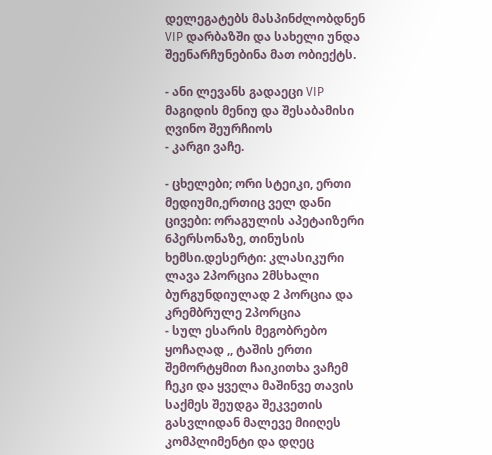დელეგატებს მასპინძლობდნენ VIP დარბაზში და სახელი უნდა შეენარჩუნებინა მათ ობიექტს.

- ანი ლევანს გადაეცი VIP მაგიდის მენიუ და შესაბამისი ღვინო შეურჩიოს
- კარგი ვაჩე.

- ცხელები; ორი სტეიკი, ერთი მედიუმი,ერთიც ველ დანი ცივები: ორაგულის აპეტაიზერი 6პერსონაზე, თინუსის ხემსი.დესერტი: კლასიკური ლავა 2პორცია 2მსხალი ბურგუნდიულად 2 პორცია და კრემბრულე 2პორცია
- სულ ესარის მეგობრებო ყოჩაღად ,, ტაშის ერთი შემორტყმით ჩაიკითხა ვაჩემ ჩეკი და ყველა მაშინვე თავის საქმეს შეუდგა შეკვეთის გასვლიდან მალევე მიიღეს კომპლიმენტი და დღეც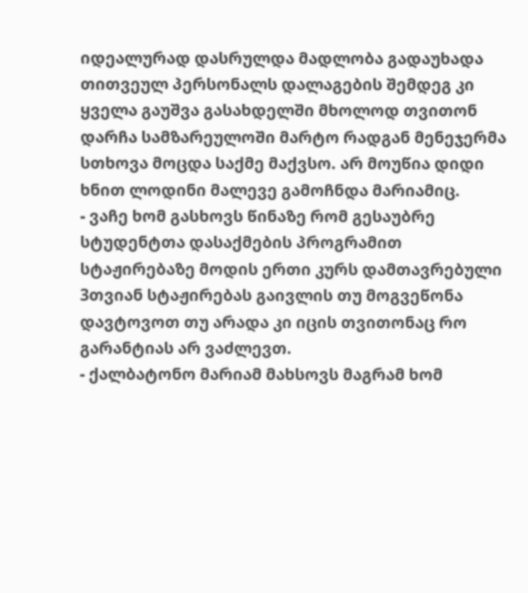იდეალურად დასრულდა მადლობა გადაუხადა თითვეულ პერსონალს დალაგების შემდეგ კი ყველა გაუშვა გასახდელში მხოლოდ თვითონ დარჩა სამზარეულოში მარტო რადგან მენეჯერმა სთხოვა მოცდა საქმე მაქვსო. არ მოუწია დიდი ხნით ლოდინი მალევე გამოჩნდა მარიამიც.
- ვაჩე ხომ გასხოვს წინაზე რომ გესაუბრე სტუდენტთა დასაქმების პროგრამით სტაჟირებაზე მოდის ერთი კურს დამთავრებული 3თვიან სტაჟირებას გაივლის თუ მოგვეწონა დავტოვოთ თუ არადა კი იცის თვითონაც რო გარანტიას არ ვაძლევთ.
- ქალბატონო მარიამ მახსოვს მაგრამ ხომ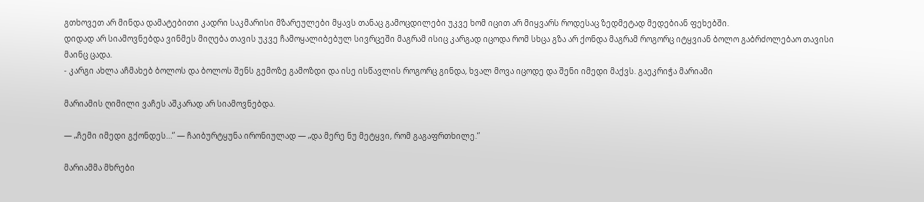გთხოვეთ არ მინდა დამატებითი კადრი საკმარისი მზარეულები მყავს თანაც გამოცდილები უკვე ხომ იცით არ მიყვარს როდესაც ზედმეტად მედებიან ფეხებში.
დიდად არ სიამოვნებდა ვინმეს მიღება თავის უკვე ჩამოყალიბებულ სივრცეში მაგრამ ისიც კარგად იცოდა რომ სხცა გზა არ ქონდა მაგრამ როგორც იტყვიან ბოლო გაბრძოლებაო თავისი მაინც ცადა.
- კარგი ახლა აჩმახებ ბოლოს და ბოლოს შენს გემოზე გამოზდი და ისე ისწავლის როგორც გინდა, ხვალ მოვა იცოდე და შენი იმედი მაქვს. გაეკრიჭა მარიამი

მარიამის ღიმილი ვაჩეს აშკარად არ სიამოვნებდა.

— „ჩემი იმედი გქონდეს…“ — ჩაიბურტყუნა ირონიულად — „და მერე ნუ მეტყვი, რომ გაგაფრთხილე.“

მარიამმა მხრები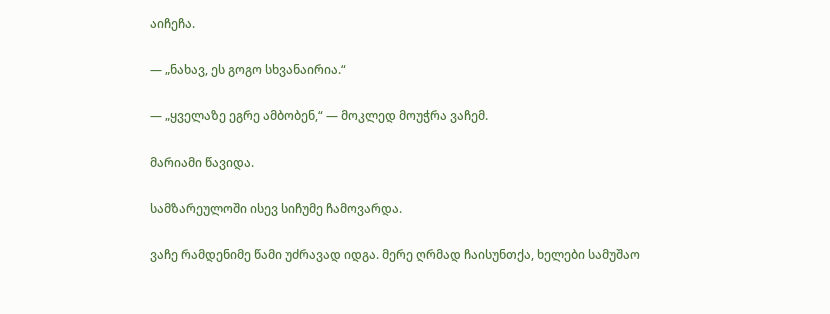აიჩეჩა.

— „ნახავ, ეს გოგო სხვანაირია.“

— „ყველაზე ეგრე ამბობენ,“ — მოკლედ მოუჭრა ვაჩემ.

მარიამი წავიდა.

სამზარეულოში ისევ სიჩუმე ჩამოვარდა.

ვაჩე რამდენიმე წამი უძრავად იდგა. მერე ღრმად ჩაისუნთქა, ხელები სამუშაო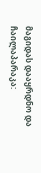მაგიდას დააყრდნო და ჩაილაპარაკა: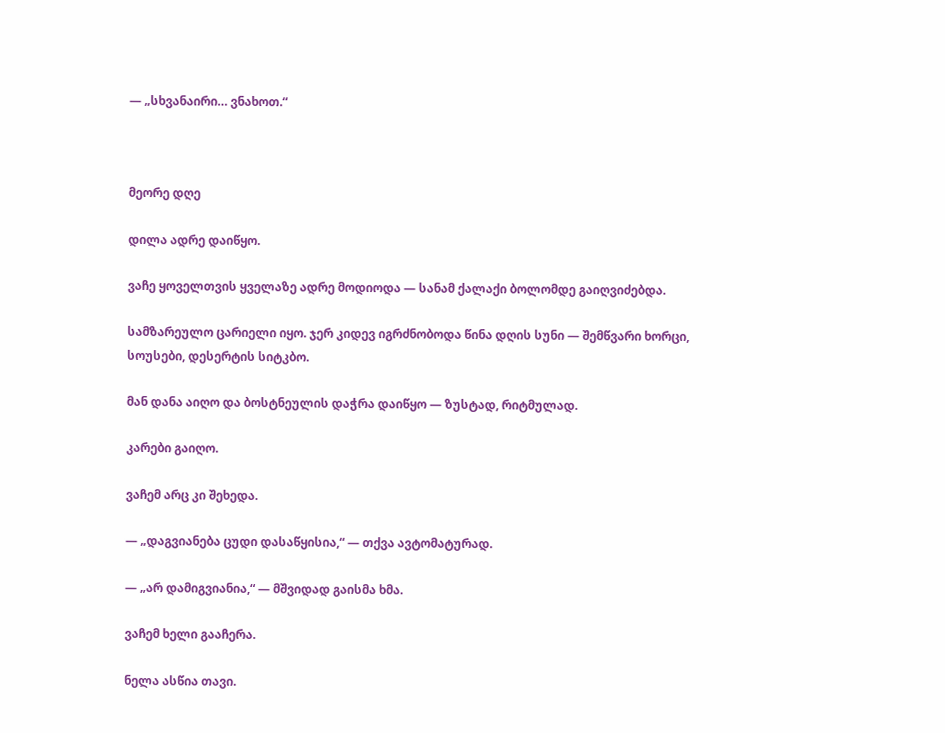— „სხვანაირი… ვნახოთ.“



მეორე დღე

დილა ადრე დაიწყო.

ვაჩე ყოველთვის ყველაზე ადრე მოდიოდა — სანამ ქალაქი ბოლომდე გაიღვიძებდა.

სამზარეულო ცარიელი იყო. ჯერ კიდევ იგრძნობოდა წინა დღის სუნი — შემწვარი ხორცი, სოუსები, დესერტის სიტკბო.

მან დანა აიღო და ბოსტნეულის დაჭრა დაიწყო — ზუსტად, რიტმულად.

კარები გაიღო.

ვაჩემ არც კი შეხედა.

— „დაგვიანება ცუდი დასაწყისია,“ — თქვა ავტომატურად.

— „არ დამიგვიანია,“ — მშვიდად გაისმა ხმა.

ვაჩემ ხელი გააჩერა.

ნელა ასწია თავი.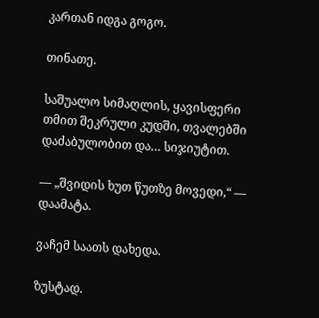კართან იდგა გოგო.

თინათე.

საშუალო სიმაღლის, ყავისფერი თმით შეკრული კუდში, თვალებში დაძაბულობით და… სიჯიუტით.

— „შვიდის ხუთ წუთზე მოვედი,“ — დაამატა.

ვაჩემ საათს დახედა.

ზუსტად.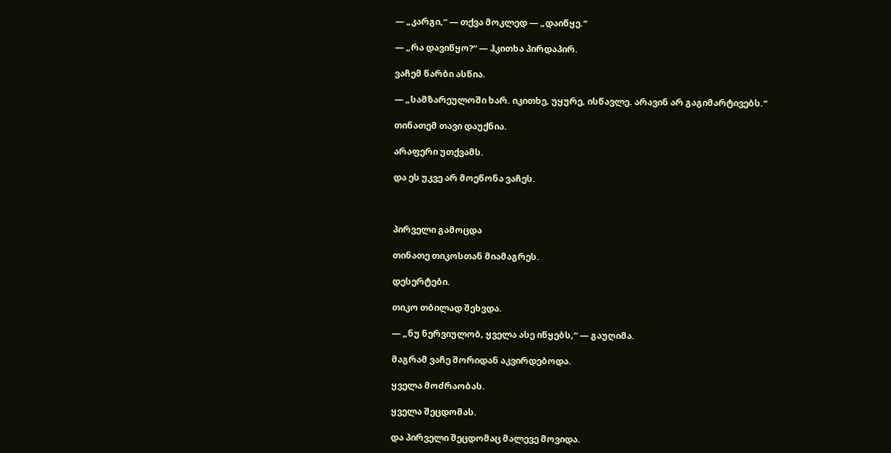— „კარგი,“ — თქვა მოკლედ — „დაიწყე.“

— „რა დავიწყო?“ — ჰკითხა პირდაპირ.

ვაჩემ წარბი ასწია.

— „სამზარეულოში ხარ. იკითხე, უყურე, ისწავლე. არავინ არ გაგიმარტივებს.“

თინათემ თავი დაუქნია.

არაფერი უთქვამს.

და ეს უკვე არ მოეწონა ვაჩეს.



პირველი გამოცდა

თინათე თიკოსთან მიამაგრეს.

დესერტები.

თიკო თბილად შეხვდა.

— „ნუ ნერვიულობ, ყველა ასე იწყებს,“ — გაუღიმა.

მაგრამ ვაჩე შორიდან აკვირდებოდა.

ყველა მოძრაობას.

ყველა შეცდომას.

და პირველი შეცდომაც მალევე მოვიდა.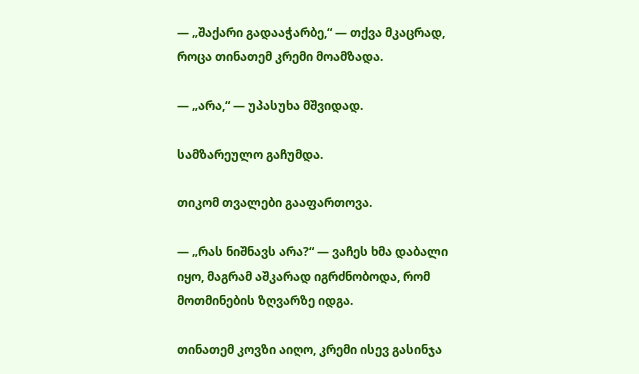— „შაქარი გადააჭარბე,“ — თქვა მკაცრად, როცა თინათემ კრემი მოამზადა.

— „არა,“ — უპასუხა მშვიდად.

სამზარეულო გაჩუმდა.

თიკომ თვალები გააფართოვა.

— „რას ნიშნავს არა?“ — ვაჩეს ხმა დაბალი იყო, მაგრამ აშკარად იგრძნობოდა, რომ მოთმინების ზღვარზე იდგა.

თინათემ კოვზი აიღო, კრემი ისევ გასინჯა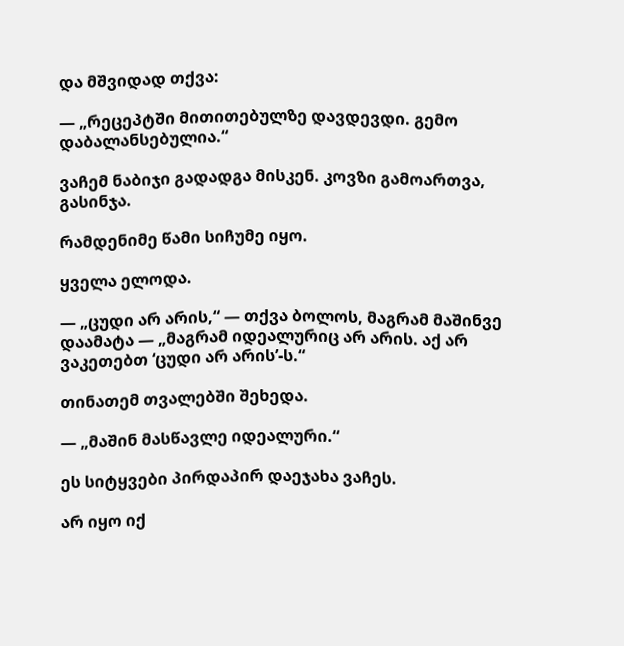და მშვიდად თქვა:

— „რეცეპტში მითითებულზე დავდევდი. გემო დაბალანსებულია.“

ვაჩემ ნაბიჯი გადადგა მისკენ. კოვზი გამოართვა, გასინჯა.

რამდენიმე წამი სიჩუმე იყო.

ყველა ელოდა.

— „ცუდი არ არის,“ — თქვა ბოლოს, მაგრამ მაშინვე დაამატა — „მაგრამ იდეალურიც არ არის. აქ არ ვაკეთებთ ‘ცუდი არ არის’-ს.“

თინათემ თვალებში შეხედა.

— „მაშინ მასწავლე იდეალური.“

ეს სიტყვები პირდაპირ დაეჯახა ვაჩეს.

არ იყო იქ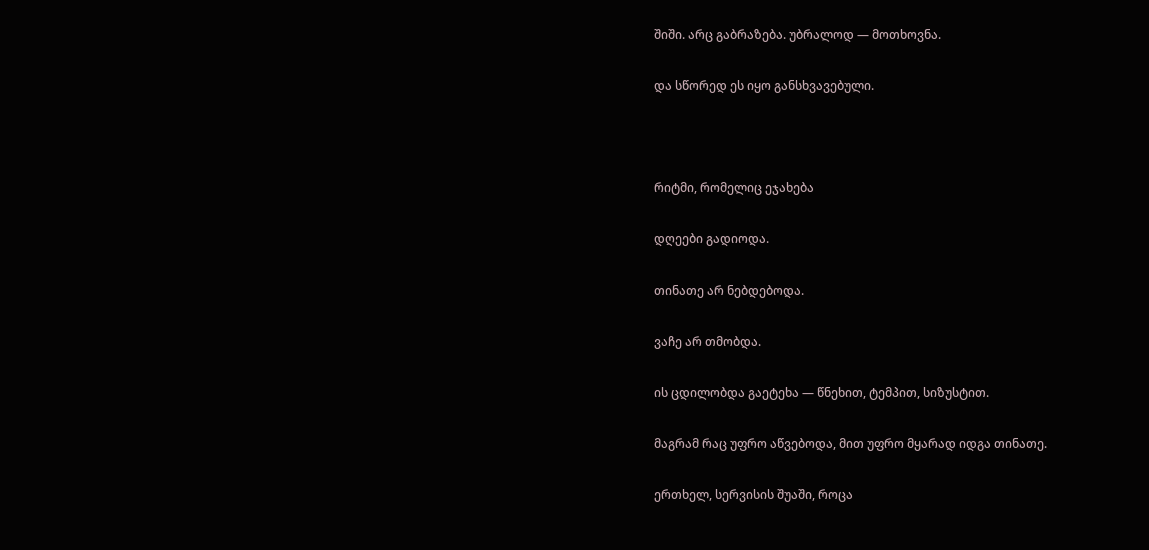შიში. არც გაბრაზება. უბრალოდ — მოთხოვნა.

და სწორედ ეს იყო განსხვავებული.



რიტმი, რომელიც ეჯახება

დღეები გადიოდა.

თინათე არ ნებდებოდა.

ვაჩე არ თმობდა.

ის ცდილობდა გაეტეხა — წნეხით, ტემპით, სიზუსტით.

მაგრამ რაც უფრო აწვებოდა, მით უფრო მყარად იდგა თინათე.

ერთხელ, სერვისის შუაში, როცა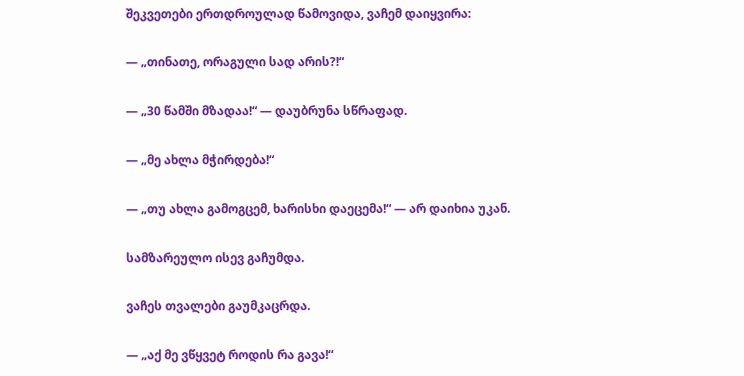შეკვეთები ერთდროულად წამოვიდა, ვაჩემ დაიყვირა:

— „თინათე, ორაგული სად არის?!“

— „30 წამში მზადაა!“ — დაუბრუნა სწრაფად.

— „მე ახლა მჭირდება!“

— „თუ ახლა გამოგცემ, ხარისხი დაეცემა!“ — არ დაიხია უკან.

სამზარეულო ისევ გაჩუმდა.

ვაჩეს თვალები გაუმკაცრდა.

— „აქ მე ვწყვეტ როდის რა გავა!“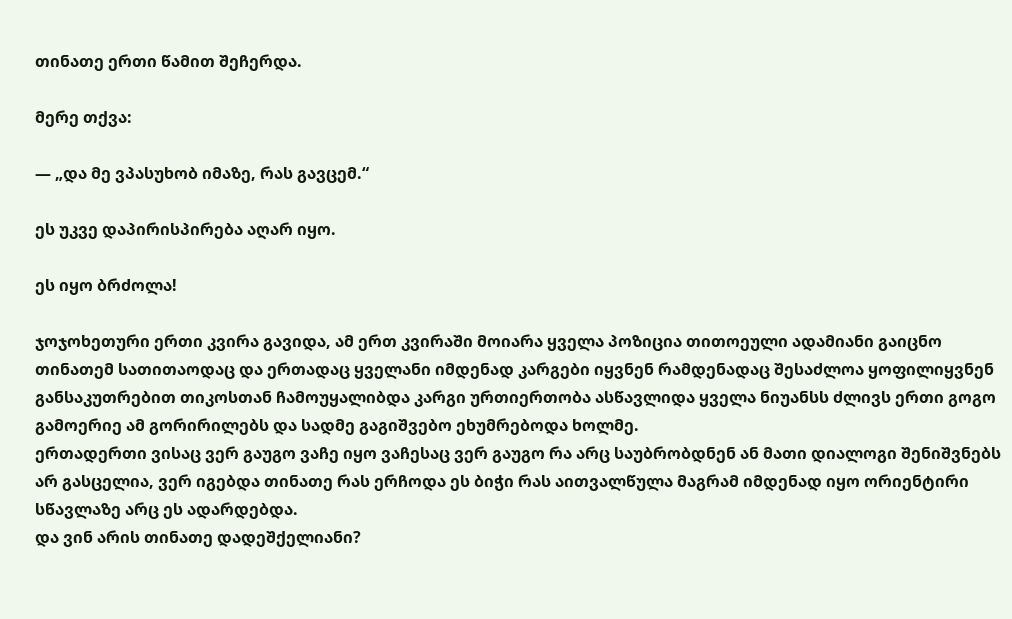თინათე ერთი წამით შეჩერდა.

მერე თქვა:

— „და მე ვპასუხობ იმაზე, რას გავცემ.“

ეს უკვე დაპირისპირება აღარ იყო.

ეს იყო ბრძოლა!

ჯოჯოხეთური ერთი კვირა გავიდა, ამ ერთ კვირაში მოიარა ყველა პოზიცია თითოეული ადამიანი გაიცნო თინათემ სათითაოდაც და ერთადაც ყველანი იმდენად კარგები იყვნენ რამდენადაც შესაძლოა ყოფილიყვნენ განსაკუთრებით თიკოსთან ჩამოუყალიბდა კარგი ურთიერთობა ასწავლიდა ყველა ნიუანსს ძლივს ერთი გოგო გამოერიე ამ გორირილებს და სადმე გაგიშვებო ეხუმრებოდა ხოლმე.
ერთადერთი ვისაც ვერ გაუგო ვაჩე იყო ვაჩესაც ვერ გაუგო რა არც საუბრობდნენ ან მათი დიალოგი შენიშვნებს არ გასცელია, ვერ იგებდა თინათე რას ერჩოდა ეს ბიჭი რას აითვალწულა მაგრამ იმდენად იყო ორიენტირი სწავლაზე არც ეს ადარდებდა.
და ვინ არის თინათე დადეშქელიანი?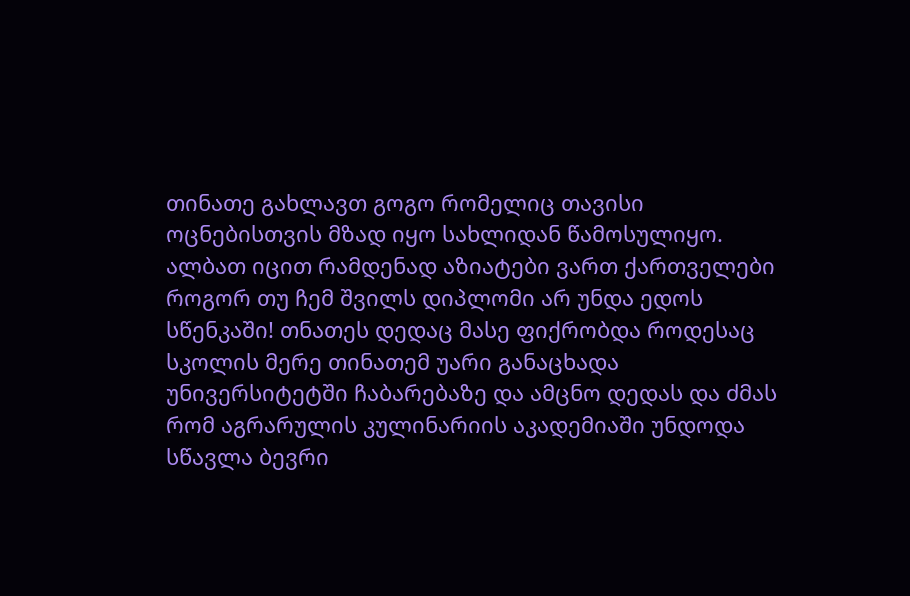თინათე გახლავთ გოგო რომელიც თავისი ოცნებისთვის მზად იყო სახლიდან წამოსულიყო. ალბათ იცით რამდენად აზიატები ვართ ქართველები როგორ თუ ჩემ შვილს დიპლომი არ უნდა ედოს სწენკაში! თნათეს დედაც მასე ფიქრობდა როდესაც სკოლის მერე თინათემ უარი განაცხადა უნივერსიტეტში ჩაბარებაზე და ამცნო დედას და ძმას რომ აგრარულის კულინარიის აკადემიაში უნდოდა სწავლა ბევრი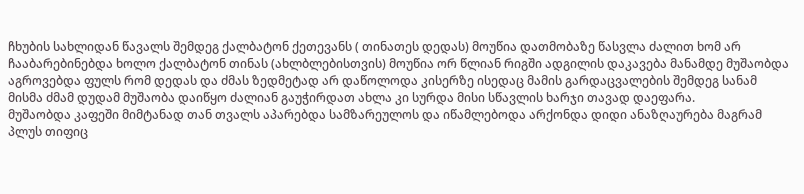ჩხუბის სახლიდან წავალს შემდეგ ქალბატონ ქეთევანს ( თინათეს დედას) მოუწია დათმობაზე წასვლა ძალით ხომ არ ჩააბარებინებდა ხოლო ქალბატონ თინას (ახლბლებისთვის) მოუწია ორ წლიან რიგში ადგილის დაკავება მანამდე მუშაობდა აგროვებდა ფულს რომ დედას და ძმას ზედმეტად არ დაწოლოდა კისერზე ისედაც მამის გარდაცვალების შემდეგ სანამ მისმა ძმამ დუდამ მუშაობა დაიწყო ძალიან გაუჭირდათ ახლა კი სურდა მისი სწავლის ხარჯი თავად დაეფარა.
მუშაობდა კაფეში მიმტანად თან თვალს აპარებდა სამზარეულოს და იწამლებოდა არქონდა დიდი ანაზღაურება მაგრამ პლუს თიფიც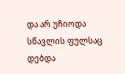და არ უჩიოდა სწავლის ფულსაც დებდა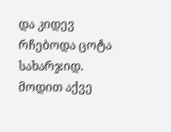და კიდევ რჩებოდა ცოტა სახარჯიდ.
მოდით აქვე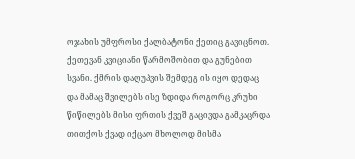ოჯახის უმფროსი ქალბატონი ქეთიც გავიცნოთ.
ქეთევან კვიციანი წარმოშობით და გუნებით სვანი. ქმრის დაღუპვის შემდეგ ის იყო დედაც და მამაც შვილებს ისე ზდიდა როგორც კრუხი წიწილებს მისი ფრთის ქვეშ გაცივდა გამკაცრდა თითქოს ქვად იქცაო მხოლოდ მისმა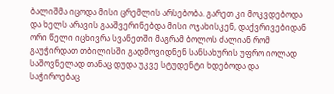ბალიშმა იცოდა მისი ცრემლის არსებობა. გარეთ კი მოკვდებოდა და ხელს არავის გააშვერინებდა მისი ოჯახისკენ, დაქვრივებიდან ორი წელი იცხივრა სვანეთში მაგრამ ბოლოს ძალიან რომ გაუჭირდათ თბილისში გადმოვიდნენ სანსახურის უფრო იოლად საშოვნელად თანაც დუდა უკვე სტუდენტი ხდებოდა და საჭიროებაც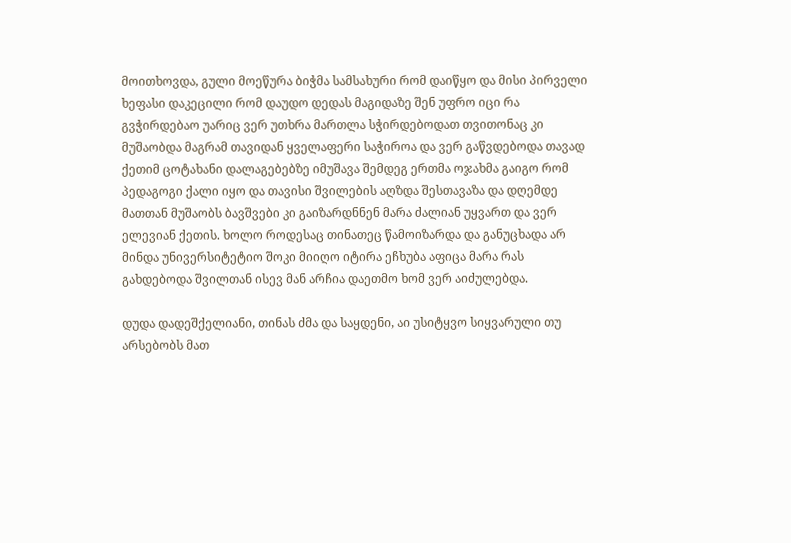მოითხოვდა, გული მოეწურა ბიჭმა სამსახური რომ დაიწყო და მისი პირველი ხეფასი დაკეცილი რომ დაუდო დედას მაგიდაზე შენ უფრო იცი რა გვჭირდებაო უარიც ვერ უთხრა მართლა სჭირდებოდათ თვითონაც კი მუშაობდა მაგრამ თავიდან ყველაფერი საჭიროა და ვერ გაწვდებოდა თავად ქეთიმ ცოტახანი დალაგებებზე იმუშავა შემდეგ ერთმა ოჯახმა გაიგო რომ პედაგოგი ქალი იყო და თავისი შვილების აღზდა შესთავაზა და დღემდე მათთან მუშაობს ბავშვები კი გაიზარდნნენ მარა ძალიან უყვართ და ვერ ელევიან ქეთის. ხოლო როდესაც თინათეც წამოიზარდა და განუცხადა არ მინდა უნივერსიტეტიო შოკი მიიღო იტირა ეჩხუბა აფიცა მარა რას გახდებოდა შვილთან ისევ მან არჩია დაეთმო ხომ ვერ აიძულებდა.

დუდა დადეშქელიანი, თინას ძმა და საყდენი, აი უსიტყვო სიყვარული თუ არსებობს მათ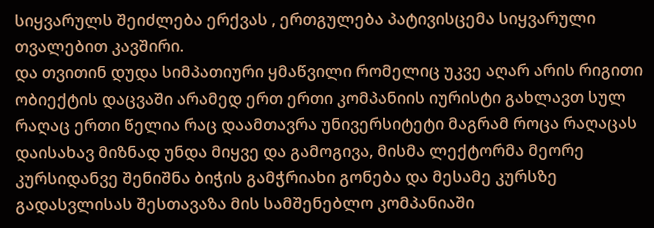სიყვარულს შეიძლება ერქვას , ერთგულება პატივისცემა სიყვარული თვალებით კავშირი.
და თვითინ დუდა სიმპათიური ყმაწვილი რომელიც უკვე აღარ არის რიგითი ობიექტის დაცვაში არამედ ერთ ერთი კომპანიის იურისტი გახლავთ სულ რაღაც ერთი წელია რაც დაამთავრა უნივერსიტეტი მაგრამ როცა რაღაცას დაისახავ მიზნად უნდა მიყვე და გამოგივა, მისმა ლექტორმა მეორე კურსიდანვე შენიშნა ბიჭის გამჭრიახი გონება და მესამე კურსზე გადასვლისას შესთავაზა მის სამშენებლო კომპანიაში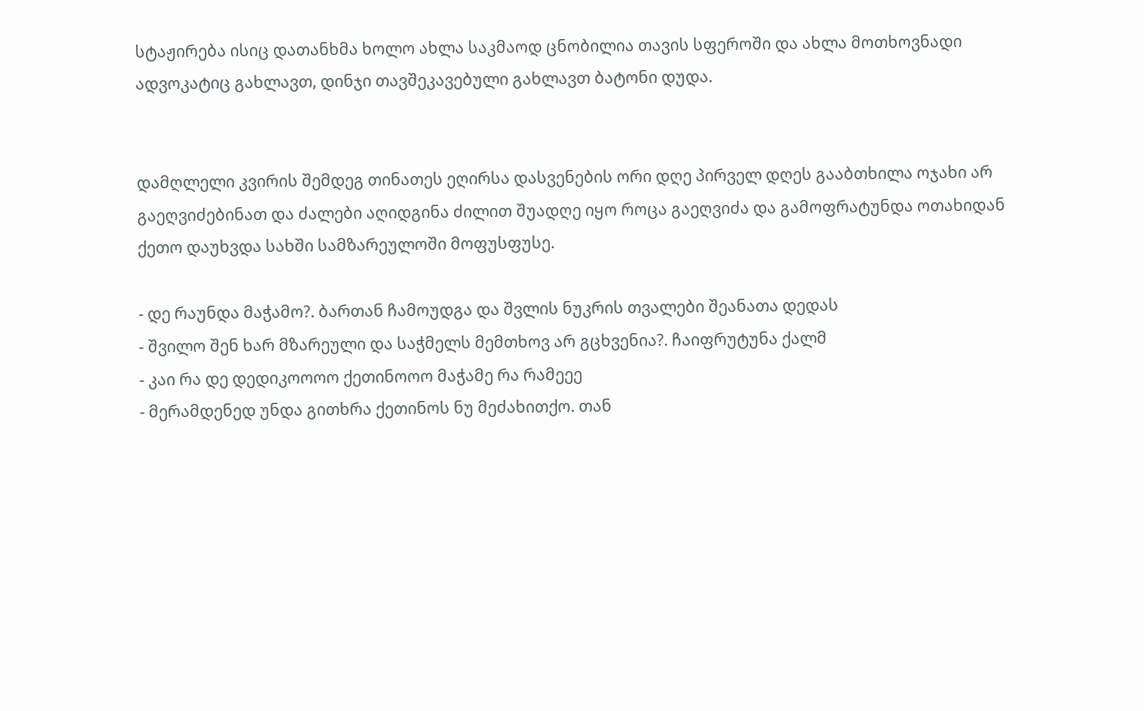სტაჟირება ისიც დათანხმა ხოლო ახლა საკმაოდ ცნობილია თავის სფეროში და ახლა მოთხოვნადი ადვოკატიც გახლავთ, დინჯი თავშეკავებული გახლავთ ბატონი დუდა.


დამღლელი კვირის შემდეგ თინათეს ეღირსა დასვენების ორი დღე პირველ დღეს გააბთხილა ოჯახი არ გაეღვიძებინათ და ძალები აღიდგინა ძილით შუადღე იყო როცა გაეღვიძა და გამოფრატუნდა ოთახიდან ქეთო დაუხვდა სახში სამზარეულოში მოფუსფუსე.

- დე რაუნდა მაჭამო?. ბართან ჩამოუდგა და შვლის ნუკრის თვალები შეანათა დედას
- შვილო შენ ხარ მზარეული და საჭმელს მემთხოვ არ გცხვენია?. ჩაიფრუტუნა ქალმ
- კაი რა დე დედიკოოოო ქეთინოოო მაჭამე რა რამეეე
- მერამდენედ უნდა გითხრა ქეთინოს ნუ მეძახითქო. თან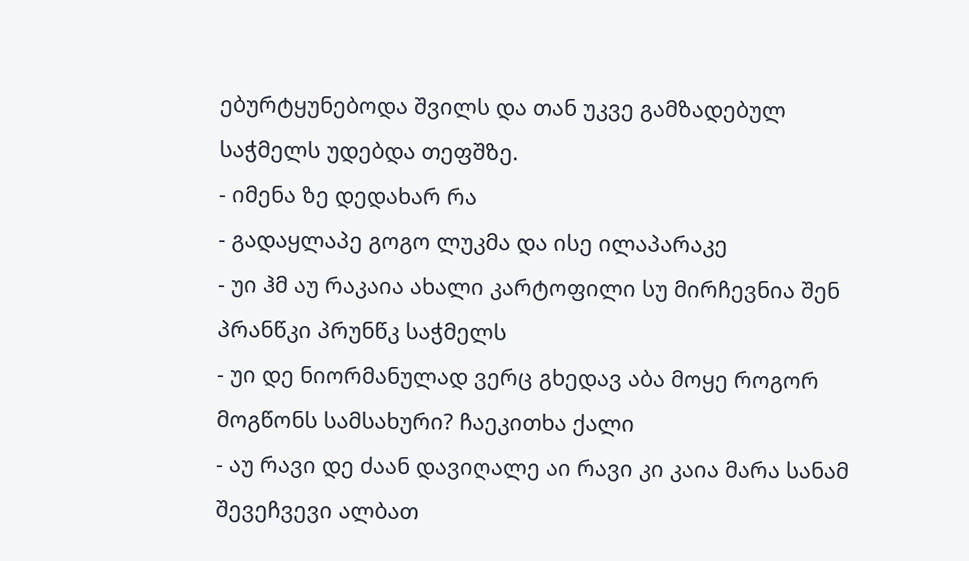ებურტყუნებოდა შვილს და თან უკვე გამზადებულ საჭმელს უდებდა თეფშზე.
- იმენა ზე დედახარ რა
- გადაყლაპე გოგო ლუკმა და ისე ილაპარაკე
- უი ჰმ აუ რაკაია ახალი კარტოფილი სუ მირჩევნია შენ პრანწკი პრუნწკ საჭმელს
- უი დე ნიორმანულად ვერც გხედავ აბა მოყე როგორ მოგწონს სამსახური? ჩაეკითხა ქალი
- აუ რავი დე ძაან დავიღალე აი რავი კი კაია მარა სანამ შევეჩვევი ალბათ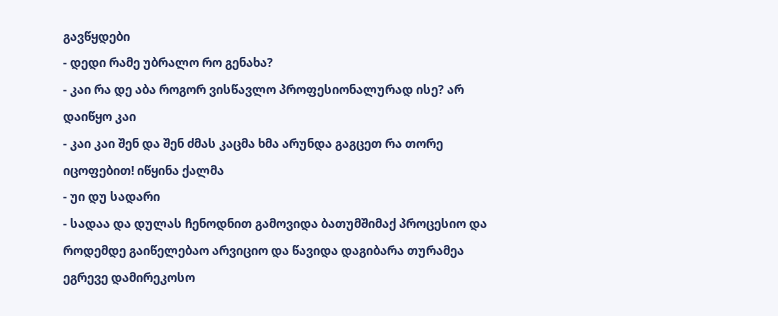გავწყდები
- დედი რამე უბრალო რო გენახა?
- კაი რა დე აბა როგორ ვისწავლო პროფესიონალურად ისე? არ დაიწყო კაი
- კაი კაი შენ და შენ ძმას კაცმა ხმა არუნდა გაგცეთ რა თორე იცოფებით! იწყინა ქალმა
- უი დუ სადარი
- სადაა და დულას ჩენოდნით გამოვიდა ბათუმშიმაქ პროცესიო და როდემდე გაიწელებაო არვიციო და წავიდა დაგიბარა თურამეა ეგრევე დამირეკოსო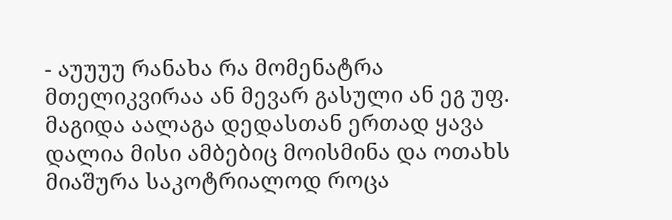- აუუუუ რანახა რა მომენატრა მთელიკვირაა ან მევარ გასული ან ეგ უფ.
მაგიდა აალაგა დედასთან ერთად ყავა დალია მისი ამბებიც მოისმინა და ოთახს მიაშურა საკოტრიალოდ როცა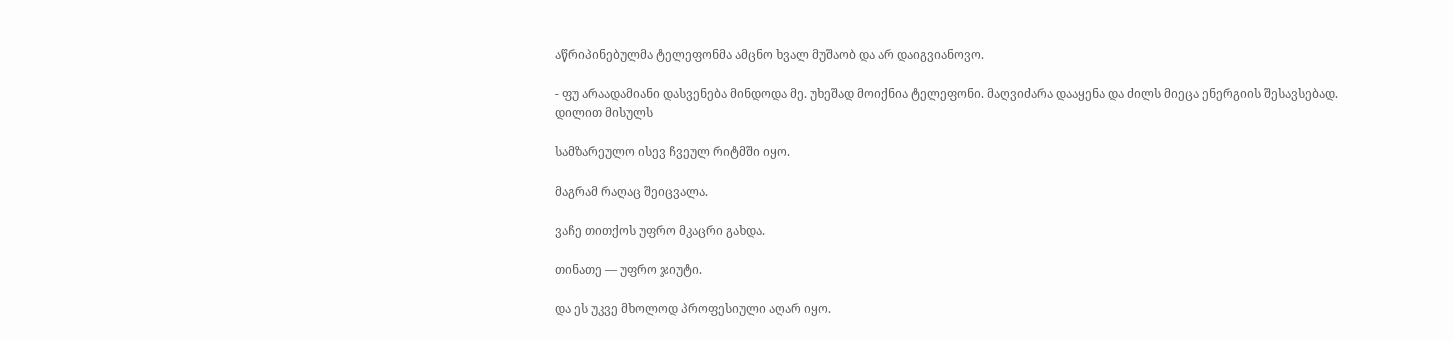აწრიპინებულმა ტელეფონმა ამცნო ხვალ მუშაობ და არ დაიგვიანოვო.

- ფუ არაადამიანი დასვენება მინდოდა მე. უხეშად მოიქნია ტელეფონი. მაღვიძარა დააყენა და ძილს მიეცა ენერგიის შესავსებად.
დილით მისულს

სამზარეულო ისევ ჩვეულ რიტმში იყო.

მაგრამ რაღაც შეიცვალა.

ვაჩე თითქოს უფრო მკაცრი გახდა.

თინათე — უფრო ჯიუტი.

და ეს უკვე მხოლოდ პროფესიული აღარ იყო.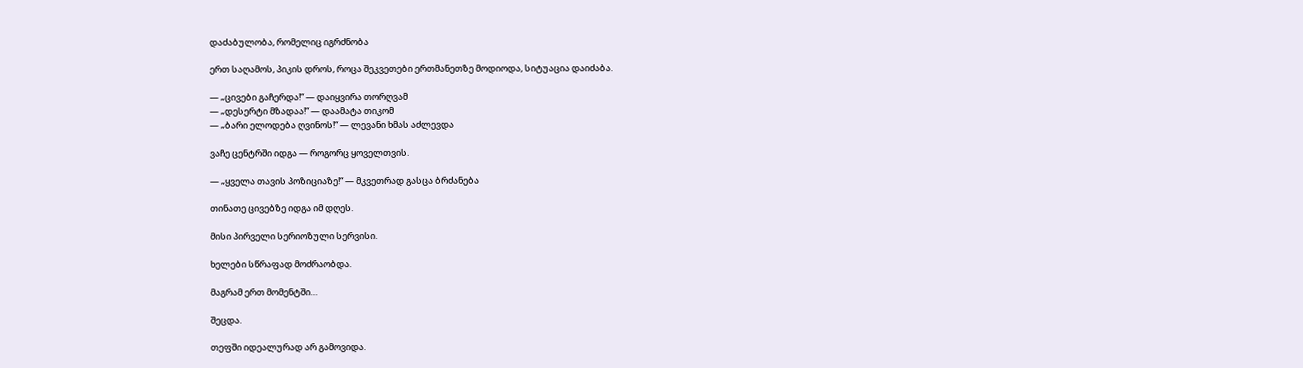დაძაბულობა, რომელიც იგრძნობა

ერთ საღამოს, პიკის დროს, როცა შეკვეთები ერთმანეთზე მოდიოდა, სიტუაცია დაიძაბა.

— „ცივები გაჩერდა!“ — დაიყვირა თორღვამ
— „დესერტი მზადაა!“ — დაამატა თიკომ
— „ბარი ელოდება ღვინოს!“ — ლევანი ხმას აძლევდა

ვაჩე ცენტრში იდგა — როგორც ყოველთვის.

— „ყველა თავის პოზიციაზე!“ — მკვეთრად გასცა ბრძანება

თინათე ცივებზე იდგა იმ დღეს.

მისი პირველი სერიოზული სერვისი.

ხელები სწრაფად მოძრაობდა.

მაგრამ ერთ მომენტში…

შეცდა.

თეფში იდეალურად არ გამოვიდა.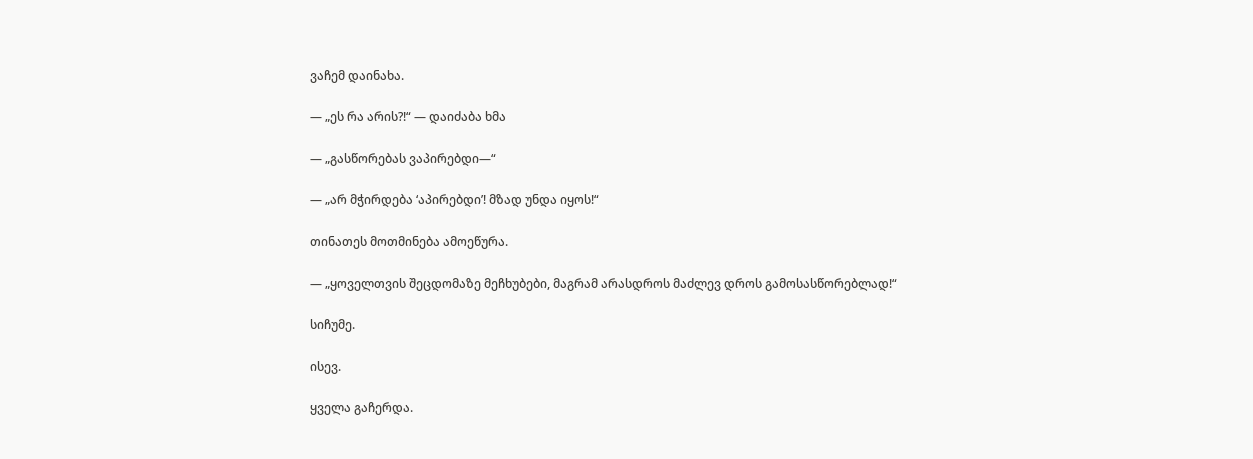ვაჩემ დაინახა.

— „ეს რა არის?!“ — დაიძაბა ხმა

— „გასწორებას ვაპირებდი—“

— „არ მჭირდება ‘აპირებდი’! მზად უნდა იყოს!“

თინათეს მოთმინება ამოეწურა.

— „ყოველთვის შეცდომაზე მეჩხუბები, მაგრამ არასდროს მაძლევ დროს გამოსასწორებლად!“

სიჩუმე.

ისევ.

ყველა გაჩერდა.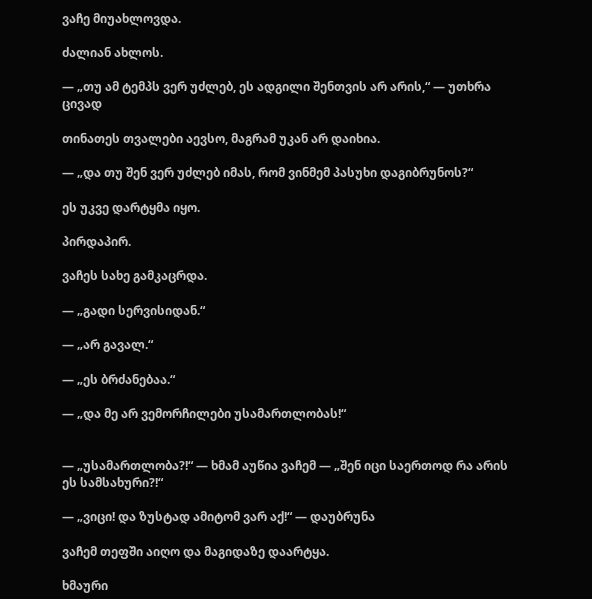ვაჩე მიუახლოვდა.

ძალიან ახლოს.

— „თუ ამ ტემპს ვერ უძლებ, ეს ადგილი შენთვის არ არის,“ — უთხრა ცივად

თინათეს თვალები აევსო, მაგრამ უკან არ დაიხია.

— „და თუ შენ ვერ უძლებ იმას, რომ ვინმემ პასუხი დაგიბრუნოს?“

ეს უკვე დარტყმა იყო.

პირდაპირ.

ვაჩეს სახე გამკაცრდა.

— „გადი სერვისიდან.“

— „არ გავალ.“

— „ეს ბრძანებაა.“

— „და მე არ ვემორჩილები უსამართლობას!“


— „უსამართლობა?!“ — ხმამ აუწია ვაჩემ — „შენ იცი საერთოდ რა არის ეს სამსახური?!“

— „ვიცი! და ზუსტად ამიტომ ვარ აქ!“ — დაუბრუნა

ვაჩემ თეფში აიღო და მაგიდაზე დაარტყა.

ხმაური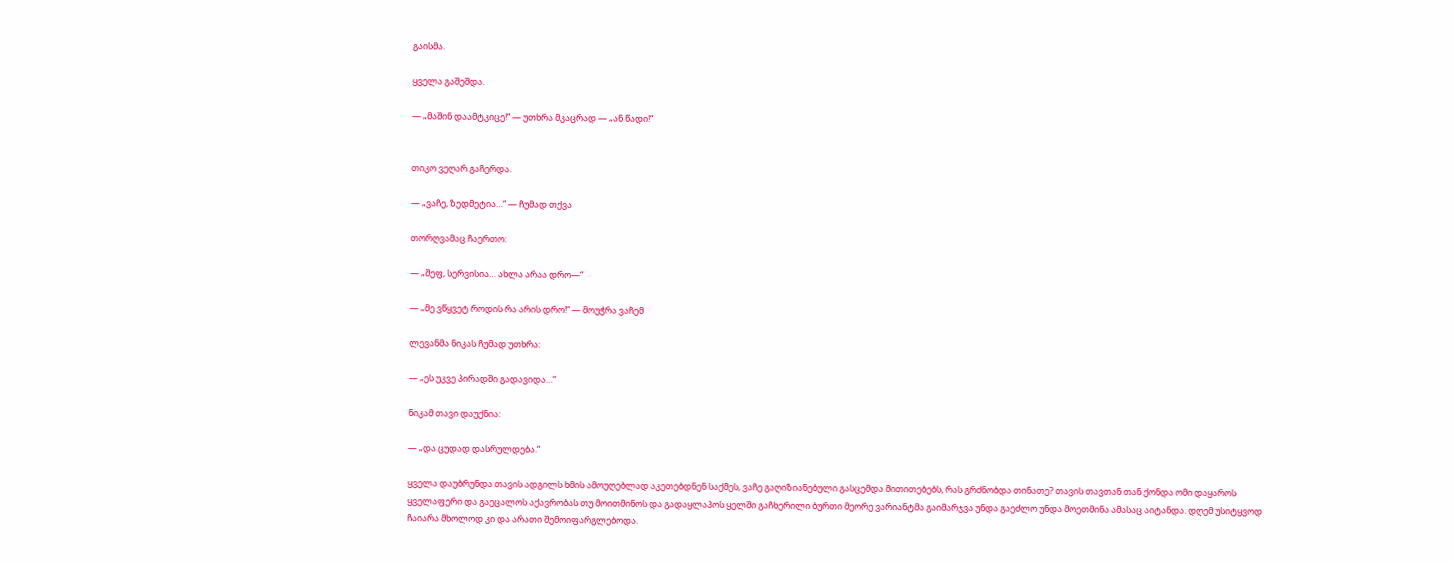გაისმა.

ყველა გაშეშდა.

— „მაშინ დაამტკიცე!“ — უთხრა მკაცრად — „ან წადი!“


თიკო ვეღარ გაჩერდა.

— „ვაჩე, ზედმეტია…“ — ჩუმად თქვა

თორღვამაც ჩაერთო:

— „შეფ, სერვისია… ახლა არაა დრო—“

— „მე ვწყვეტ როდის რა არის დრო!“ — მოუჭრა ვაჩემ

ლევანმა ნიკას ჩუმად უთხრა:

— „ეს უკვე პირადში გადავიდა…“

ნიკამ თავი დაუქნია:

— „და ცუდად დასრულდება.“

ყველა დაუბრუნდა თავის ადგილს ხმის ამოუღებლად აკეთებდნენ საქმეს, ვაჩე გაღიზიანებული გასცემდა მითითებებს, რას გრძნობდა თინათე? თავის თავთან თან ქონდა ომი დაყაროს ყველაფერი და გაეცალოს აქავრობას თუ მოითმინოს და გადაყლაპოს ყელში გაჩხერილი ბურთი მეორე ვარიანტმა გაიმარჯვა უნდა გაეძლო უნდა მოეთმინა ამასაც აიტანდა. დღემ უსიტყვოდ ჩაიარა მხოლოდ კი და არათი შემოიფარგლებოდა.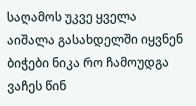საღამოს უკვე ყველა აიშალა გასახდელში იყვნენ ბიჭები ნიკა რო ჩამოუდგა ვაჩეს წინ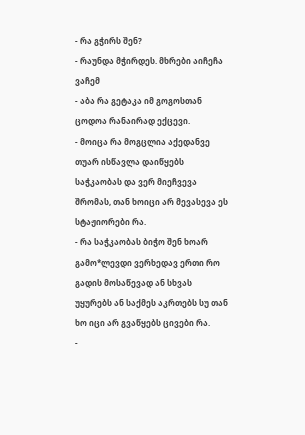- რა გჭირს შენ?
- რაუნდა მჭირდეს. მხრები აიჩეჩა ვაჩემ
- აბა რა გეტაკა იმ გოგოსთან ცოდოა რანაირად ექცევი.
- მოიცა რა მოგცლია აქედანვე თუარ ისწავლა დაიწყებს საჭკაობას და ვერ მიეჩვევა შრომას, თან ხოიცი არ მევასევა ეს სტაჟიორები რა.
- რა საჭკაობას ბიჭო შენ ხოარ გამო*ლევდი ვერხედავ ერთი რო გადის მოსაწევად ან სხვას უყურებს ან საქმეს აკრთებს სუ თან ხო იცი არ გვაწყებს ცივები რა.
-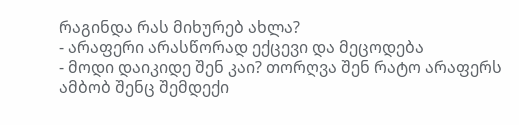რაგინდა რას მიხურებ ახლა?
- არაფერი არასწორად ექცევი და მეცოდება
- მოდი დაიკიდე შენ კაი? თორღვა შენ რატო არაფერს ამბობ შენც შემდექი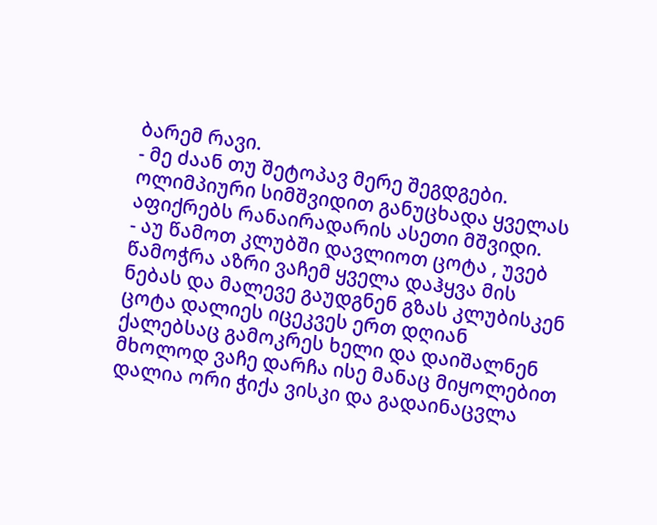ბარემ რავი.
- მე ძაან თუ შეტოპავ მერე შეგდგები. ოლიმპიური სიმშვიდით განუცხადა ყველას აფიქრებს რანაირადარის ასეთი მშვიდი.
- აუ წამოთ კლუბში დავლიოთ ცოტა , უვებ წამოჭრა აზრი ვაჩემ ყველა დაჰყვა მის ნებას და მალევე გაუდგნენ გზას კლუბისკენ ცოტა დალიეს იცეკვეს ერთ დღიან ქალებსაც გამოკრეს ხელი და დაიშალნენ მხოლოდ ვაჩე დარჩა ისე მანაც მიყოლებით დალია ორი ჭიქა ვისკი და გადაინაცვლა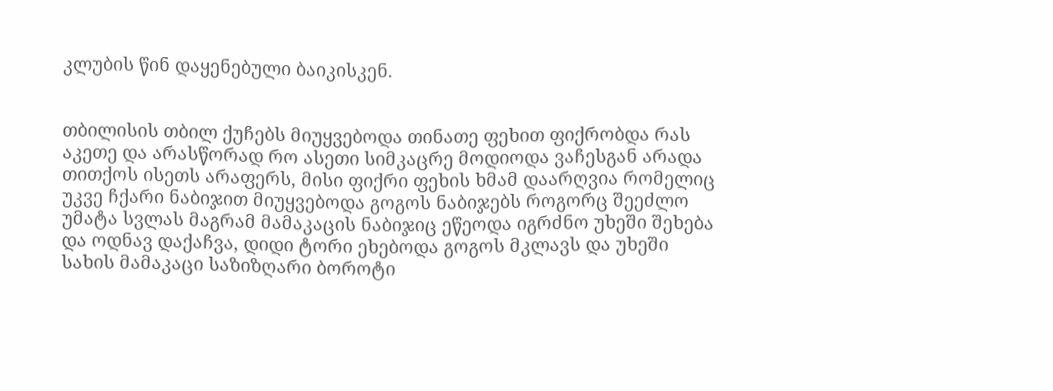კლუბის წინ დაყენებული ბაიკისკენ.


თბილისის თბილ ქუჩებს მიუყვებოდა თინათე ფეხით ფიქრობდა რას აკეთე და არასწორად რო ასეთი სიმკაცრე მოდიოდა ვაჩესგან არადა თითქოს ისეთს არაფერს, მისი ფიქრი ფეხის ხმამ დაარღვია რომელიც უკვე ჩქარი ნაბიჯით მიუყვებოდა გოგოს ნაბიჯებს როგორც შეეძლო უმატა სვლას მაგრამ მამაკაცის ნაბიჯიც ეწეოდა იგრძნო უხეში შეხება და ოდნავ დაქაჩვა, დიდი ტორი ეხებოდა გოგოს მკლავს და უხეში სახის მამაკაცი საზიზღარი ბოროტი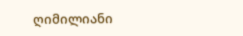ღიმილიანი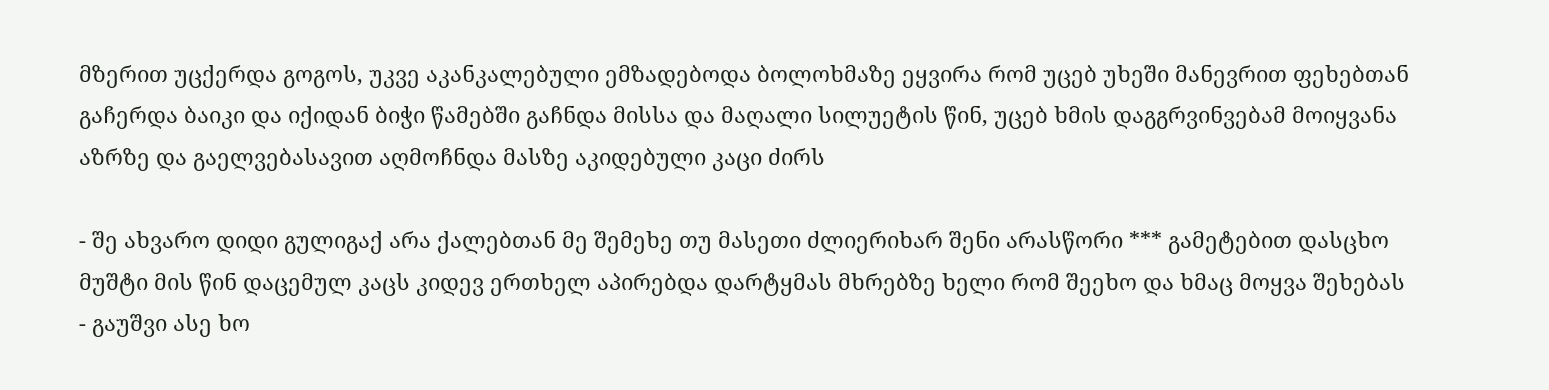მზერით უცქერდა გოგოს, უკვე აკანკალებული ემზადებოდა ბოლოხმაზე ეყვირა რომ უცებ უხეში მანევრით ფეხებთან გაჩერდა ბაიკი და იქიდან ბიჭი წამებში გაჩნდა მისსა და მაღალი სილუეტის წინ, უცებ ხმის დაგგრვინვებამ მოიყვანა აზრზე და გაელვებასავით აღმოჩნდა მასზე აკიდებული კაცი ძირს

- შე ახვარო დიდი გულიგაქ არა ქალებთან მე შემეხე თუ მასეთი ძლიერიხარ შენი არასწორი *** გამეტებით დასცხო მუშტი მის წინ დაცემულ კაცს კიდევ ერთხელ აპირებდა დარტყმას მხრებზე ხელი რომ შეეხო და ხმაც მოყვა შეხებას
- გაუშვი ასე ხო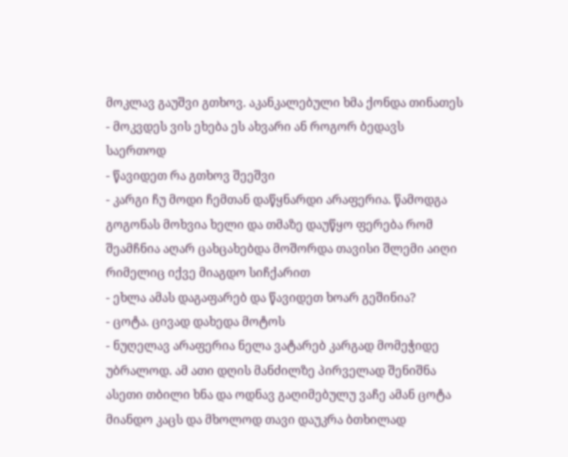მოკლავ გაუშვი გთხოვ. აკანკალებული ხმა ქონდა თინათეს
- მოკვდეს ვის ეხება ეს ახვარი ან როგორ ბედავს საერთოდ
- წავიდეთ რა გთხოვ შეეშვი
- კარგი ჩუ მოდი ჩემთან დაწყნარდი არაფერია. წამოდგა გოგონას მოხვია ხელი და თმაზე დაუწყო ფერება რომ შეამჩნია აღარ ცახცახებდა მოშორდა თავისი შლემი აიღი რიმელიც იქვე მიაგდო სიჩქარით
- ეხლა ამას დაგაფარებ და წავიდეთ ხოარ გეშინია?
- ცოტა. ცივად დახედა მოტოს
- ნუღელავ არაფერია ნელა ვატარებ კარგად მომეჭიდე უბრალოდ. ამ ათი დღის მანძილზე პირველად შენიშნა ასეთი თბილი ხნა და ოდნავ გაღიმებულუ ვაჩე ამან ცოტა მიანდო კაცს და მხოლოდ თავი დაუკრა ბთხილად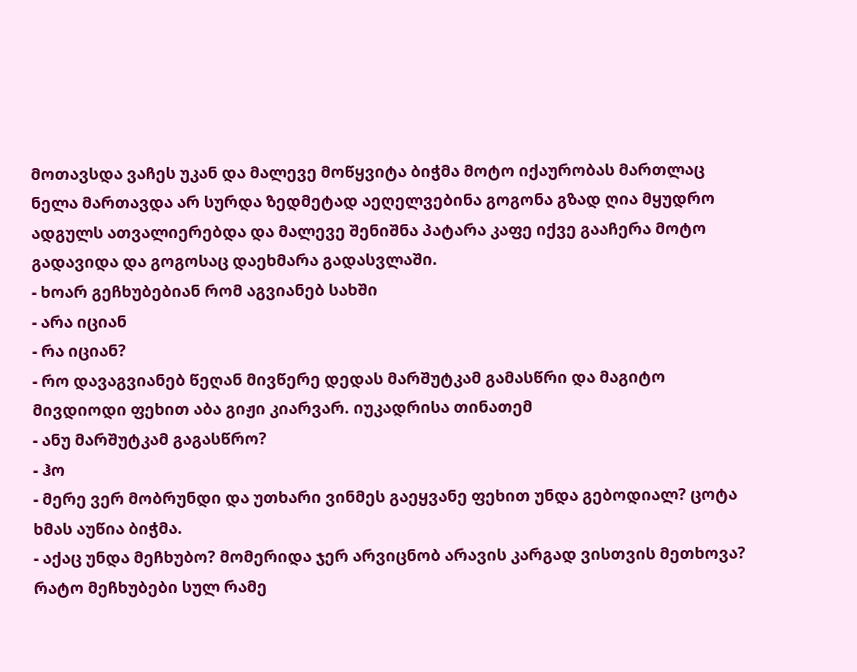მოთავსდა ვაჩეს უკან და მალევე მოწყვიტა ბიჭმა მოტო იქაურობას მართლაც ნელა მართავდა არ სურდა ზედმეტად აეღელვებინა გოგონა გზად ღია მყუდრო ადგულს ათვალიერებდა და მალევე შენიშნა პატარა კაფე იქვე გააჩერა მოტო გადავიდა და გოგოსაც დაეხმარა გადასვლაში.
- ხოარ გეჩხუბებიან რომ აგვიანებ სახში
- არა იციან
- რა იციან?
- რო დავაგვიანებ წეღან მივწერე დედას მარშუტკამ გამასწრი და მაგიტო მივდიოდი ფეხით აბა გიჟი კიარვარ. იუკადრისა თინათემ
- ანუ მარშუტკამ გაგასწრო?
- ჰო
- მერე ვერ მობრუნდი და უთხარი ვინმეს გაეყვანე ფეხით უნდა გებოდიალ? ცოტა ხმას აუწია ბიჭმა.
- აქაც უნდა მეჩხუბო? მომერიდა ჯერ არვიცნობ არავის კარგად ვისთვის მეთხოვა? რატო მეჩხუბები სულ რამე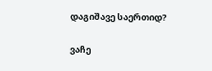დაგიშავე საერთიდ?

ვაჩე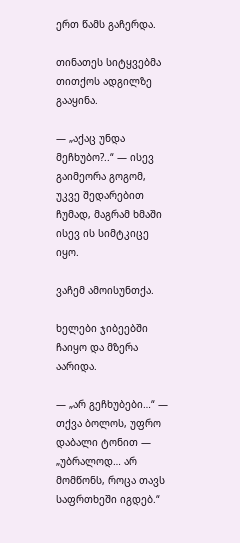ერთ წამს გაჩერდა.

თინათეს სიტყვებმა თითქოს ადგილზე გააყინა.

— „აქაც უნდა მეჩხუბო?..“ — ისევ გაიმეორა გოგომ, უკვე შედარებით ჩუმად, მაგრამ ხმაში ისევ ის სიმტკიცე იყო.

ვაჩემ ამოისუნთქა.

ხელები ჯიბეებში ჩაიყო და მზერა აარიდა.

— „არ გეჩხუბები…“ — თქვა ბოლოს, უფრო დაბალი ტონით — „უბრალოდ… არ მომწონს, როცა თავს საფრთხეში იგდებ.“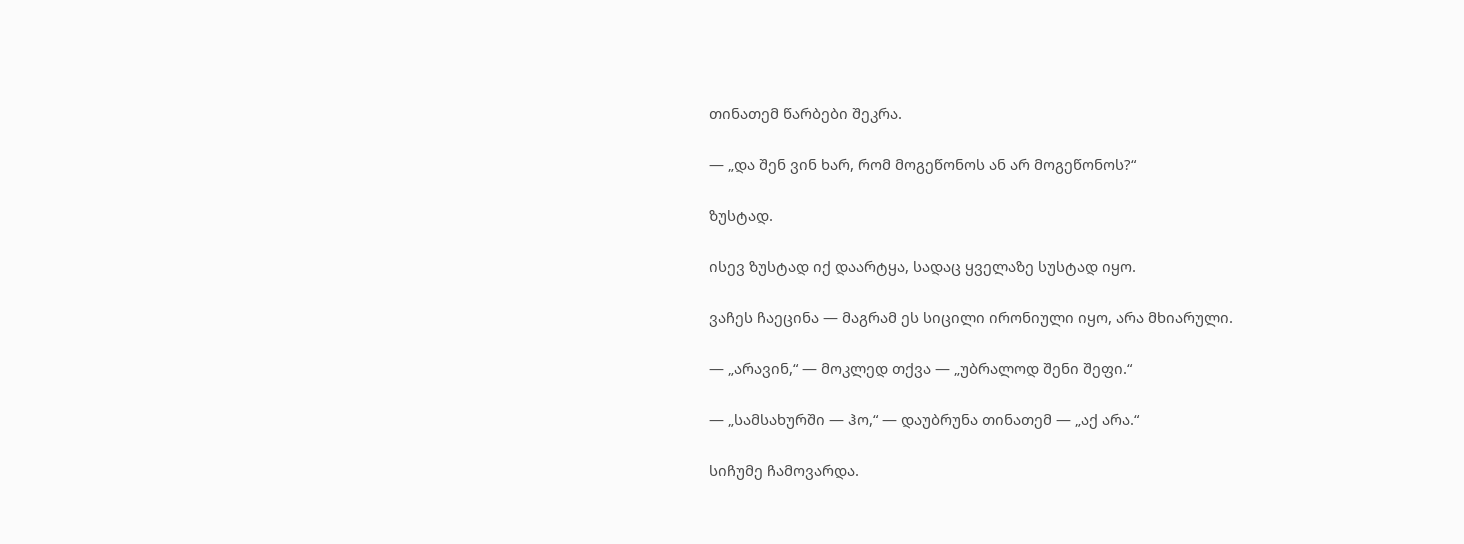თინათემ წარბები შეკრა.

— „და შენ ვინ ხარ, რომ მოგეწონოს ან არ მოგეწონოს?“

ზუსტად.

ისევ ზუსტად იქ დაარტყა, სადაც ყველაზე სუსტად იყო.

ვაჩეს ჩაეცინა — მაგრამ ეს სიცილი ირონიული იყო, არა მხიარული.

— „არავინ,“ — მოკლედ თქვა — „უბრალოდ შენი შეფი.“

— „სამსახურში — ჰო,“ — დაუბრუნა თინათემ — „აქ არა.“

სიჩუმე ჩამოვარდა.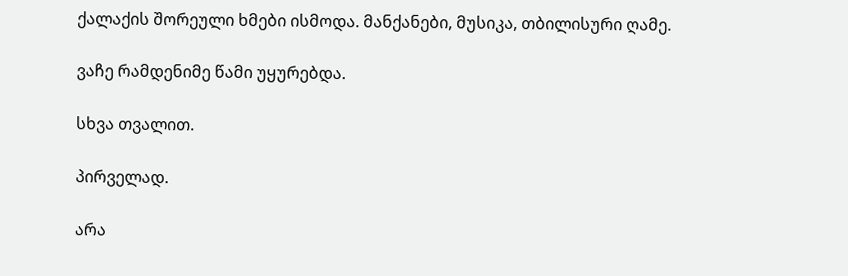ქალაქის შორეული ხმები ისმოდა. მანქანები, მუსიკა, თბილისური ღამე.

ვაჩე რამდენიმე წამი უყურებდა.

სხვა თვალით.

პირველად.

არა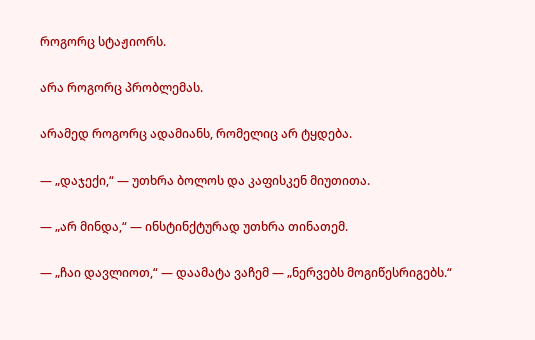როგორც სტაჟიორს.

არა როგორც პრობლემას.

არამედ როგორც ადამიანს, რომელიც არ ტყდება.

— „დაჯექი,“ — უთხრა ბოლოს და კაფისკენ მიუთითა.

— „არ მინდა,“ — ინსტინქტურად უთხრა თინათემ.

— „ჩაი დავლიოთ,“ — დაამატა ვაჩემ — „ნერვებს მოგიწესრიგებს.“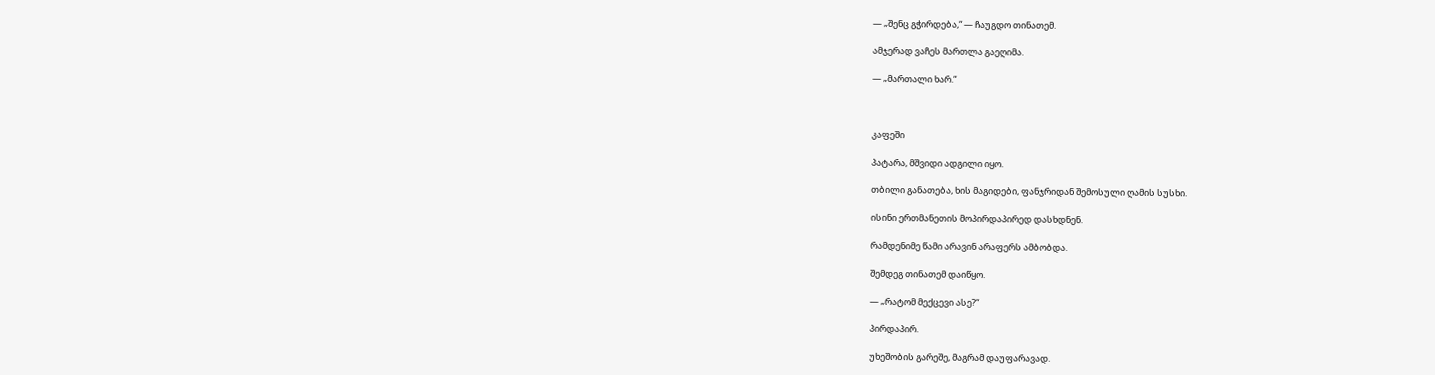— „შენც გჭირდება,“ — ჩაუგდო თინათემ.

ამჯერად ვაჩეს მართლა გაეღიმა.

— „მართალი ხარ.“



კაფეში

პატარა, მშვიდი ადგილი იყო.

თბილი განათება, ხის მაგიდები, ფანჯრიდან შემოსული ღამის სუსხი.

ისინი ერთმანეთის მოპირდაპირედ დასხდნენ.

რამდენიმე წამი არავინ არაფერს ამბობდა.

შემდეგ თინათემ დაიწყო.

— „რატომ მექცევი ასე?“

პირდაპირ.

უხეშობის გარეშე, მაგრამ დაუფარავად.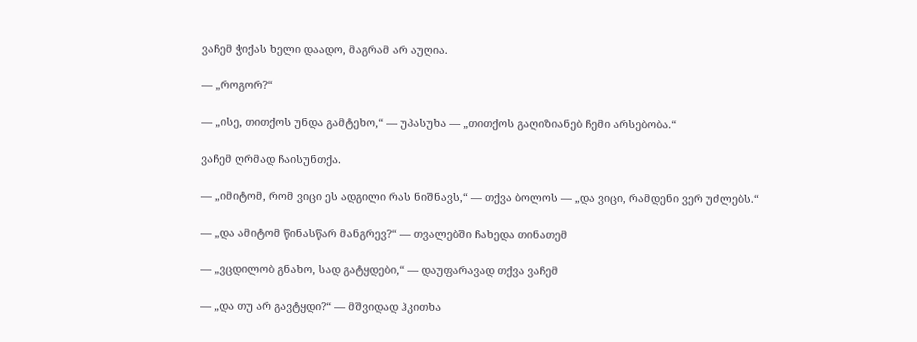ვაჩემ ჭიქას ხელი დაადო, მაგრამ არ აუღია.

— „როგორ?“

— „ისე, თითქოს უნდა გამტეხო,“ — უპასუხა — „თითქოს გაღიზიანებ ჩემი არსებობა.“

ვაჩემ ღრმად ჩაისუნთქა.

— „იმიტომ, რომ ვიცი ეს ადგილი რას ნიშნავს,“ — თქვა ბოლოს — „და ვიცი, რამდენი ვერ უძლებს.“

— „და ამიტომ წინასწარ მანგრევ?“ — თვალებში ჩახედა თინათემ

— „ვცდილობ გნახო, სად გატყდები,“ — დაუფარავად თქვა ვაჩემ

— „და თუ არ გავტყდი?“ — მშვიდად ჰკითხა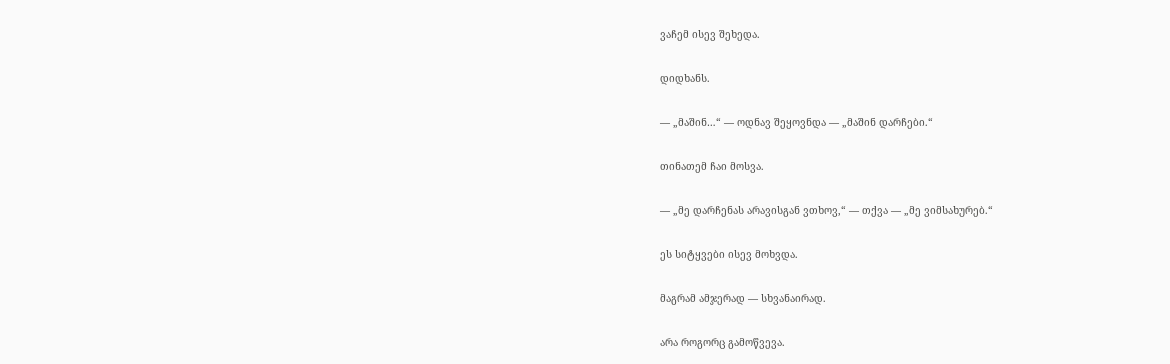ვაჩემ ისევ შეხედა.

დიდხანს.

— „მაშინ…“ — ოდნავ შეყოვნდა — „მაშინ დარჩები.“

თინათემ ჩაი მოსვა.

— „მე დარჩენას არავისგან ვთხოვ,“ — თქვა — „მე ვიმსახურებ.“

ეს სიტყვები ისევ მოხვდა.

მაგრამ ამჯერად — სხვანაირად.

არა როგორც გამოწვევა.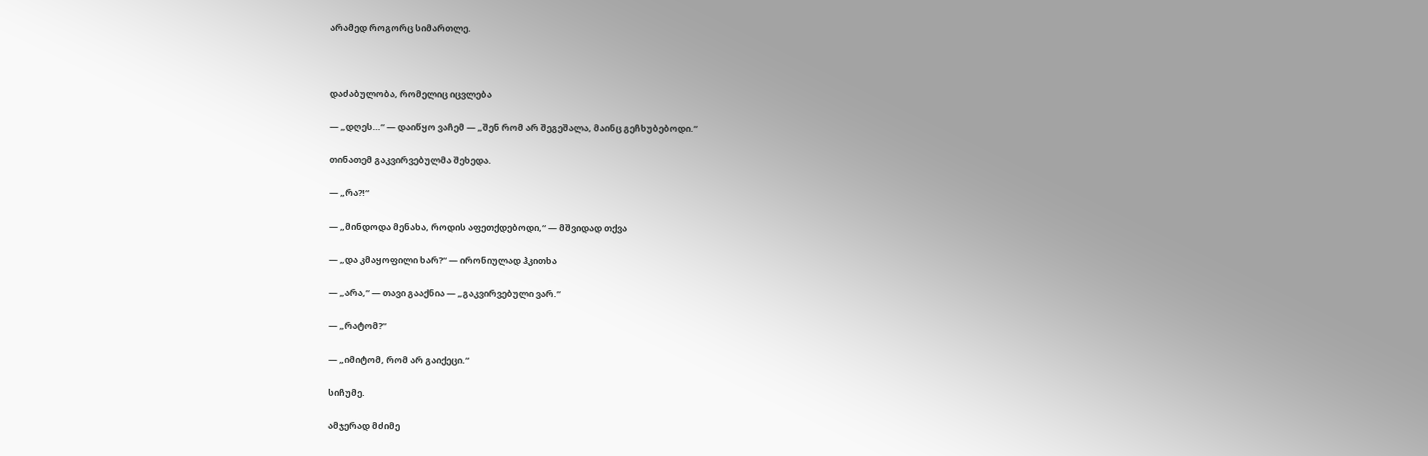არამედ როგორც სიმართლე.



დაძაბულობა, რომელიც იცვლება

— „დღეს…“ — დაიწყო ვაჩემ — „შენ რომ არ შეგეშალა, მაინც გეჩხუბებოდი.“

თინათემ გაკვირვებულმა შეხედა.

— „რა?!“

— „მინდოდა მენახა, როდის აფეთქდებოდი,“ — მშვიდად თქვა

— „და კმაყოფილი ხარ?“ — ირონიულად ჰკითხა

— „არა,“ — თავი გააქნია — „გაკვირვებული ვარ.“

— „რატომ?“

— „იმიტომ, რომ არ გაიქეცი.“

სიჩუმე.

ამჯერად მძიმე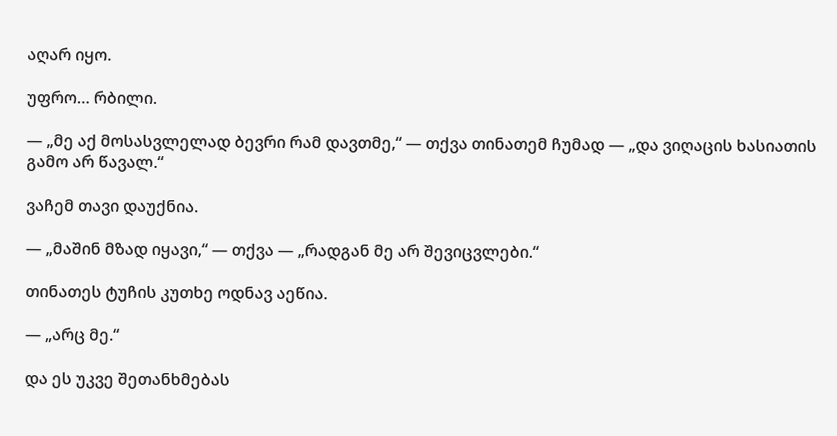აღარ იყო.

უფრო… რბილი.

— „მე აქ მოსასვლელად ბევრი რამ დავთმე,“ — თქვა თინათემ ჩუმად — „და ვიღაცის ხასიათის გამო არ წავალ.“

ვაჩემ თავი დაუქნია.

— „მაშინ მზად იყავი,“ — თქვა — „რადგან მე არ შევიცვლები.“

თინათეს ტუჩის კუთხე ოდნავ აეწია.

— „არც მე.“

და ეს უკვე შეთანხმებას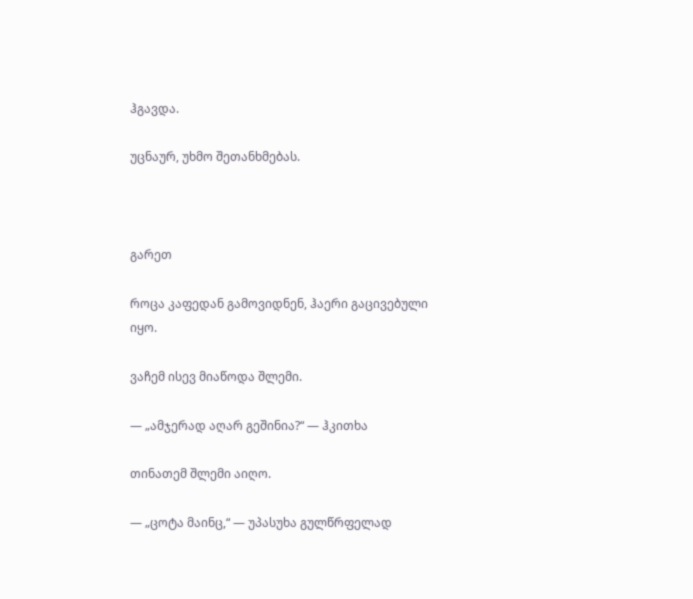ჰგავდა.

უცნაურ, უხმო შეთანხმებას.



გარეთ

როცა კაფედან გამოვიდნენ, ჰაერი გაცივებული იყო.

ვაჩემ ისევ მიაწოდა შლემი.

— „ამჯერად აღარ გეშინია?“ — ჰკითხა

თინათემ შლემი აიღო.

— „ცოტა მაინც,“ — უპასუხა გულწრფელად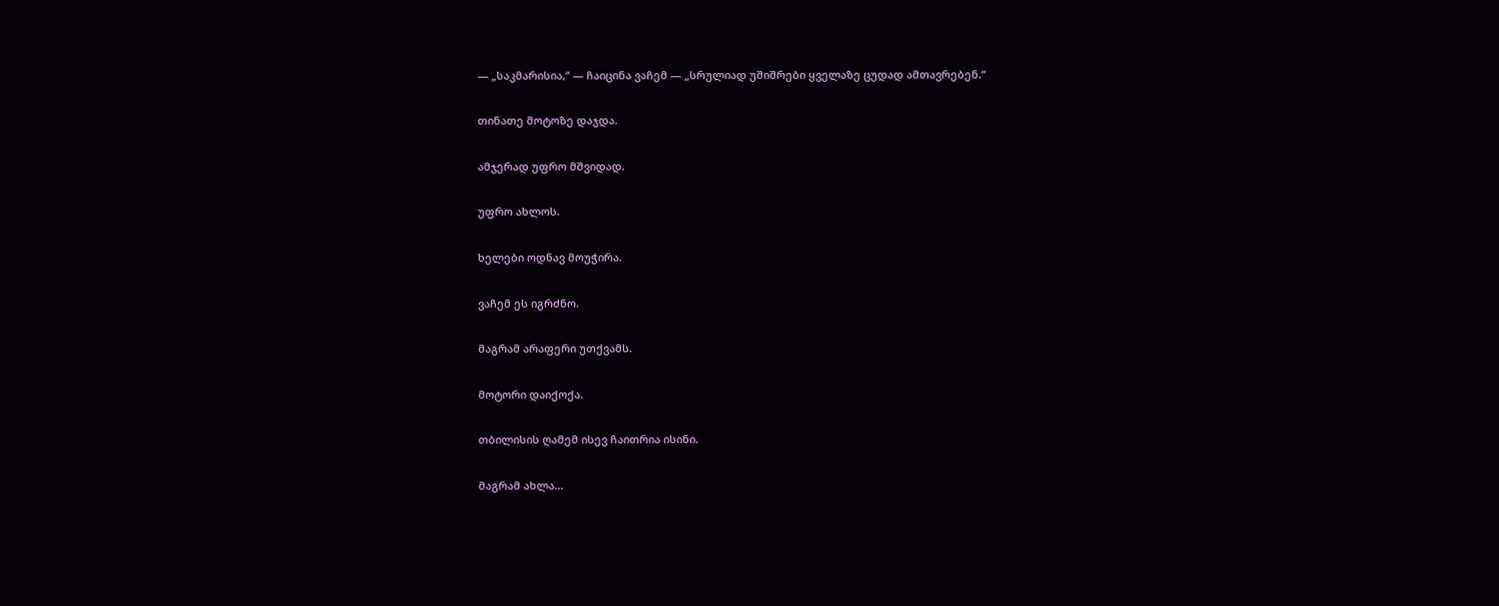— „საკმარისია,“ — ჩაიცინა ვაჩემ — „სრულიად უშიშრები ყველაზე ცუდად ამთავრებენ.“

თინათე მოტოზე დაჯდა.

ამჯერად უფრო მშვიდად.

უფრო ახლოს.

ხელები ოდნავ მოუჭირა.

ვაჩემ ეს იგრძნო.

მაგრამ არაფერი უთქვამს.

მოტორი დაიქოქა.

თბილისის ღამემ ისევ ჩაითრია ისინი.

მაგრამ ახლა…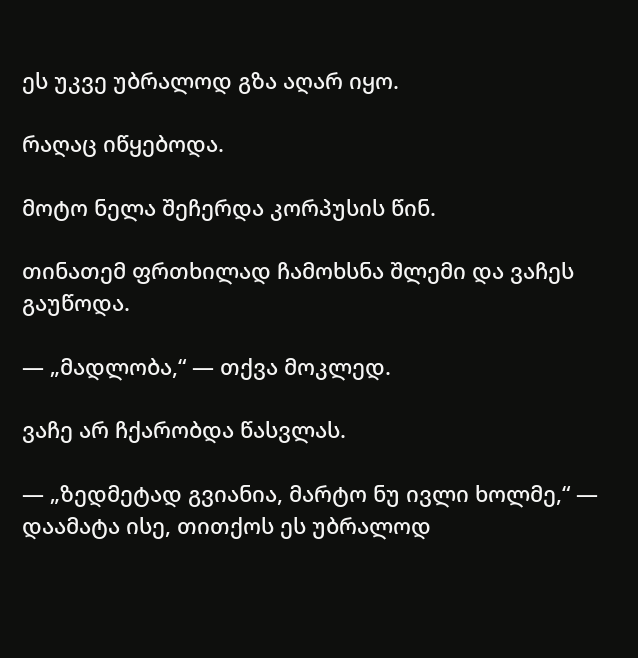ეს უკვე უბრალოდ გზა აღარ იყო.

რაღაც იწყებოდა.

მოტო ნელა შეჩერდა კორპუსის წინ.

თინათემ ფრთხილად ჩამოხსნა შლემი და ვაჩეს გაუწოდა.

— „მადლობა,“ — თქვა მოკლედ.

ვაჩე არ ჩქარობდა წასვლას.

— „ზედმეტად გვიანია, მარტო ნუ ივლი ხოლმე,“ — დაამატა ისე, თითქოს ეს უბრალოდ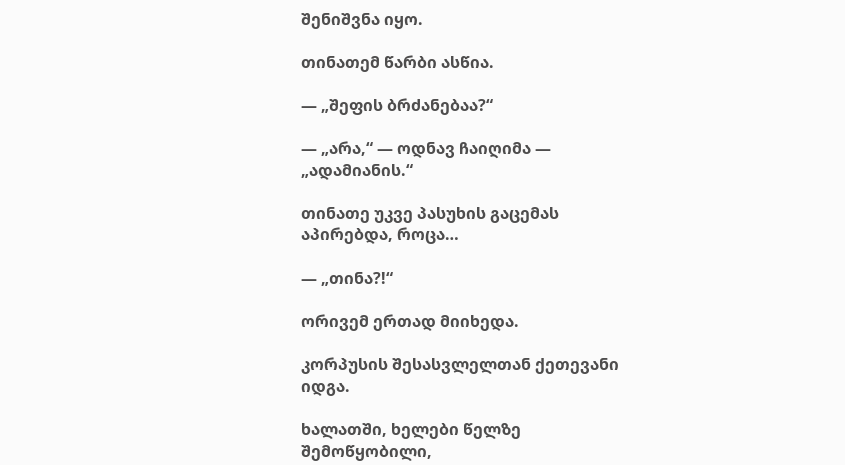შენიშვნა იყო.

თინათემ წარბი ასწია.

— „შეფის ბრძანებაა?“

— „არა,“ — ოდნავ ჩაიღიმა — „ადამიანის.“

თინათე უკვე პასუხის გაცემას აპირებდა, როცა…

— „თინა?!“

ორივემ ერთად მიიხედა.

კორპუსის შესასვლელთან ქეთევანი იდგა.

ხალათში, ხელები წელზე შემოწყობილი,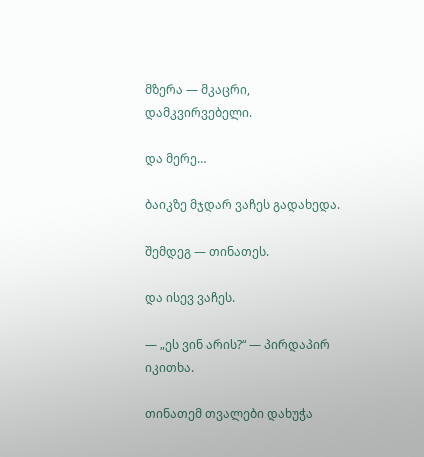მზერა — მკაცრი, დამკვირვებელი.

და მერე…

ბაიკზე მჯდარ ვაჩეს გადახედა.

შემდეგ — თინათეს.

და ისევ ვაჩეს.

— „ეს ვინ არის?“ — პირდაპირ იკითხა.

თინათემ თვალები დახუჭა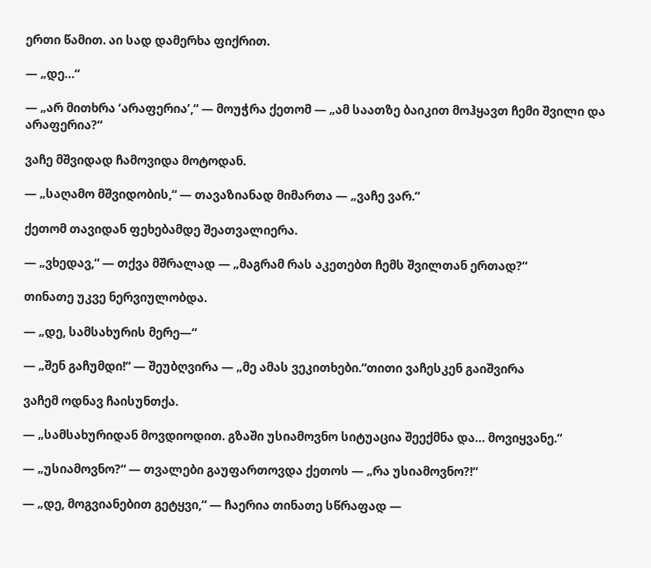ერთი წამით. აი სად დამერხა ფიქრით.

— „დე…“

— „არ მითხრა ‘არაფერია’,“ — მოუჭრა ქეთომ — „ამ საათზე ბაიკით მოჰყავთ ჩემი შვილი და არაფერია?“

ვაჩე მშვიდად ჩამოვიდა მოტოდან.

— „საღამო მშვიდობის,“ — თავაზიანად მიმართა — „ვაჩე ვარ.“

ქეთომ თავიდან ფეხებამდე შეათვალიერა.

— „ვხედავ,“ — თქვა მშრალად — „მაგრამ რას აკეთებთ ჩემს შვილთან ერთად?“

თინათე უკვე ნერვიულობდა.

— „დე, სამსახურის მერე—“

— „შენ გაჩუმდი!“ — შეუბღვირა — „მე ამას ვეკითხები.“თითი ვაჩესკენ გაიშვირა

ვაჩემ ოდნავ ჩაისუნთქა.

— „სამსახურიდან მოვდიოდით. გზაში უსიამოვნო სიტუაცია შეექმნა და… მოვიყვანე.“

— „უსიამოვნო?“ — თვალები გაუფართოვდა ქეთოს — „რა უსიამოვნო?!“

— „დე, მოგვიანებით გეტყვი,“ — ჩაერია თინათე სწრაფად —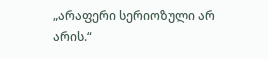„არაფერი სერიოზული არ არის.“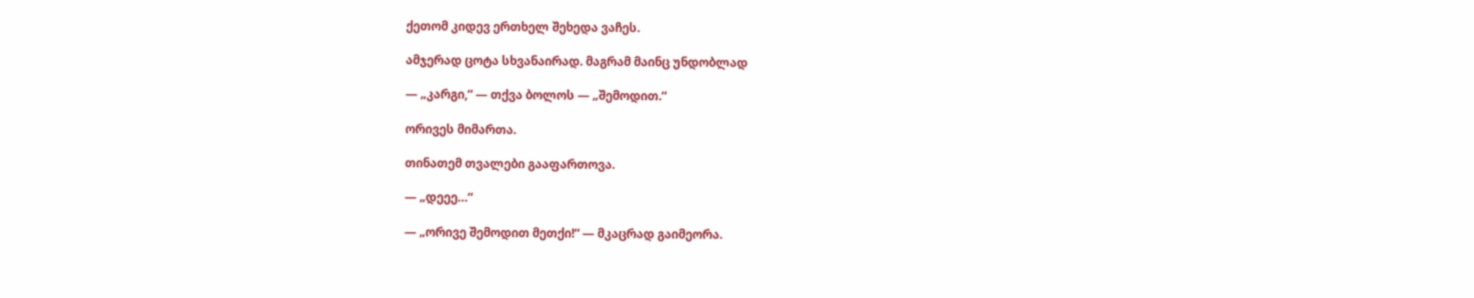ქეთომ კიდევ ერთხელ შეხედა ვაჩეს.

ამჯერად ცოტა სხვანაირად. მაგრამ მაინც უნდობლად

— „კარგი,“ — თქვა ბოლოს — „შემოდით.“

ორივეს მიმართა.

თინათემ თვალები გააფართოვა.

— „დეეე…“

— „ორივე შემოდით მეთქი!“ — მკაცრად გაიმეორა.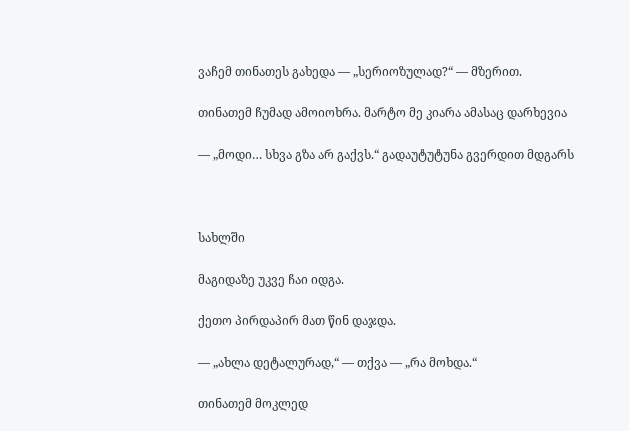ვაჩემ თინათეს გახედა — „სერიოზულად?“ — მზერით.

თინათემ ჩუმად ამოიოხრა. მარტო მე კიარა ამასაც დარხევია

— „მოდი… სხვა გზა არ გაქვს.“ გადაუტუტუნა გვერდით მდგარს



სახლში

მაგიდაზე უკვე ჩაი იდგა.

ქეთო პირდაპირ მათ წინ დაჯდა.

— „ახლა დეტალურად,“ — თქვა — „რა მოხდა.“

თინათემ მოკლედ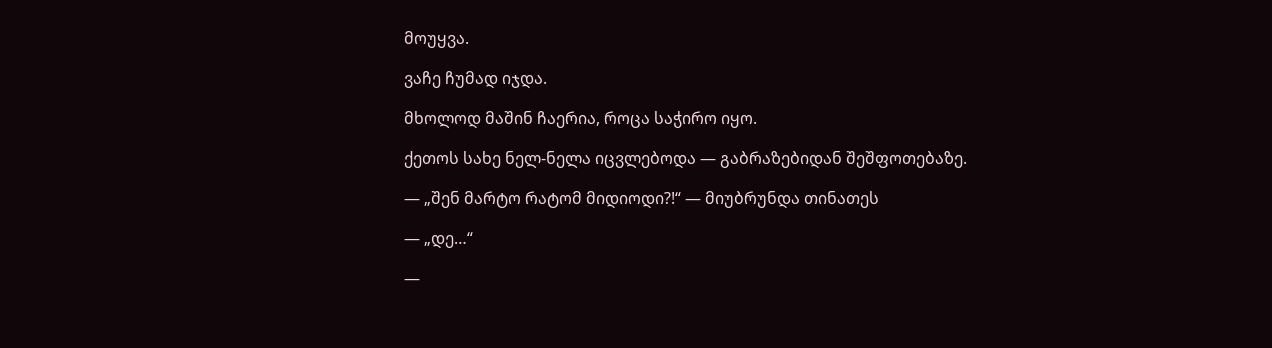მოუყვა.

ვაჩე ჩუმად იჯდა.

მხოლოდ მაშინ ჩაერია, როცა საჭირო იყო.

ქეთოს სახე ნელ-ნელა იცვლებოდა — გაბრაზებიდან შეშფოთებაზე.

— „შენ მარტო რატომ მიდიოდი?!“ — მიუბრუნდა თინათეს

— „დე…“

—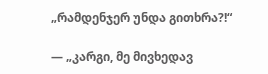„რამდენჯერ უნდა გითხრა?!“

— „კარგი, მე მივხედავ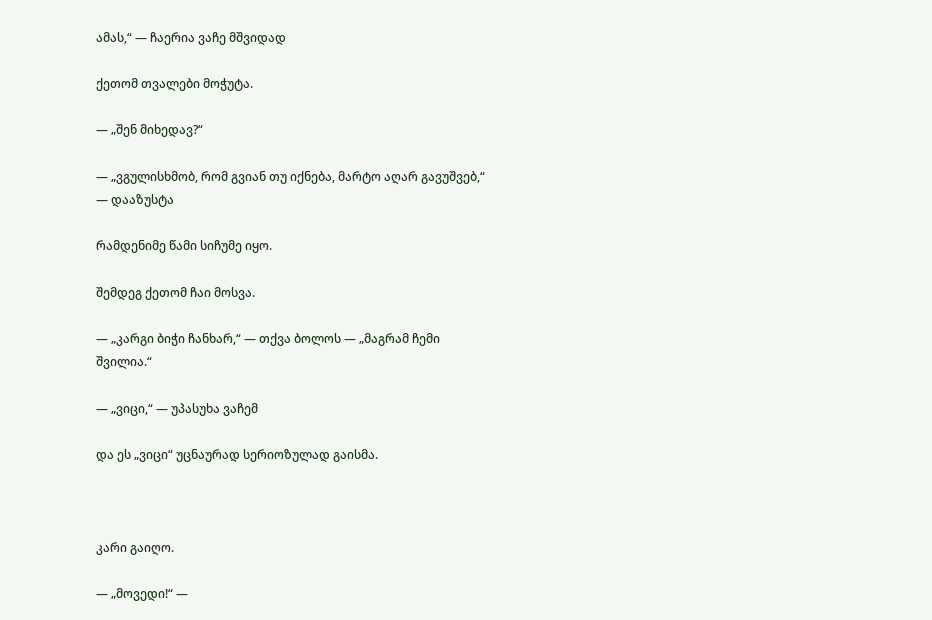ამას,“ — ჩაერია ვაჩე მშვიდად

ქეთომ თვალები მოჭუტა.

— „შენ მიხედავ?“

— „ვგულისხმობ, რომ გვიან თუ იქნება, მარტო აღარ გავუშვებ,“ — დააზუსტა

რამდენიმე წამი სიჩუმე იყო.

შემდეგ ქეთომ ჩაი მოსვა.

— „კარგი ბიჭი ჩანხარ,“ — თქვა ბოლოს — „მაგრამ ჩემი შვილია.“

— „ვიცი,“ — უპასუხა ვაჩემ

და ეს „ვიცი“ უცნაურად სერიოზულად გაისმა.



კარი გაიღო.

— „მოვედი!“ —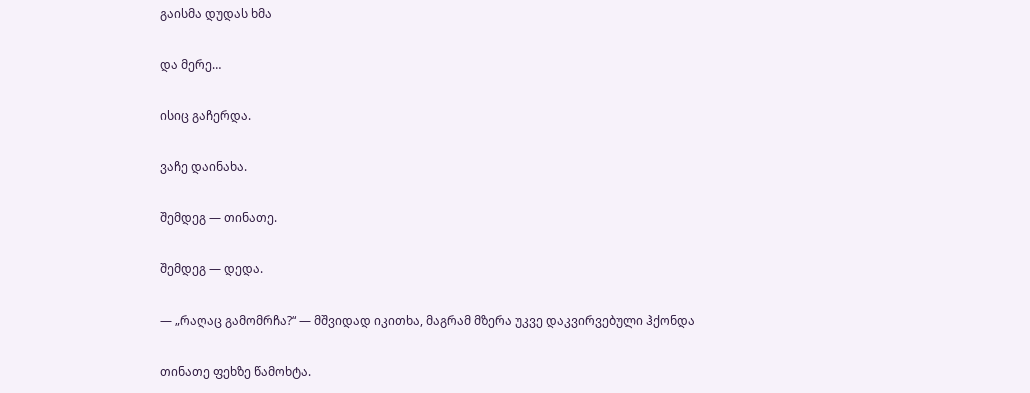გაისმა დუდას ხმა

და მერე…

ისიც გაჩერდა.

ვაჩე დაინახა.

შემდეგ — თინათე.

შემდეგ — დედა.

— „რაღაც გამომრჩა?“ — მშვიდად იკითხა, მაგრამ მზერა უკვე დაკვირვებული ჰქონდა

თინათე ფეხზე წამოხტა.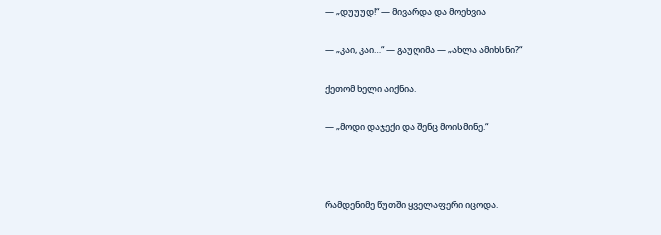— „დუუუდ!“ — მივარდა და მოეხვია

— „კაი, კაი…“ — გაუღიმა — „ახლა ამიხსნი?“

ქეთომ ხელი აიქნია.

— „მოდი დაჯექი და შენც მოისმინე.“



რამდენიმე წუთში ყველაფერი იცოდა.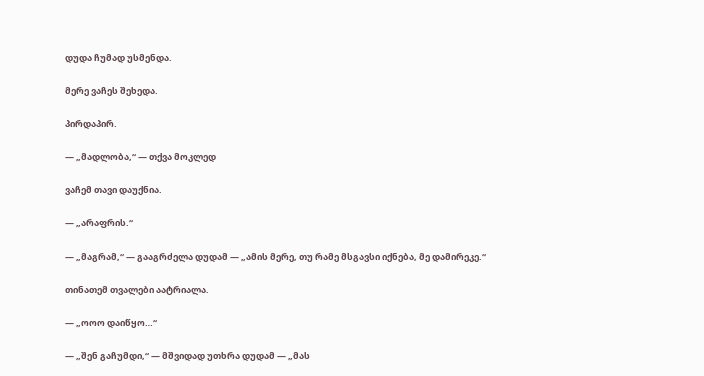დუდა ჩუმად უსმენდა.

მერე ვაჩეს შეხედა.

პირდაპირ.

— „მადლობა,“ — თქვა მოკლედ

ვაჩემ თავი დაუქნია.

— „არაფრის.“

— „მაგრამ,“ — გააგრძელა დუდამ — „ამის მერე, თუ რამე მსგავსი იქნება, მე დამირეკე.“

თინათემ თვალები აატრიალა.

— „ოოო დაიწყო…“

— „შენ გაჩუმდი,“ — მშვიდად უთხრა დუდამ — „მას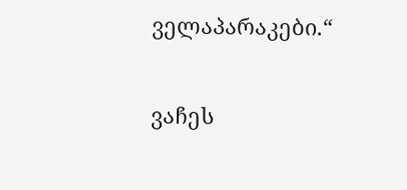ველაპარაკები.“

ვაჩეს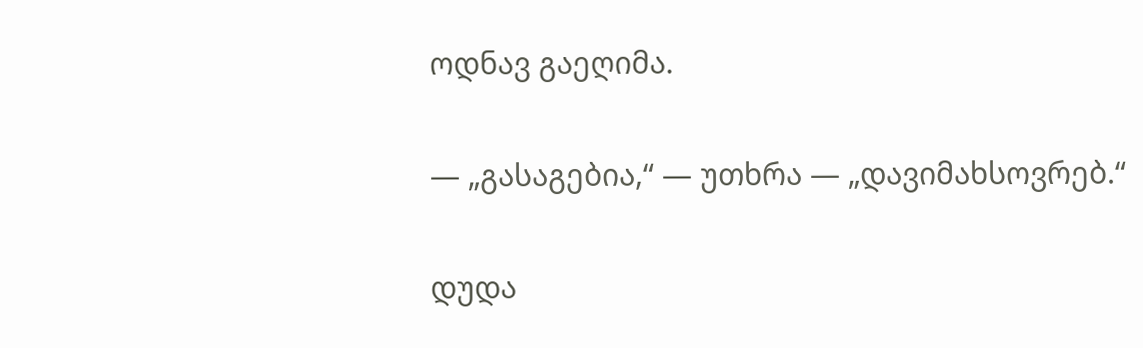ოდნავ გაეღიმა.

— „გასაგებია,“ — უთხრა — „დავიმახსოვრებ.“

დუდა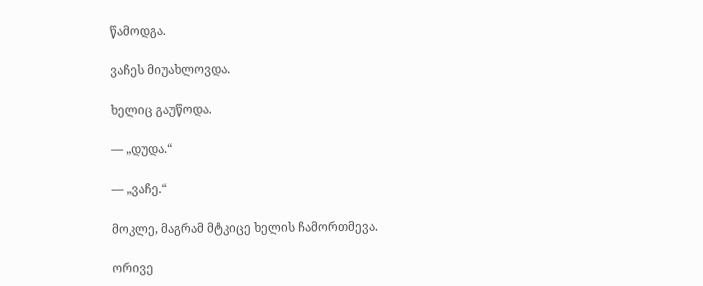წამოდგა.

ვაჩეს მიუახლოვდა.

ხელიც გაუწოდა.

— „დუდა.“

— „ვაჩე.“

მოკლე, მაგრამ მტკიცე ხელის ჩამორთმევა.

ორივე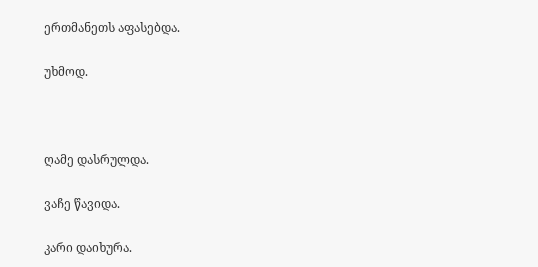ერთმანეთს აფასებდა.

უხმოდ.



ღამე დასრულდა.

ვაჩე წავიდა.

კარი დაიხურა.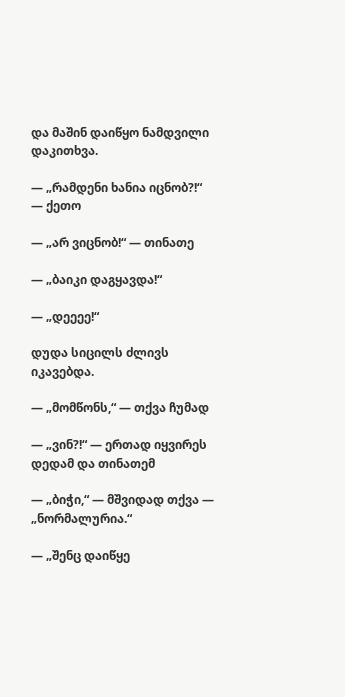და მაშინ დაიწყო ნამდვილი დაკითხვა.

— „რამდენი ხანია იცნობ?!“ — ქეთო

— „არ ვიცნობ!“ — თინათე

— „ბაიკი დაგყავდა!“

— „დეეეე!“

დუდა სიცილს ძლივს იკავებდა.

— „მომწონს,“ — თქვა ჩუმად

— „ვინ?!“ — ერთად იყვირეს დედამ და თინათემ

— „ბიჭი,“ — მშვიდად თქვა — „ნორმალურია.“

— „შენც დაიწყე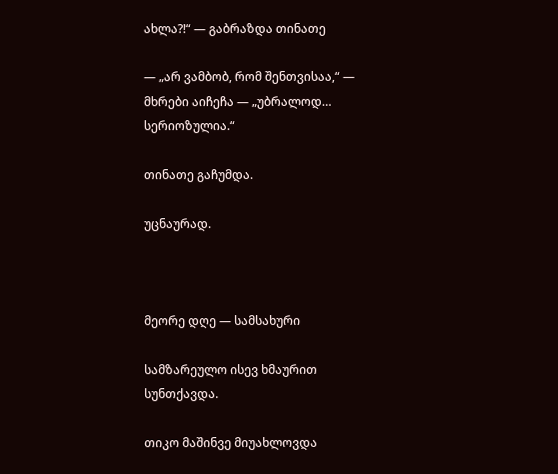ახლა?!“ — გაბრაზდა თინათე

— „არ ვამბობ, რომ შენთვისაა,“ — მხრები აიჩეჩა — „უბრალოდ… სერიოზულია.“

თინათე გაჩუმდა.

უცნაურად.



მეორე დღე — სამსახური

სამზარეულო ისევ ხმაურით სუნთქავდა.

თიკო მაშინვე მიუახლოვდა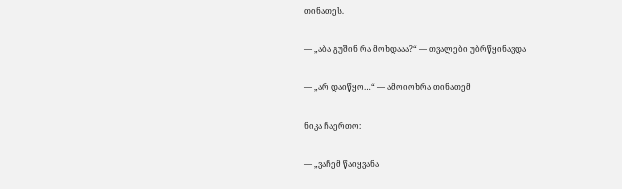თინათეს.

— „აბა გუშინ რა მოხდააა?“ — თვალები უბრწყინავდა

— „არ დაიწყო…“ — ამოიოხრა თინათემ

ნიკა ჩაერთო:

— „ვაჩემ წაიყვანა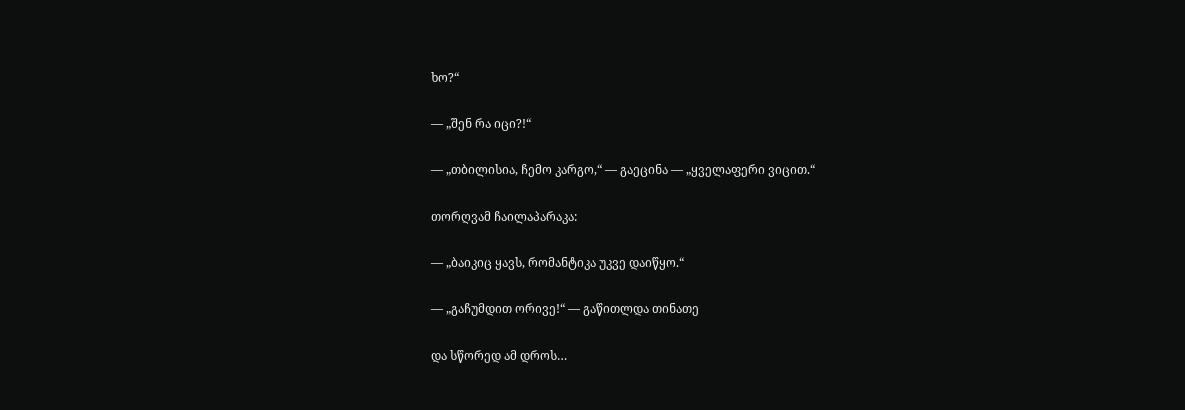ხო?“

— „შენ რა იცი?!“

— „თბილისია, ჩემო კარგო,“ — გაეცინა — „ყველაფერი ვიცით.“

თორღვამ ჩაილაპარაკა:

— „ბაიკიც ყავს, რომანტიკა უკვე დაიწყო.“

— „გაჩუმდით ორივე!“ — გაწითლდა თინათე

და სწორედ ამ დროს…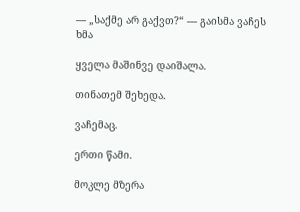— „საქმე არ გაქვთ?“ — გაისმა ვაჩეს ხმა

ყველა მაშინვე დაიშალა.

თინათემ შეხედა.

ვაჩემაც.

ერთი წამი.

მოკლე მზერა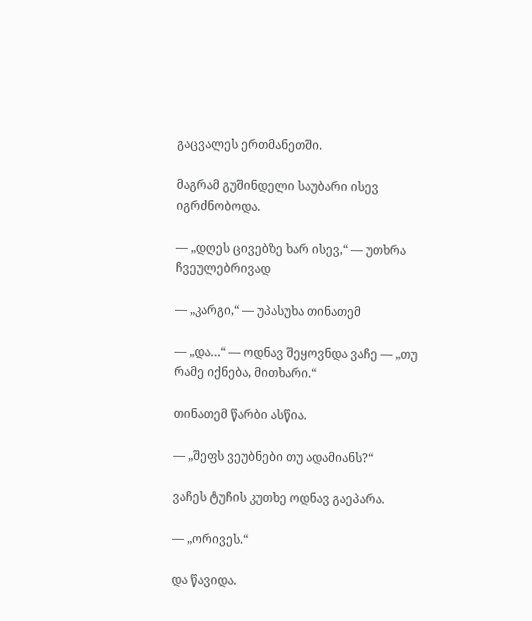გაცვალეს ერთმანეთში.

მაგრამ გუშინდელი საუბარი ისევ იგრძნობოდა.

— „დღეს ცივებზე ხარ ისევ,“ — უთხრა ჩვეულებრივად

— „კარგი,“ — უპასუხა თინათემ

— „და…“ — ოდნავ შეყოვნდა ვაჩე — „თუ რამე იქნება, მითხარი.“

თინათემ წარბი ასწია.

— „შეფს ვეუბნები თუ ადამიანს?“

ვაჩეს ტუჩის კუთხე ოდნავ გაეპარა.

— „ორივეს.“

და წავიდა.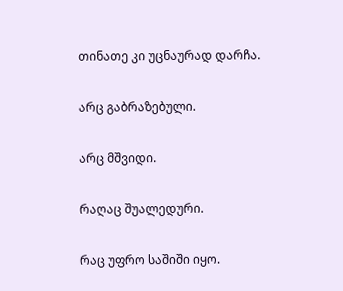თინათე კი უცნაურად დარჩა.

არც გაბრაზებული.

არც მშვიდი.

რაღაც შუალედური.

რაც უფრო საშიში იყო.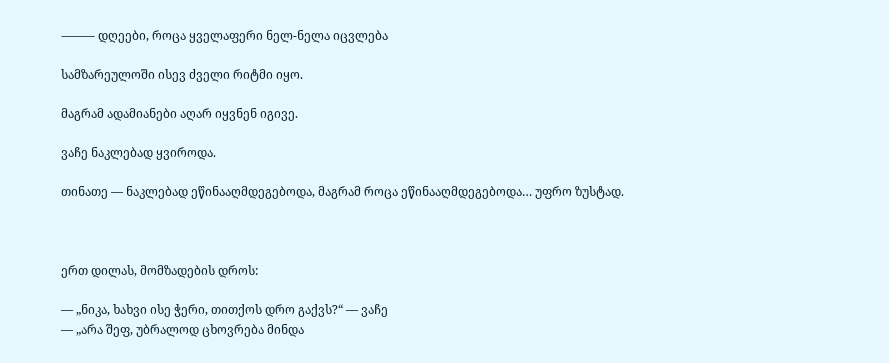⸻ დღეები, როცა ყველაფერი ნელ-ნელა იცვლება

სამზარეულოში ისევ ძველი რიტმი იყო.

მაგრამ ადამიანები აღარ იყვნენ იგივე.

ვაჩე ნაკლებად ყვიროდა.

თინათე — ნაკლებად ეწინააღმდეგებოდა, მაგრამ როცა ეწინააღმდეგებოდა… უფრო ზუსტად.



ერთ დილას, მომზადების დროს:

— „ნიკა, ხახვი ისე ჭერი, თითქოს დრო გაქვს?“ — ვაჩე
— „არა შეფ, უბრალოდ ცხოვრება მინდა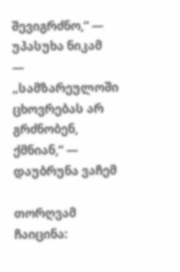შევიგრძნო,“ — უპასუხა ნიკამ
— „სამზარეულოში ცხოვრებას არ გრძნობენ, ქმნიან,“ — დაუბრუნა ვაჩემ

თორღვამ ჩაიცინა: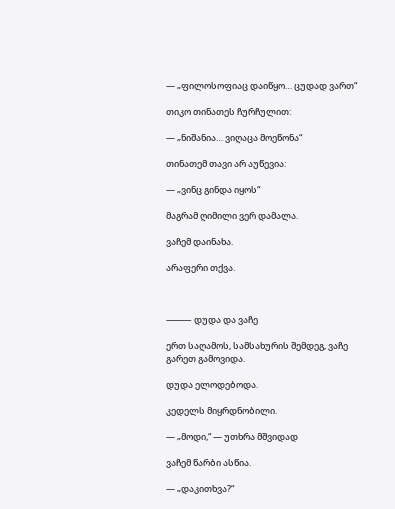— „ფილოსოფიაც დაიწყო… ცუდად ვართ“

თიკო თინათეს ჩურჩულით:

— „ნიშანია… ვიღაცა მოეწონა“

თინათემ თავი არ აუწევია:

— „ვინც გინდა იყოს“

მაგრამ ღიმილი ვერ დამალა.

ვაჩემ დაინახა.

არაფერი თქვა.



⸻ დუდა და ვაჩე

ერთ საღამოს, სამსახურის შემდეგ, ვაჩე გარეთ გამოვიდა.

დუდა ელოდებოდა.

კედელს მიყრდნობილი.

— „მოდი,“ — უთხრა მშვიდად

ვაჩემ წარბი ასწია.

— „დაკითხვა?“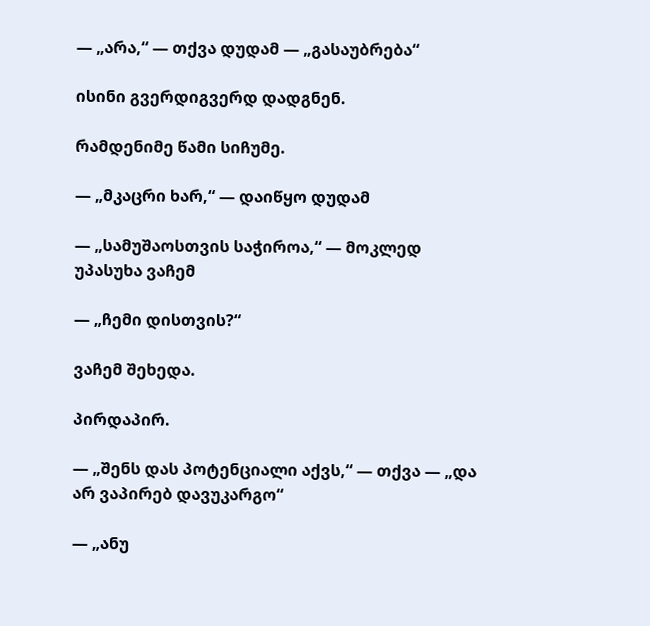— „არა,“ — თქვა დუდამ — „გასაუბრება“

ისინი გვერდიგვერდ დადგნენ.

რამდენიმე წამი სიჩუმე.

— „მკაცრი ხარ,“ — დაიწყო დუდამ

— „სამუშაოსთვის საჭიროა,“ — მოკლედ უპასუხა ვაჩემ

— „ჩემი დისთვის?“

ვაჩემ შეხედა.

პირდაპირ.

— „შენს დას პოტენციალი აქვს,“ — თქვა — „და არ ვაპირებ დავუკარგო“

— „ანუ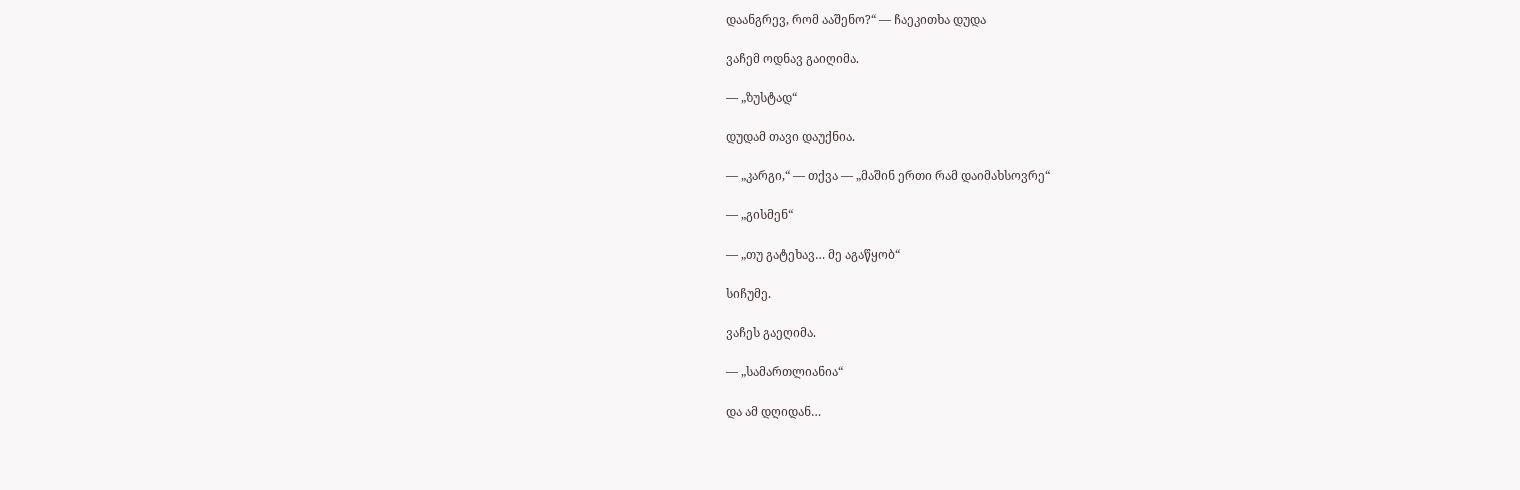დაანგრევ, რომ ააშენო?“ — ჩაეკითხა დუდა

ვაჩემ ოდნავ გაიღიმა.

— „ზუსტად“

დუდამ თავი დაუქნია.

— „კარგი,“ — თქვა — „მაშინ ერთი რამ დაიმახსოვრე“

— „გისმენ“

— „თუ გატეხავ… მე აგაწყობ“

სიჩუმე.

ვაჩეს გაეღიმა.

— „სამართლიანია“

და ამ დღიდან…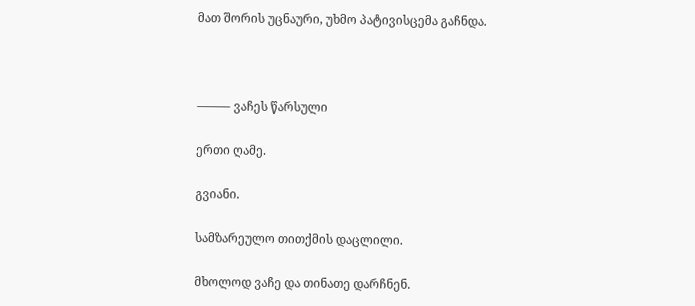მათ შორის უცნაური, უხმო პატივისცემა გაჩნდა.



⸻ ვაჩეს წარსული

ერთი ღამე.

გვიანი.

სამზარეულო თითქმის დაცლილი.

მხოლოდ ვაჩე და თინათე დარჩნენ.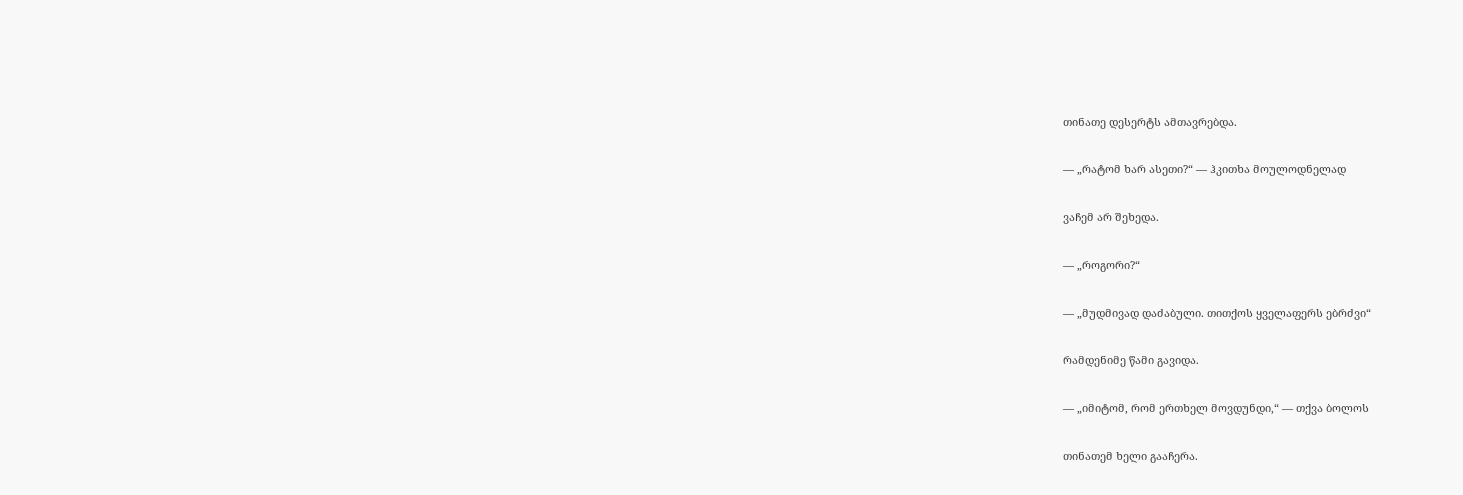თინათე დესერტს ამთავრებდა.

— „რატომ ხარ ასეთი?“ — ჰკითხა მოულოდნელად

ვაჩემ არ შეხედა.

— „როგორი?“

— „მუდმივად დაძაბული. თითქოს ყველაფერს ებრძვი“

რამდენიმე წამი გავიდა.

— „იმიტომ, რომ ერთხელ მოვდუნდი,“ — თქვა ბოლოს

თინათემ ხელი გააჩერა.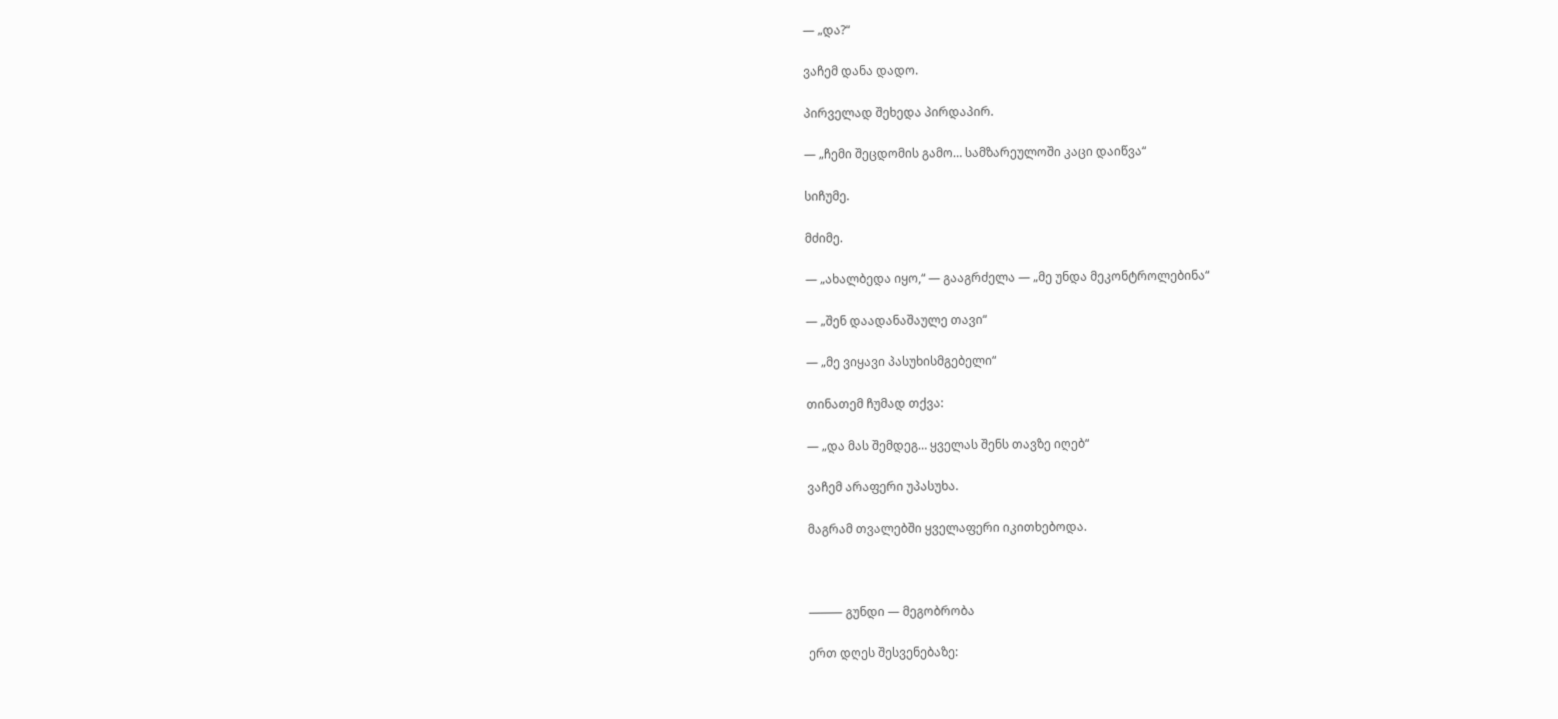— „და?“

ვაჩემ დანა დადო.

პირველად შეხედა პირდაპირ.

— „ჩემი შეცდომის გამო… სამზარეულოში კაცი დაიწვა“

სიჩუმე.

მძიმე.

— „ახალბედა იყო,“ — გააგრძელა — „მე უნდა მეკონტროლებინა“

— „შენ დაადანაშაულე თავი“

— „მე ვიყავი პასუხისმგებელი“

თინათემ ჩუმად თქვა:

— „და მას შემდეგ… ყველას შენს თავზე იღებ“

ვაჩემ არაფერი უპასუხა.

მაგრამ თვალებში ყველაფერი იკითხებოდა.



⸻ გუნდი — მეგობრობა

ერთ დღეს შესვენებაზე: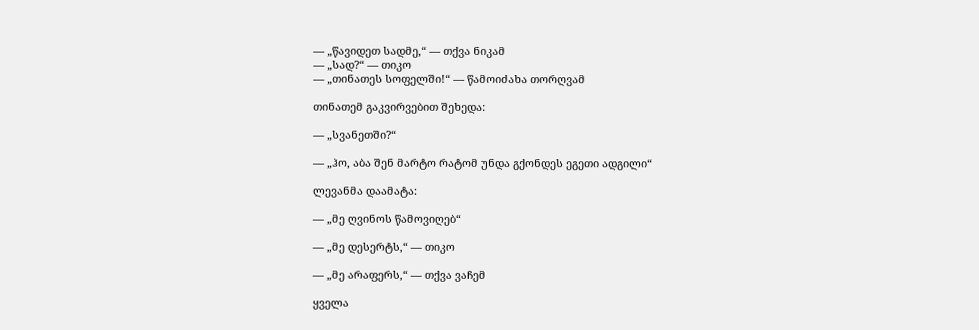— „წავიდეთ სადმე,“ — თქვა ნიკამ
— „სად?“ — თიკო
— „თინათეს სოფელში!“ — წამოიძახა თორღვამ

თინათემ გაკვირვებით შეხედა:

— „სვანეთში?“

— „ჰო, აბა შენ მარტო რატომ უნდა გქონდეს ეგეთი ადგილი“

ლევანმა დაამატა:

— „მე ღვინოს წამოვიღებ“

— „მე დესერტს,“ — თიკო

— „მე არაფერს,“ — თქვა ვაჩემ

ყველა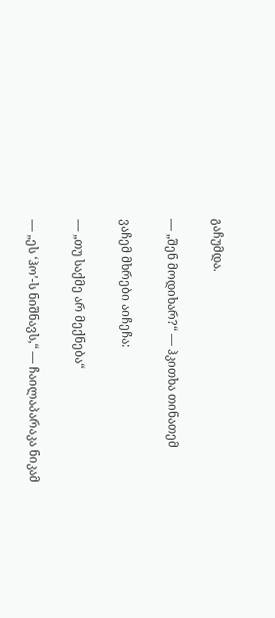გაჩუმდა.

— „შენ მოდიხარ?“ — ჰკითხა თინათემ

ვაჩემ მხრები აიჩეჩა:

— „თუ საქმე არ მექნება“

— „ეს ‘ჰო’-ს ნიშნავს,“ — ჩაილაპარაკა ნიკამ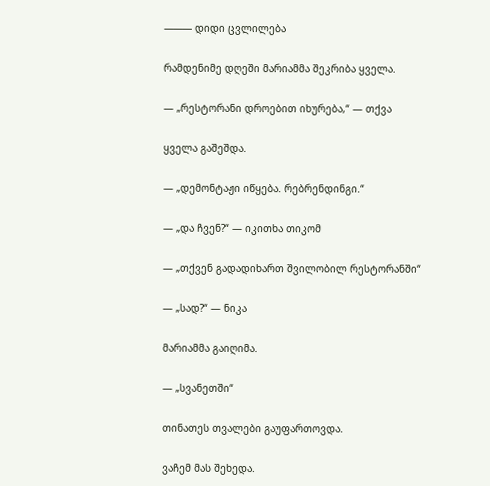⸻ დიდი ცვლილება

რამდენიმე დღეში მარიამმა შეკრიბა ყველა.

— „რესტორანი დროებით იხურება,“ — თქვა

ყველა გაშეშდა.

— „დემონტაჟი იწყება. რებრენდინგი.“

— „და ჩვენ?“ — იკითხა თიკომ

— „თქვენ გადადიხართ შვილობილ რესტორანში“

— „სად?“ — ნიკა

მარიამმა გაიღიმა.

— „სვანეთში“

თინათეს თვალები გაუფართოვდა.

ვაჩემ მას შეხედა.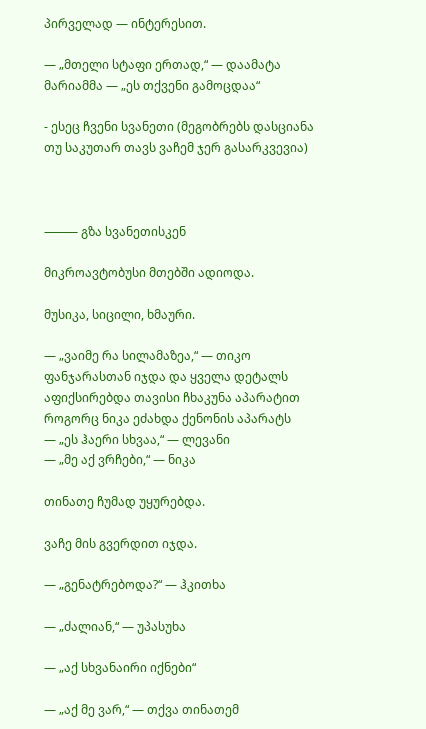პირველად — ინტერესით.

— „მთელი სტაფი ერთად,“ — დაამატა მარიამმა — „ეს თქვენი გამოცდაა“

- ესეც ჩვენი სვანეთი (მეგობრებს დასციანა თუ საკუთარ თავს ვაჩემ ჯერ გასარკვევია)



⸻ გზა სვანეთისკენ

მიკროავტობუსი მთებში ადიოდა.

მუსიკა, სიცილი, ხმაური.

— „ვაიმე რა სილამაზეა,“ — თიკო ფანჯარასთან იჯდა და ყველა დეტალს აფიქსირებდა თავისი ჩხაკუნა აპარატით როგორც ნიკა ეძახდა ქენონის აპარატს
— „ეს ჰაერი სხვაა,“ — ლევანი
— „მე აქ ვრჩები,“ — ნიკა

თინათე ჩუმად უყურებდა.

ვაჩე მის გვერდით იჯდა.

— „გენატრებოდა?“ — ჰკითხა

— „ძალიან,“ — უპასუხა

— „აქ სხვანაირი იქნები“

— „აქ მე ვარ,“ — თქვა თინათემ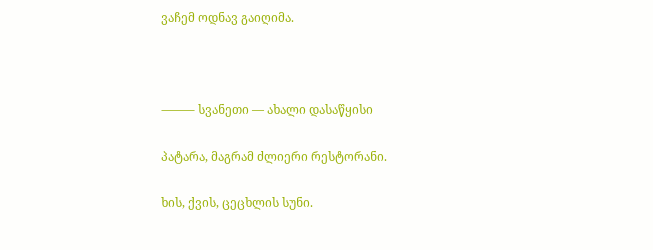ვაჩემ ოდნავ გაიღიმა.



⸻ სვანეთი — ახალი დასაწყისი

პატარა, მაგრამ ძლიერი რესტორანი.

ხის, ქვის, ცეცხლის სუნი.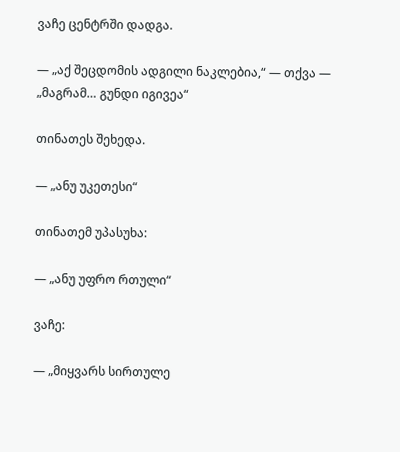ვაჩე ცენტრში დადგა.

— „აქ შეცდომის ადგილი ნაკლებია,“ — თქვა — „მაგრამ… გუნდი იგივეა“

თინათეს შეხედა.

— „ანუ უკეთესი“

თინათემ უპასუხა:

— „ანუ უფრო რთული“

ვაჩე:

— „მიყვარს სირთულე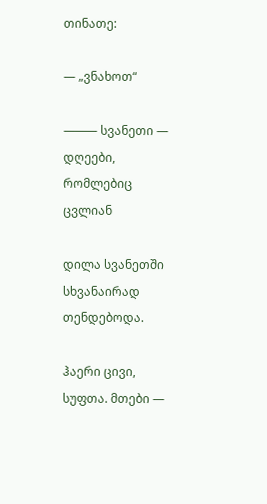თინათე:

— „ვნახოთ“

⸻ სვანეთი — დღეები, რომლებიც ცვლიან

დილა სვანეთში სხვანაირად თენდებოდა.

ჰაერი ცივი, სუფთა. მთები —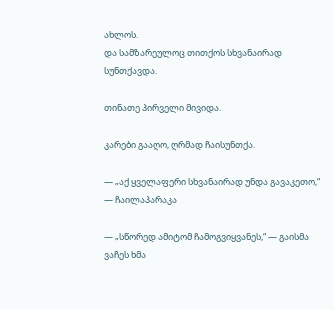ახლოს.
და სამზარეულოც თითქოს სხვანაირად სუნთქავდა.

თინათე პირველი მივიდა.

კარები გააღო, ღრმად ჩაისუნთქა.

— „აქ ყველაფერი სხვანაირად უნდა გავაკეთო,“ — ჩაილაპარაკა

— „სწორედ ამიტომ ჩამოგვიყვანეს,“ — გაისმა ვაჩეს ხმა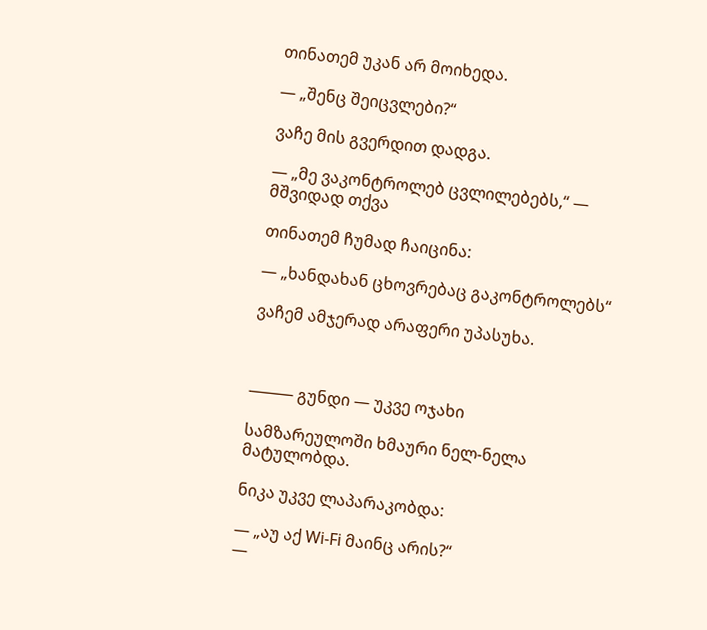თინათემ უკან არ მოიხედა.

— „შენც შეიცვლები?“

ვაჩე მის გვერდით დადგა.

— „მე ვაკონტროლებ ცვლილებებს,“ — მშვიდად თქვა

თინათემ ჩუმად ჩაიცინა:

— „ხანდახან ცხოვრებაც გაკონტროლებს“

ვაჩემ ამჯერად არაფერი უპასუხა.



⸻ გუნდი — უკვე ოჯახი

სამზარეულოში ხმაური ნელ-ნელა მატულობდა.

ნიკა უკვე ლაპარაკობდა:

— „აუ აქ Wi-Fi მაინც არის?“
—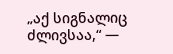„აქ სიგნალიც ძლივსაა,“ —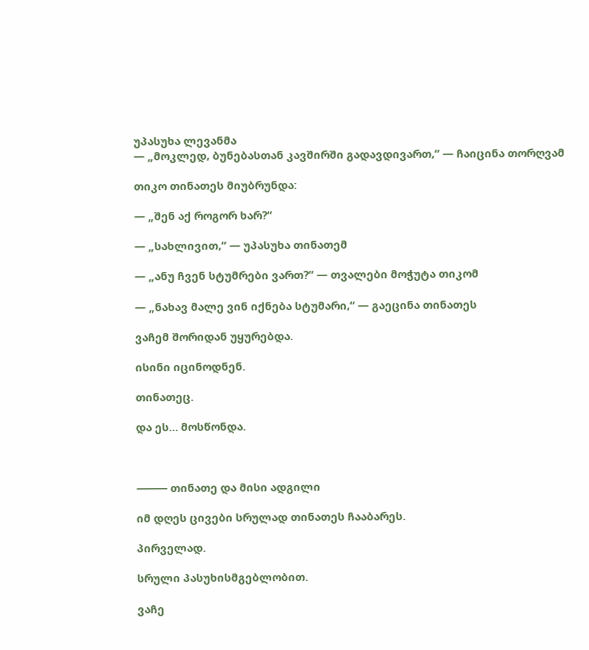უპასუხა ლევანმა
— „მოკლედ, ბუნებასთან კავშირში გადავდივართ,“ — ჩაიცინა თორღვამ

თიკო თინათეს მიუბრუნდა:

— „შენ აქ როგორ ხარ?“

— „სახლივით,“ — უპასუხა თინათემ

— „ანუ ჩვენ სტუმრები ვართ?“ — თვალები მოჭუტა თიკომ

— „ნახავ მალე ვინ იქნება სტუმარი,“ — გაეცინა თინათეს

ვაჩემ შორიდან უყურებდა.

ისინი იცინოდნენ.

თინათეც.

და ეს… მოსწონდა.



⸻ თინათე და მისი ადგილი

იმ დღეს ცივები სრულად თინათეს ჩააბარეს.

პირველად.

სრული პასუხისმგებლობით.

ვაჩე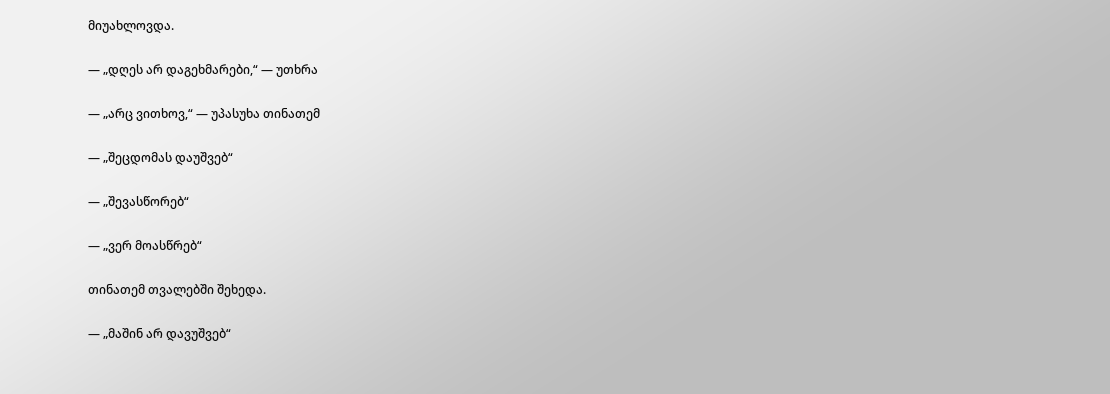მიუახლოვდა.

— „დღეს არ დაგეხმარები,“ — უთხრა

— „არც ვითხოვ,“ — უპასუხა თინათემ

— „შეცდომას დაუშვებ“

— „შევასწორებ“

— „ვერ მოასწრებ“

თინათემ თვალებში შეხედა.

— „მაშინ არ დავუშვებ“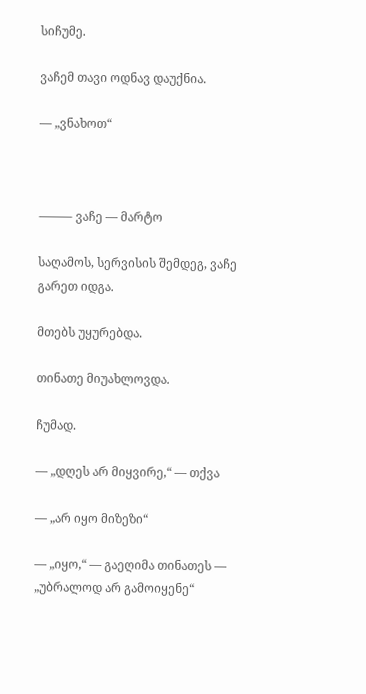სიჩუმე.

ვაჩემ თავი ოდნავ დაუქნია.

— „ვნახოთ“



⸻ ვაჩე — მარტო

საღამოს, სერვისის შემდეგ, ვაჩე გარეთ იდგა.

მთებს უყურებდა.

თინათე მიუახლოვდა.

ჩუმად.

— „დღეს არ მიყვირე,“ — თქვა

— „არ იყო მიზეზი“

— „იყო,“ — გაეღიმა თინათეს — „უბრალოდ არ გამოიყენე“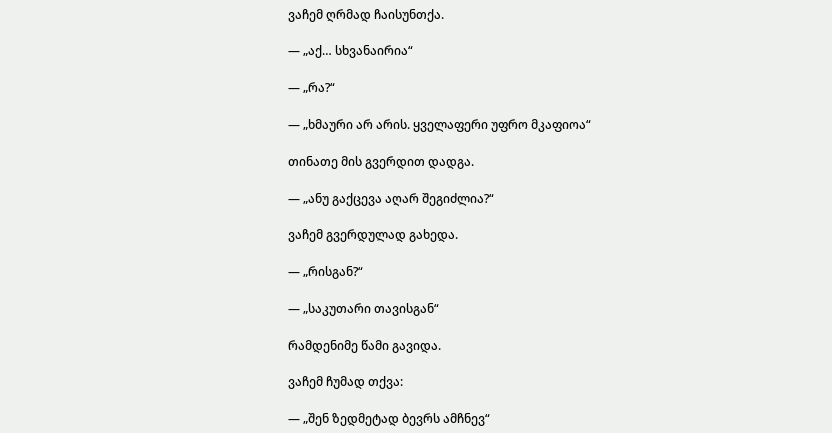ვაჩემ ღრმად ჩაისუნთქა.

— „აქ… სხვანაირია“

— „რა?“

— „ხმაური არ არის. ყველაფერი უფრო მკაფიოა“

თინათე მის გვერდით დადგა.

— „ანუ გაქცევა აღარ შეგიძლია?“

ვაჩემ გვერდულად გახედა.

— „რისგან?“

— „საკუთარი თავისგან“

რამდენიმე წამი გავიდა.

ვაჩემ ჩუმად თქვა:

— „შენ ზედმეტად ბევრს ამჩნევ“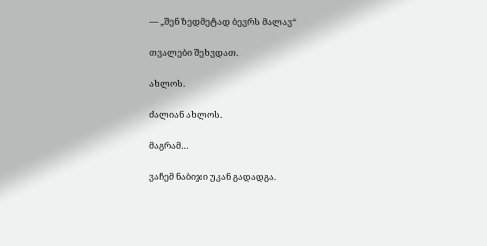— „შენ ზედმეტად ბევრს მალავ“

თვალები შეხვდათ.

ახლოს.

ძალიან ახლოს.

მაგრამ…

ვაჩემ ნაბიჯი უკან გადადგა.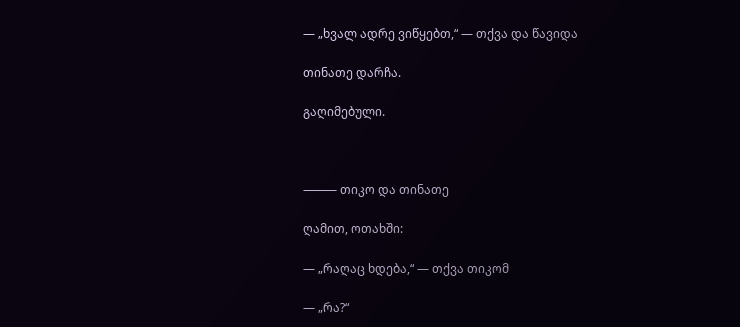— „ხვალ ადრე ვიწყებთ,“ — თქვა და წავიდა

თინათე დარჩა.

გაღიმებული.



⸻ თიკო და თინათე

ღამით, ოთახში:

— „რაღაც ხდება,“ — თქვა თიკომ

— „რა?“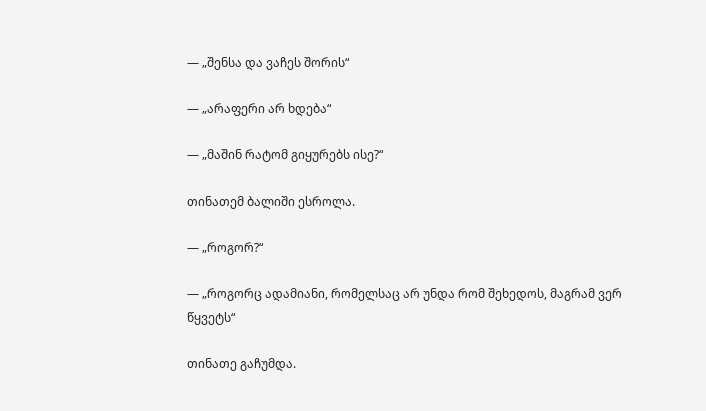— „შენსა და ვაჩეს შორის“

— „არაფერი არ ხდება“

— „მაშინ რატომ გიყურებს ისე?“

თინათემ ბალიში ესროლა.

— „როგორ?“

— „როგორც ადამიანი, რომელსაც არ უნდა რომ შეხედოს, მაგრამ ვერ წყვეტს“

თინათე გაჩუმდა.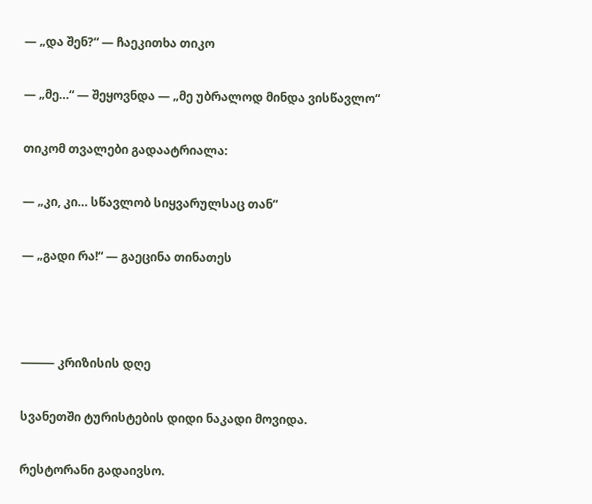— „და შენ?“ — ჩაეკითხა თიკო

— „მე…“ — შეყოვნდა — „მე უბრალოდ მინდა ვისწავლო“

თიკომ თვალები გადაატრიალა:

— „კი, კი… სწავლობ სიყვარულსაც თან“

— „გადი რა!“ — გაეცინა თინათეს



⸻ კრიზისის დღე

სვანეთში ტურისტების დიდი ნაკადი მოვიდა.

რესტორანი გადაივსო.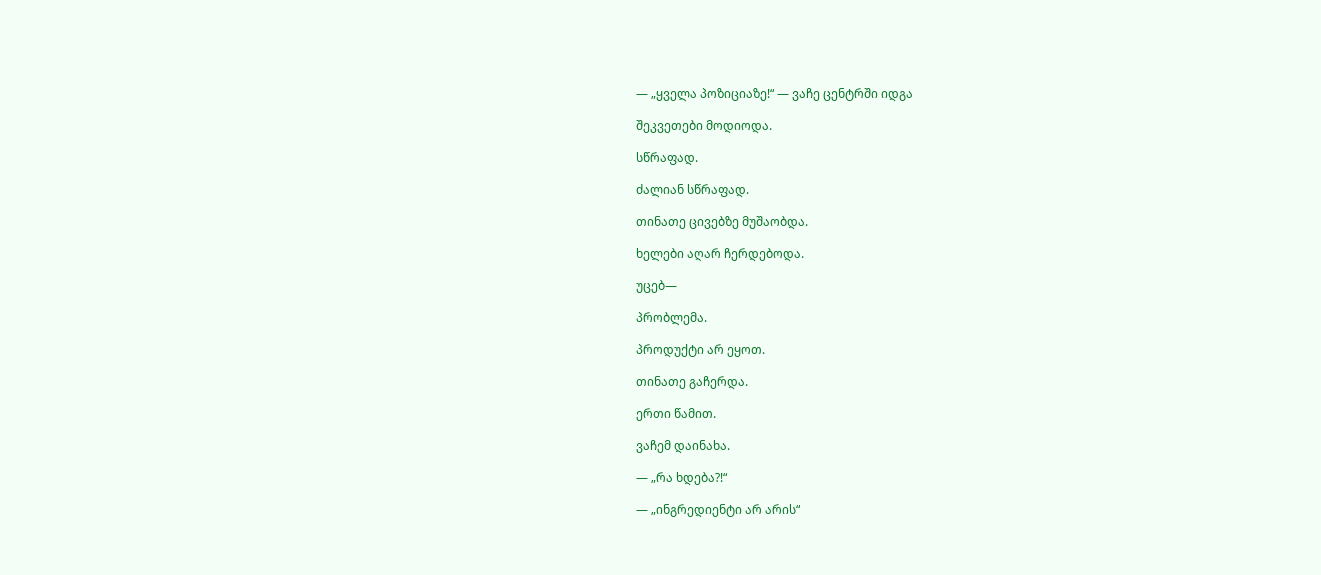— „ყველა პოზიციაზე!“ — ვაჩე ცენტრში იდგა

შეკვეთები მოდიოდა.

სწრაფად.

ძალიან სწრაფად.

თინათე ცივებზე მუშაობდა.

ხელები აღარ ჩერდებოდა.

უცებ—

პრობლემა.

პროდუქტი არ ეყოთ.

თინათე გაჩერდა.

ერთი წამით.

ვაჩემ დაინახა.

— „რა ხდება?!“

— „ინგრედიენტი არ არის“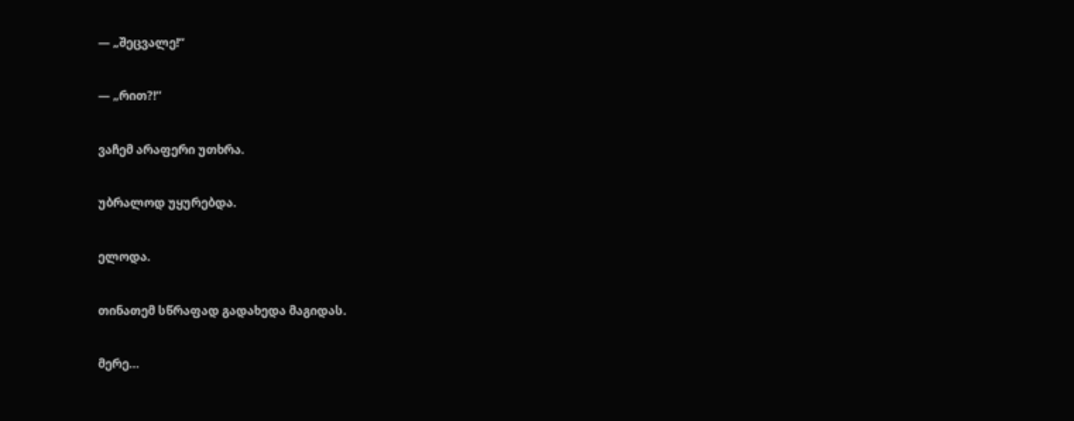— „შეცვალე!“

— „რით?!“

ვაჩემ არაფერი უთხრა.

უბრალოდ უყურებდა.

ელოდა.

თინათემ სწრაფად გადახედა მაგიდას.

მერე…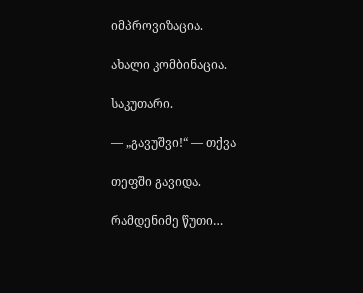იმპროვიზაცია.

ახალი კომბინაცია.

საკუთარი.

— „გავუშვი!“ — თქვა

თეფში გავიდა.

რამდენიმე წუთი…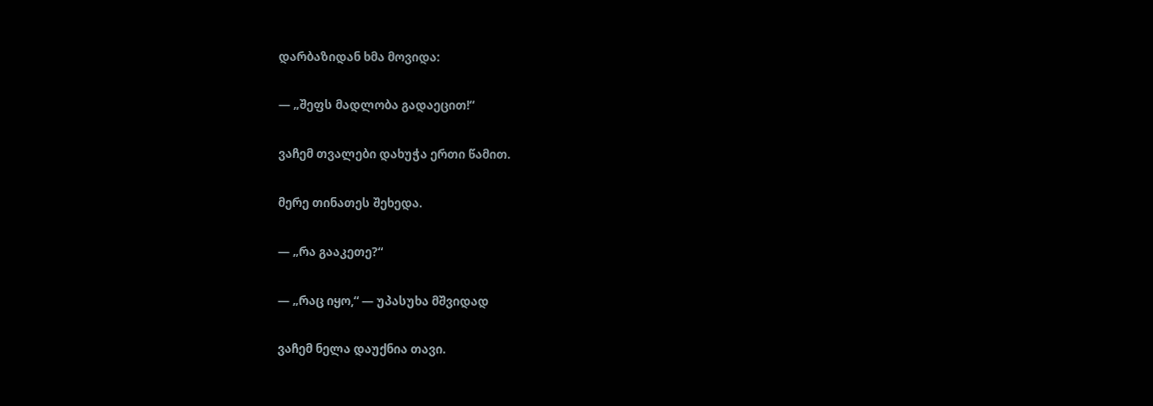დარბაზიდან ხმა მოვიდა:

— „შეფს მადლობა გადაეცით!“

ვაჩემ თვალები დახუჭა ერთი წამით.

მერე თინათეს შეხედა.

— „რა გააკეთე?“

— „რაც იყო,“ — უპასუხა მშვიდად

ვაჩემ ნელა დაუქნია თავი.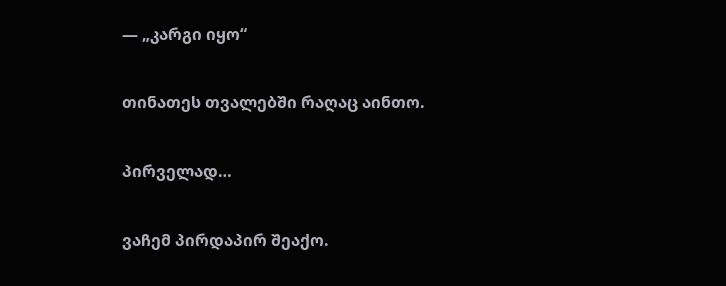— „კარგი იყო“

თინათეს თვალებში რაღაც აინთო.

პირველად…

ვაჩემ პირდაპირ შეაქო.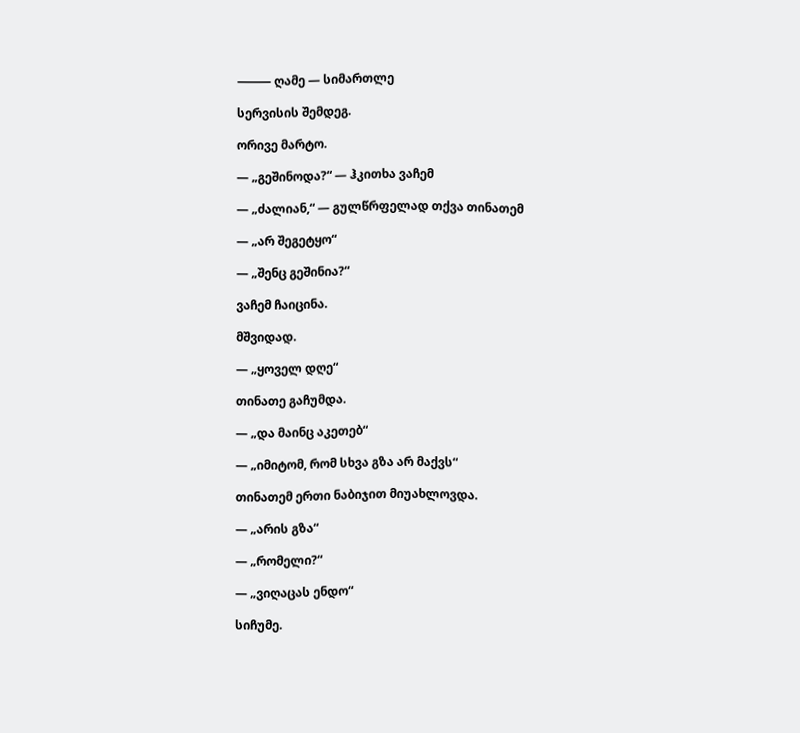⸻ ღამე — სიმართლე

სერვისის შემდეგ.

ორივე მარტო.

— „გეშინოდა?“ — ჰკითხა ვაჩემ

— „ძალიან,“ — გულწრფელად თქვა თინათემ

— „არ შეგეტყო“

— „შენც გეშინია?“

ვაჩემ ჩაიცინა.

მშვიდად.

— „ყოველ დღე“

თინათე გაჩუმდა.

— „და მაინც აკეთებ“

— „იმიტომ, რომ სხვა გზა არ მაქვს“

თინათემ ერთი ნაბიჯით მიუახლოვდა.

— „არის გზა“

— „რომელი?“

— „ვიღაცას ენდო“

სიჩუმე.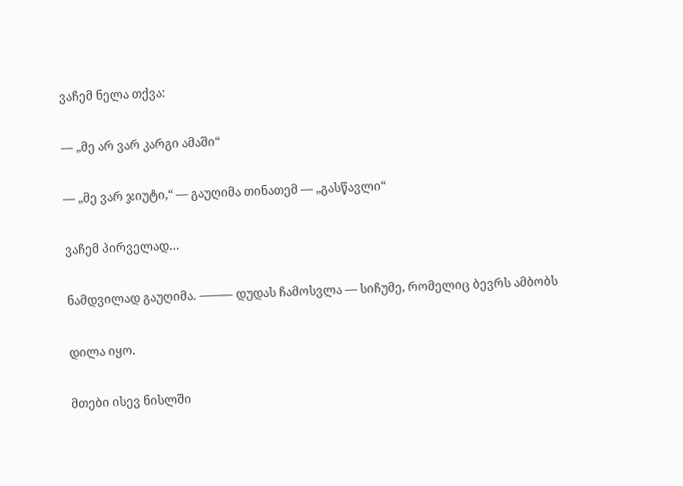ვაჩემ ნელა თქვა:

— „მე არ ვარ კარგი ამაში“

— „მე ვარ ჯიუტი,“ — გაუღიმა თინათემ — „გასწავლი“

ვაჩემ პირველად…

ნამდვილად გაუღიმა. ⸻ დუდას ჩამოსვლა — სიჩუმე, რომელიც ბევრს ამბობს

დილა იყო.

მთები ისევ ნისლში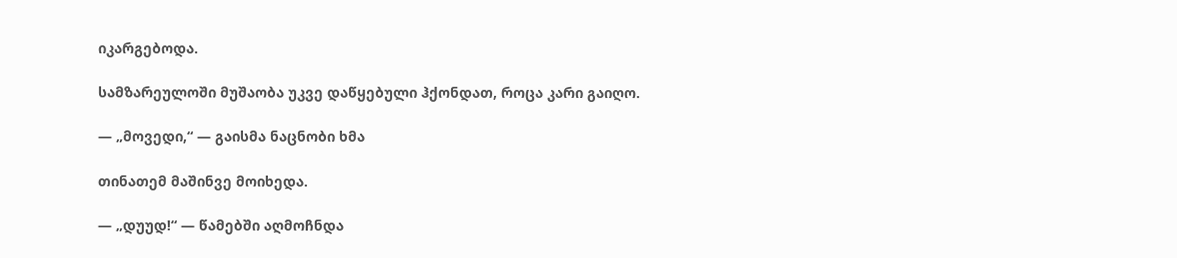იკარგებოდა.

სამზარეულოში მუშაობა უკვე დაწყებული ჰქონდათ, როცა კარი გაიღო.

— „მოვედი,“ — გაისმა ნაცნობი ხმა

თინათემ მაშინვე მოიხედა.

— „დუუდ!“ — წამებში აღმოჩნდა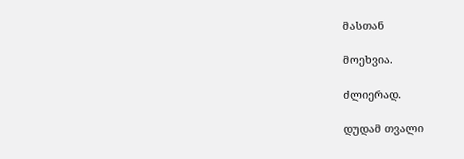მასთან

მოეხვია.

ძლიერად.

დუდამ თვალი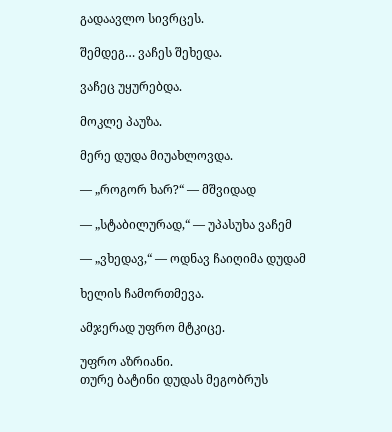გადაავლო სივრცეს.

შემდეგ… ვაჩეს შეხედა.

ვაჩეც უყურებდა.

მოკლე პაუზა.

მერე დუდა მიუახლოვდა.

— „როგორ ხარ?“ — მშვიდად

— „სტაბილურად,“ — უპასუხა ვაჩემ

— „ვხედავ,“ — ოდნავ ჩაიღიმა დუდამ

ხელის ჩამორთმევა.

ამჯერად უფრო მტკიცე.

უფრო აზრიანი.
თურე ბატინი დუდას მეგობრუს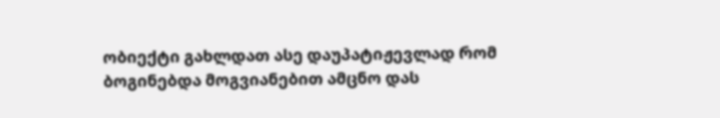ობიექტი გახლდათ ასე დაუპატიჟევლად რომ ბოგინებდა მოგვიანებით ამცნო დას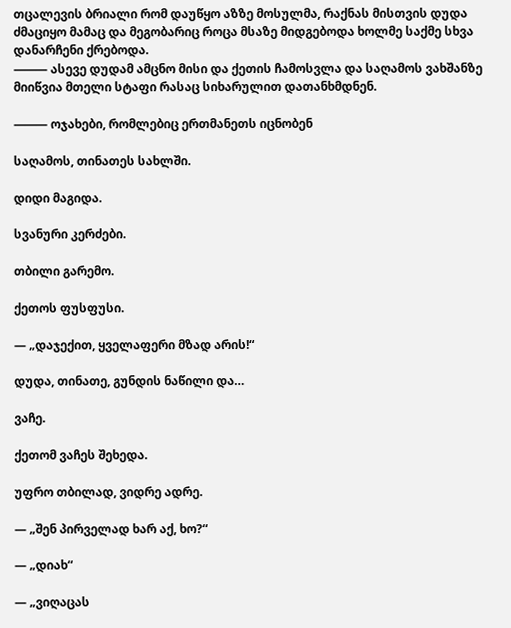თცალევის ბრიალი რომ დაუწყო აზზე მოსულმა, რაქნას მისთვის დუდა ძმაციყო მამაც და მეგობარიც როცა მსაზე მიდგებოდა ხოლმე საქმე სხვა დანარჩენი ქრებოდა.
⸻ ასევე დუდამ ამცნო მისი და ქეთის ჩამოსვლა და საღამოს ვახშანზე მიიწვია მთელი სტაფი რასაც სიხარულით დათანხმდნენ.

⸻ ოჯახები, რომლებიც ერთმანეთს იცნობენ

საღამოს, თინათეს სახლში.

დიდი მაგიდა.

სვანური კერძები.

თბილი გარემო.

ქეთოს ფუსფუსი.

— „დაჯექით, ყველაფერი მზად არის!“

დუდა, თინათე, გუნდის ნაწილი და…

ვაჩე.

ქეთომ ვაჩეს შეხედა.

უფრო თბილად, ვიდრე ადრე.

— „შენ პირველად ხარ აქ, ხო?“

— „დიახ“

— „ვიღაცას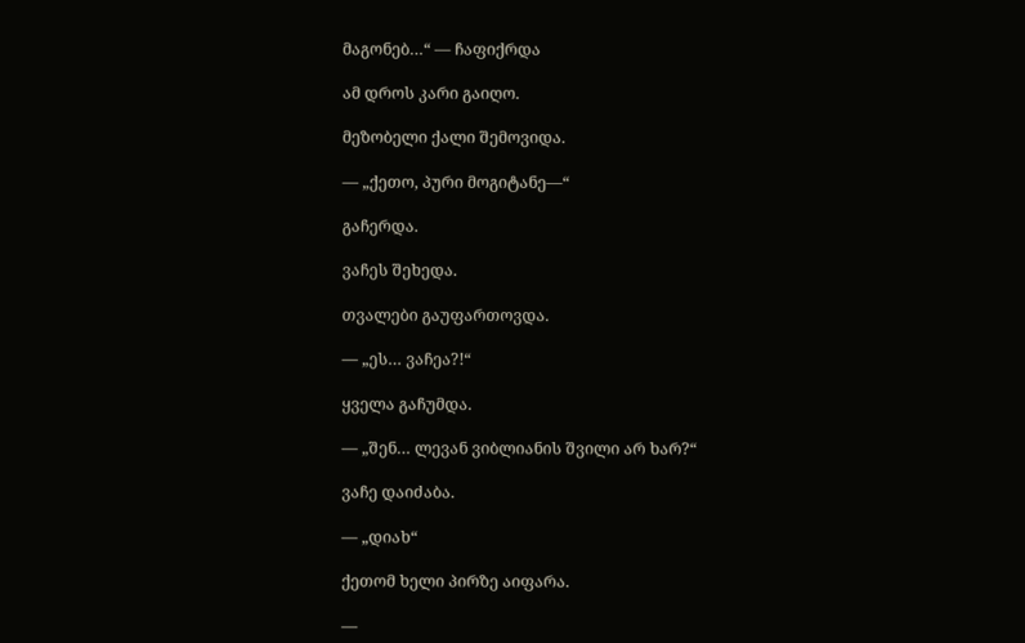მაგონებ…“ — ჩაფიქრდა

ამ დროს კარი გაიღო.

მეზობელი ქალი შემოვიდა.

— „ქეთო, პური მოგიტანე—“

გაჩერდა.

ვაჩეს შეხედა.

თვალები გაუფართოვდა.

— „ეს… ვაჩეა?!“

ყველა გაჩუმდა.

— „შენ… ლევან ვიბლიანის შვილი არ ხარ?“

ვაჩე დაიძაბა.

— „დიახ“

ქეთომ ხელი პირზე აიფარა.

—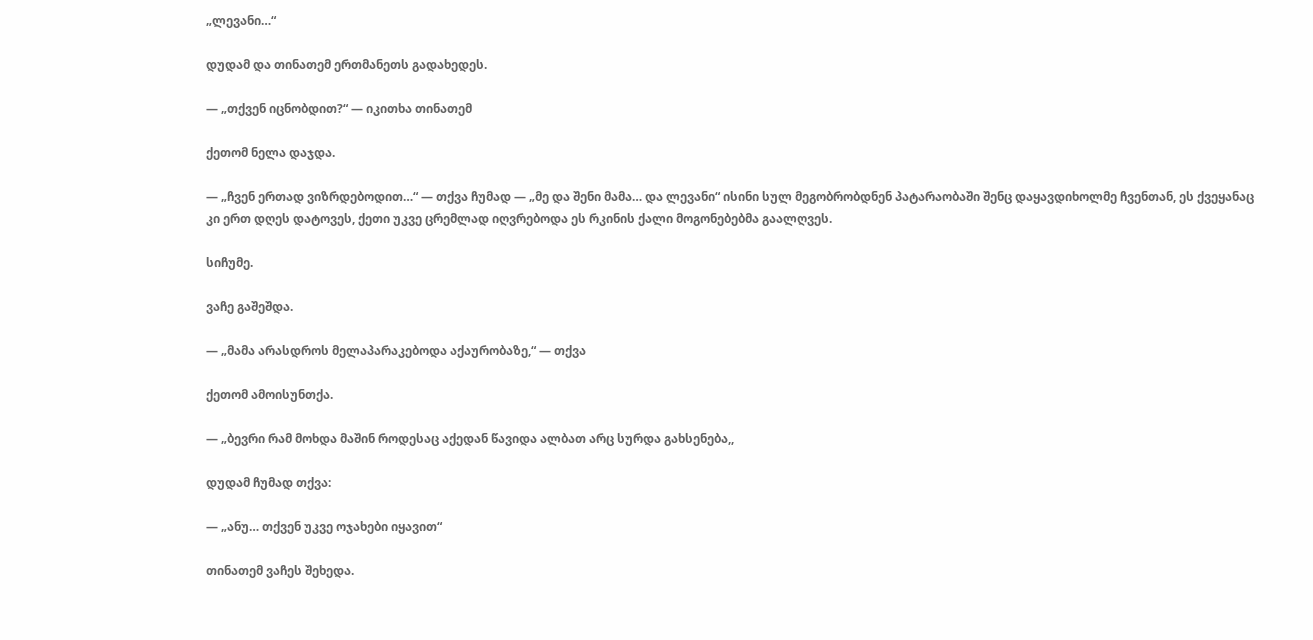„ლევანი…“

დუდამ და თინათემ ერთმანეთს გადახედეს.

— „თქვენ იცნობდით?“ — იკითხა თინათემ

ქეთომ ნელა დაჯდა.

— „ჩვენ ერთად ვიზრდებოდით…“ — თქვა ჩუმად — „მე და შენი მამა… და ლევანი“ ისინი სულ მეგობრობდნენ პატარაობაში შენც დაყავდიხოლმე ჩვენთან, ეს ქვეყანაც კი ერთ დღეს დატოვეს, ქეთი უკვე ცრემლად იღვრებოდა ეს რკინის ქალი მოგონებებმა გაალღვეს.

სიჩუმე.

ვაჩე გაშეშდა.

— „მამა არასდროს მელაპარაკებოდა აქაურობაზე,“ — თქვა

ქეთომ ამოისუნთქა.

— „ბევრი რამ მოხდა მაშინ როდესაც აქედან წავიდა ალბათ არც სურდა გახსენება,,

დუდამ ჩუმად თქვა:

— „ანუ… თქვენ უკვე ოჯახები იყავით“

თინათემ ვაჩეს შეხედა.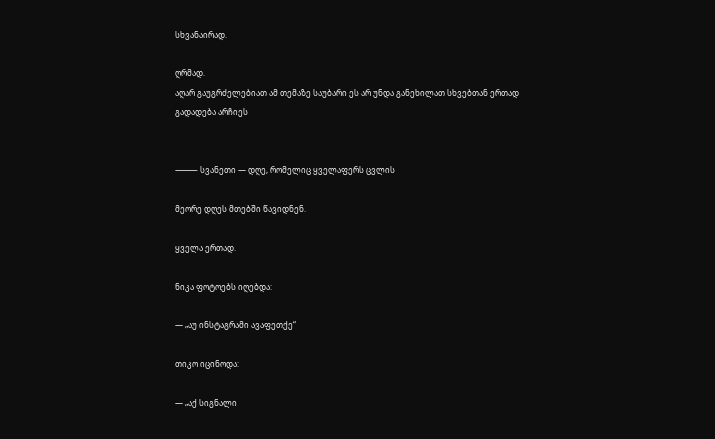სხვანაირად.

ღრმად.
აღარ გაუგრძელებიათ ამ თემაზე საუბარი ეს არ უნდა განეხილათ სხვებთან ერთად გადადება არჩიეს


⸻ სვანეთი — დღე, რომელიც ყველაფერს ცვლის

მეორე დღეს მთებში წავიდნენ.

ყველა ერთად.

ნიკა ფოტოებს იღებდა:

— „აუ ინსტაგრამი ავაფეთქე“

თიკო იცინოდა:

— „აქ სიგნალი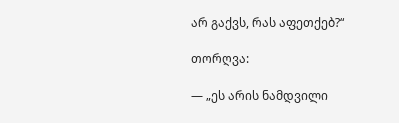არ გაქვს, რას აფეთქებ?“

თორღვა:

— „ეს არის ნამდვილი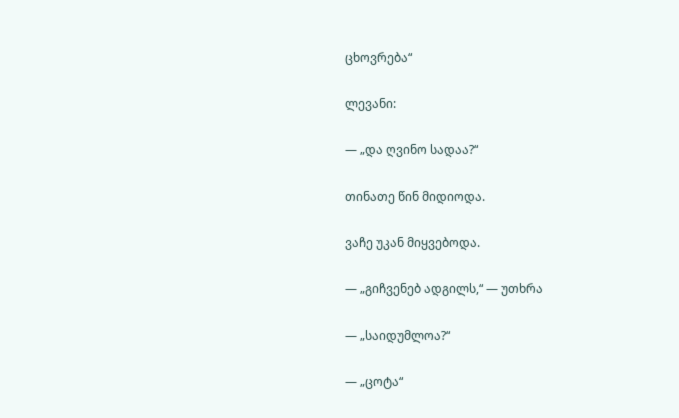ცხოვრება“

ლევანი:

— „და ღვინო სადაა?“

თინათე წინ მიდიოდა.

ვაჩე უკან მიყვებოდა.

— „გიჩვენებ ადგილს,“ — უთხრა

— „საიდუმლოა?“

— „ცოტა“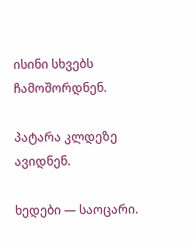ისინი სხვებს ჩამოშორდნენ.

პატარა კლდეზე ავიდნენ.

ხედები — საოცარი.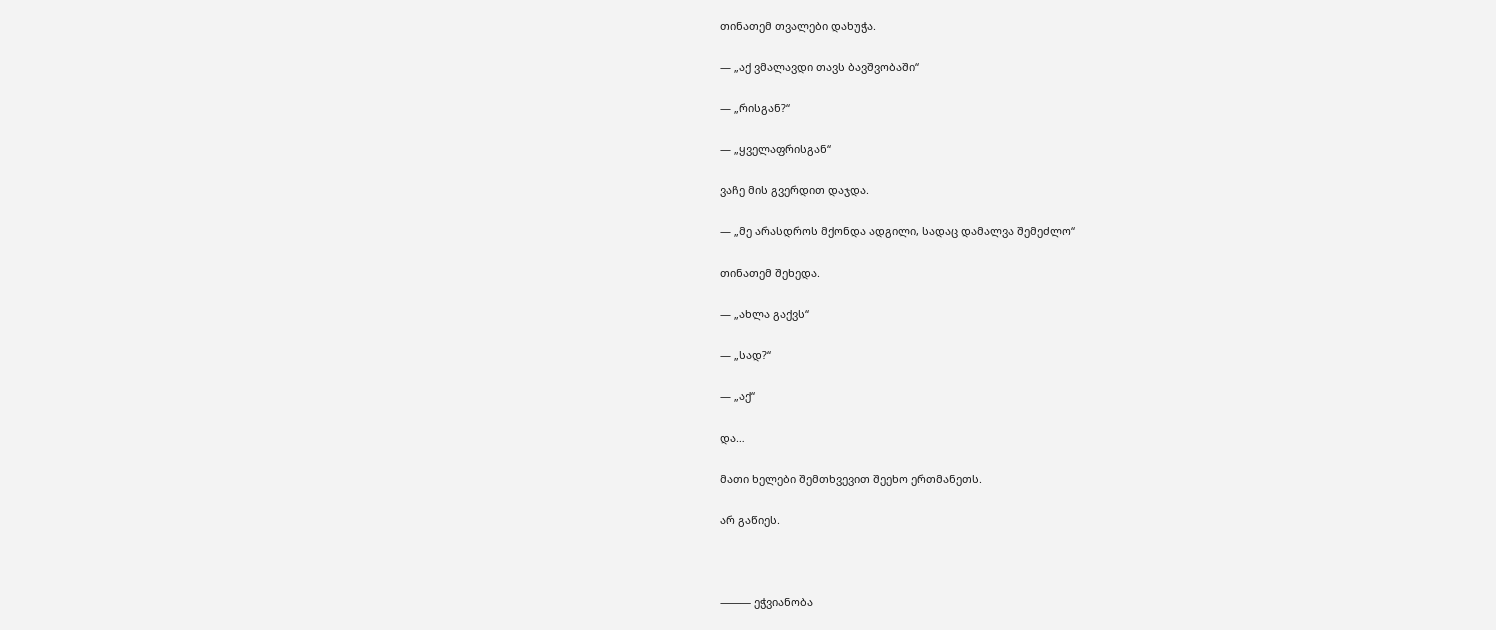თინათემ თვალები დახუჭა.

— „აქ ვმალავდი თავს ბავშვობაში“

— „რისგან?“

— „ყველაფრისგან“

ვაჩე მის გვერდით დაჯდა.

— „მე არასდროს მქონდა ადგილი, სადაც დამალვა შემეძლო“

თინათემ შეხედა.

— „ახლა გაქვს“

— „სად?“

— „აქ“

და…

მათი ხელები შემთხვევით შეეხო ერთმანეთს.

არ გაწიეს.



⸻ ეჭვიანობა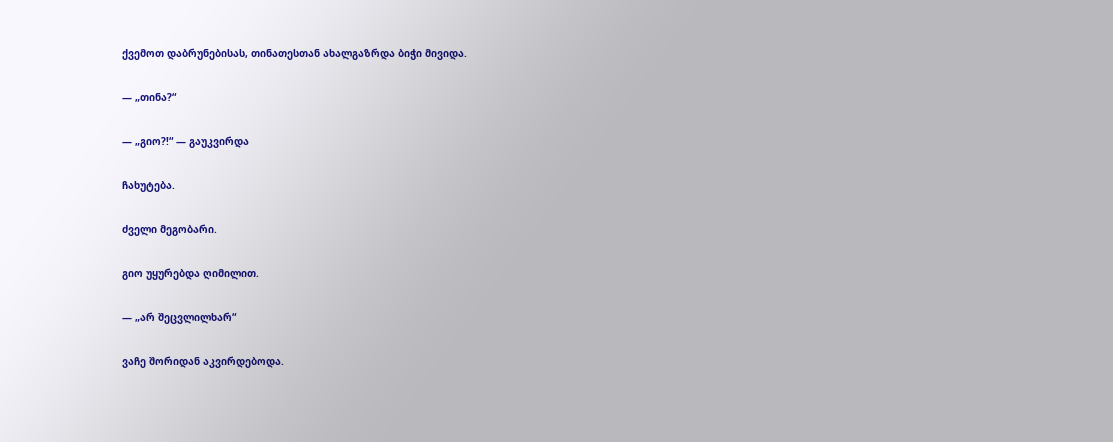ქვემოთ დაბრუნებისას, თინათესთან ახალგაზრდა ბიჭი მივიდა.

— „თინა?“

— „გიო?!“ — გაუკვირდა

ჩახუტება.

ძველი მეგობარი.

გიო უყურებდა ღიმილით.

— „არ შეცვლილხარ“

ვაჩე შორიდან აკვირდებოდა.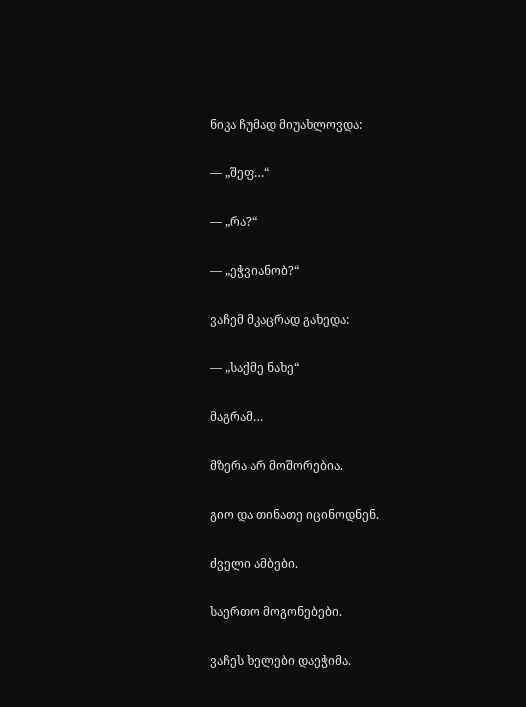ნიკა ჩუმად მიუახლოვდა:

— „შეფ…“

— „რა?“

— „ეჭვიანობ?“

ვაჩემ მკაცრად გახედა:

— „საქმე ნახე“

მაგრამ…

მზერა არ მოშორებია.

გიო და თინათე იცინოდნენ.

ძველი ამბები.

საერთო მოგონებები.

ვაჩეს ხელები დაეჭიმა.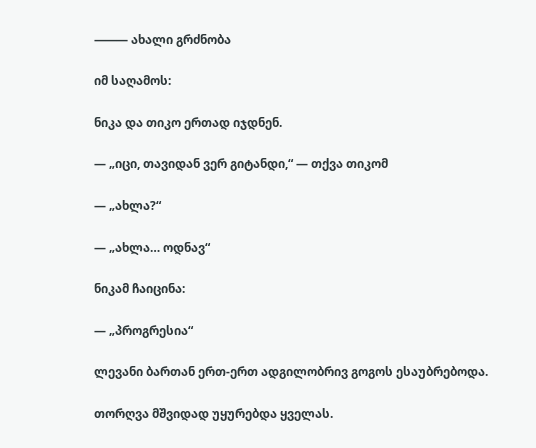⸻ ახალი გრძნობა

იმ საღამოს:

ნიკა და თიკო ერთად იჯდნენ.

— „იცი, თავიდან ვერ გიტანდი,“ — თქვა თიკომ

— „ახლა?“

— „ახლა… ოდნავ“

ნიკამ ჩაიცინა:

— „პროგრესია“

ლევანი ბართან ერთ-ერთ ადგილობრივ გოგოს ესაუბრებოდა.

თორღვა მშვიდად უყურებდა ყველას.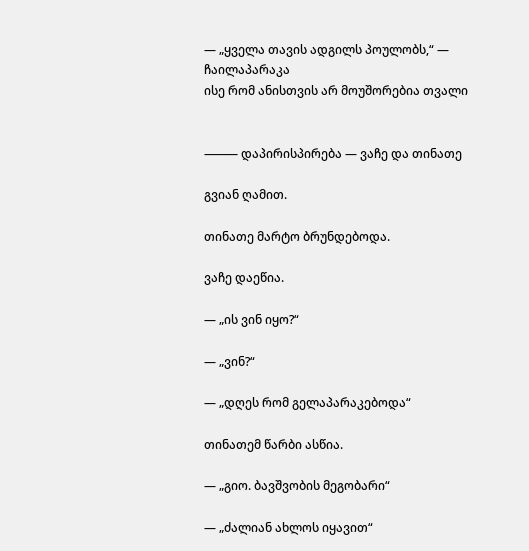— „ყველა თავის ადგილს პოულობს,“ — ჩაილაპარაკა
ისე რომ ანისთვის არ მოუშორებია თვალი


⸻ დაპირისპირება — ვაჩე და თინათე

გვიან ღამით.

თინათე მარტო ბრუნდებოდა.

ვაჩე დაეწია.

— „ის ვინ იყო?“

— „ვინ?“

— „დღეს რომ გელაპარაკებოდა“

თინათემ წარბი ასწია.

— „გიო. ბავშვობის მეგობარი“

— „ძალიან ახლოს იყავით“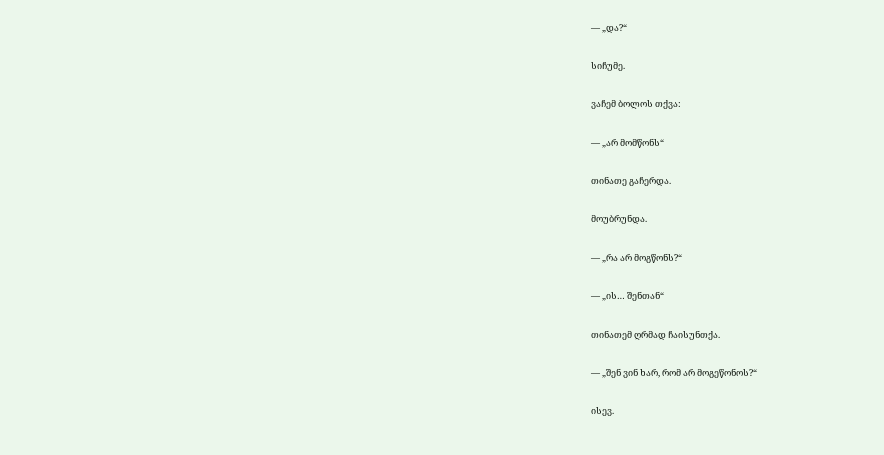— „და?“

სიჩუმე.

ვაჩემ ბოლოს თქვა:

— „არ მომწონს“

თინათე გაჩერდა.

მოუბრუნდა.

— „რა არ მოგწონს?“

— „ის… შენთან“

თინათემ ღრმად ჩაისუნთქა.

— „შენ ვინ ხარ, რომ არ მოგეწონოს?“

ისევ.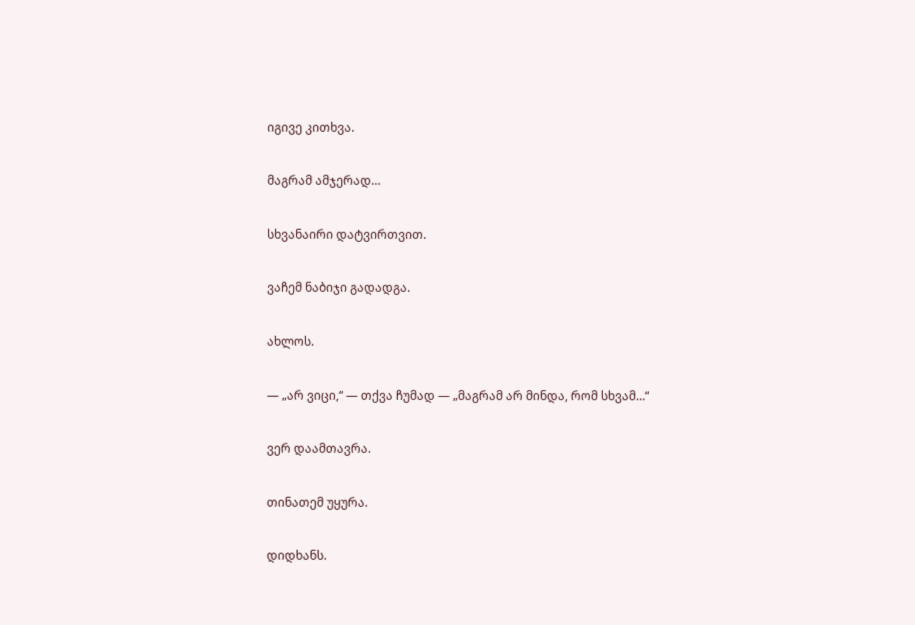იგივე კითხვა.

მაგრამ ამჯერად…

სხვანაირი დატვირთვით.

ვაჩემ ნაბიჯი გადადგა.

ახლოს.

— „არ ვიცი,“ — თქვა ჩუმად — „მაგრამ არ მინდა, რომ სხვამ…“

ვერ დაამთავრა.

თინათემ უყურა.

დიდხანს.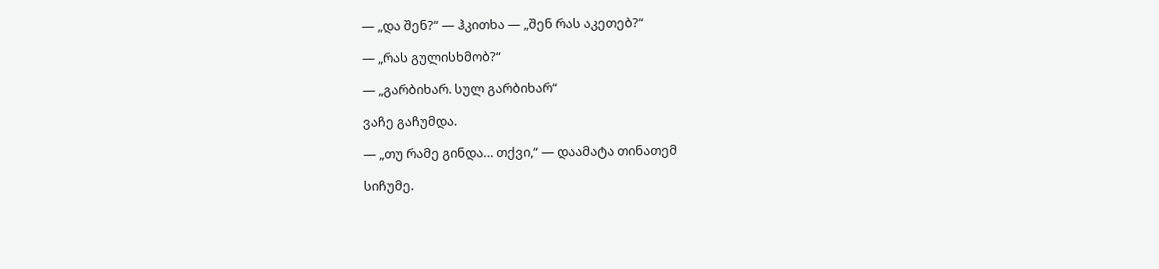— „და შენ?“ — ჰკითხა — „შენ რას აკეთებ?“

— „რას გულისხმობ?“

— „გარბიხარ. სულ გარბიხარ“

ვაჩე გაჩუმდა.

— „თუ რამე გინდა… თქვი,“ — დაამატა თინათემ

სიჩუმე.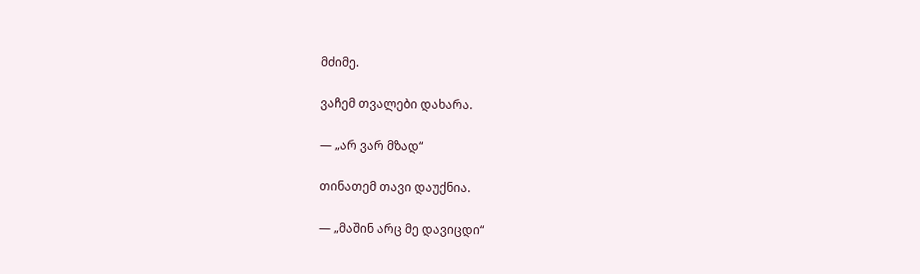მძიმე.

ვაჩემ თვალები დახარა.

— „არ ვარ მზად“

თინათემ თავი დაუქნია.

— „მაშინ არც მე დავიცდი“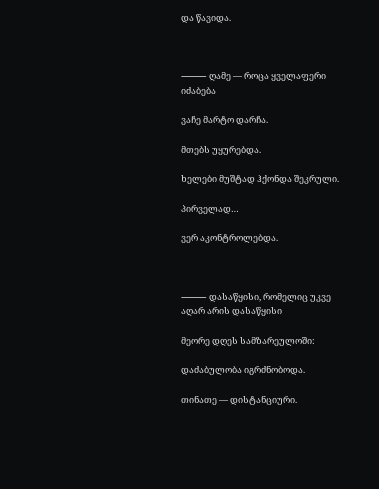და წავიდა.



⸻ ღამე — როცა ყველაფერი იძაბება

ვაჩე მარტო დარჩა.

მთებს უყურებდა.

ხელები მუშტად ჰქონდა შეკრული.

პირველად…

ვერ აკონტროლებდა.



⸻ დასაწყისი, რომელიც უკვე აღარ არის დასაწყისი

მეორე დღეს სამზარეულოში:

დაძაბულობა იგრძნობოდა.

თინათე — დისტანციური.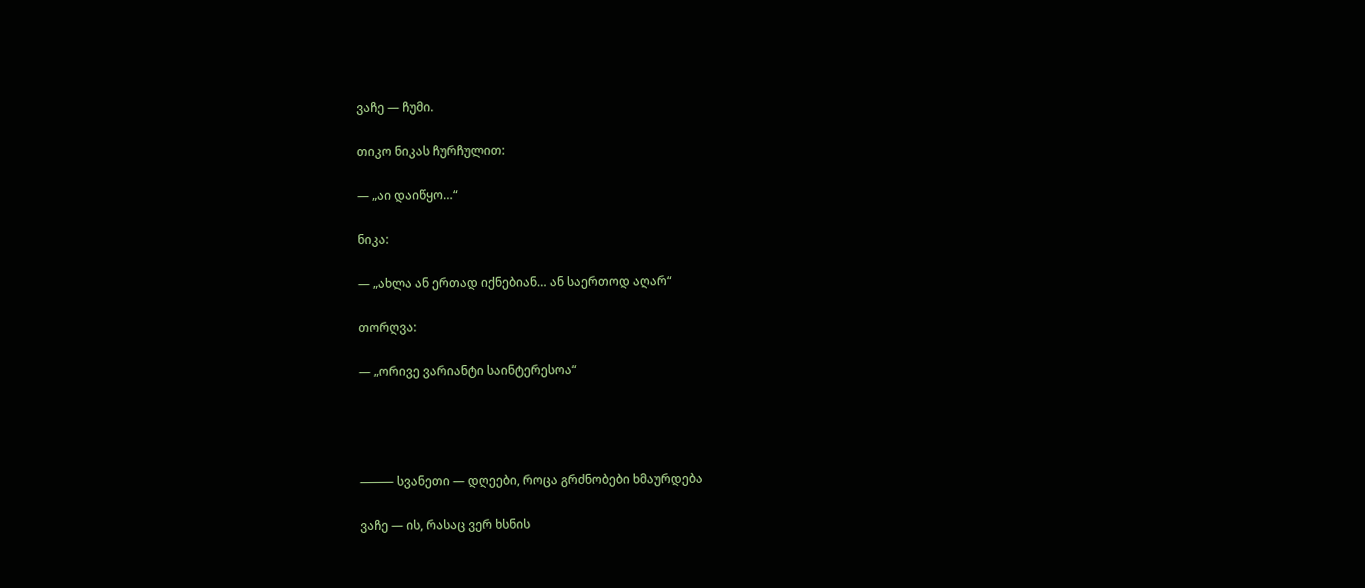ვაჩე — ჩუმი.

თიკო ნიკას ჩურჩულით:

— „აი დაიწყო…“

ნიკა:

— „ახლა ან ერთად იქნებიან… ან საერთოდ აღარ“

თორღვა:

— „ორივე ვარიანტი საინტერესოა“




⸻ სვანეთი — დღეები, როცა გრძნობები ხმაურდება

ვაჩე — ის, რასაც ვერ ხსნის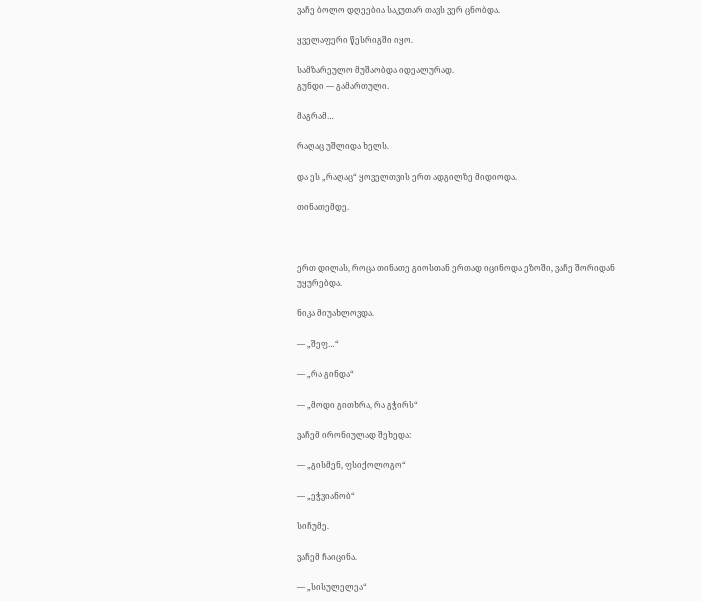ვაჩე ბოლო დღეებია საკუთარ თავს ვერ ცნობდა.

ყველაფერი წესრიგში იყო.

სამზარეულო მუშაობდა იდეალურად.
გუნდი — გამართული.

მაგრამ…

რაღაც უშლიდა ხელს.

და ეს „რაღაც“ ყოველთვის ერთ ადგილზე მიდიოდა.

თინათემდე.



ერთ დილას, როცა თინათე გიოსთან ერთად იცინოდა ეზოში, ვაჩე შორიდან უყურებდა.

ნიკა მიუახლოვდა.

— „შეფ…“

— „რა გინდა“

— „მოდი გითხრა, რა გჭირს“

ვაჩემ ირონიულად შეხედა:

— „გისმენ, ფსიქოლოგო“

— „ეჭვიანობ“

სიჩუმე.

ვაჩემ ჩაიცინა.

— „სისულელეა“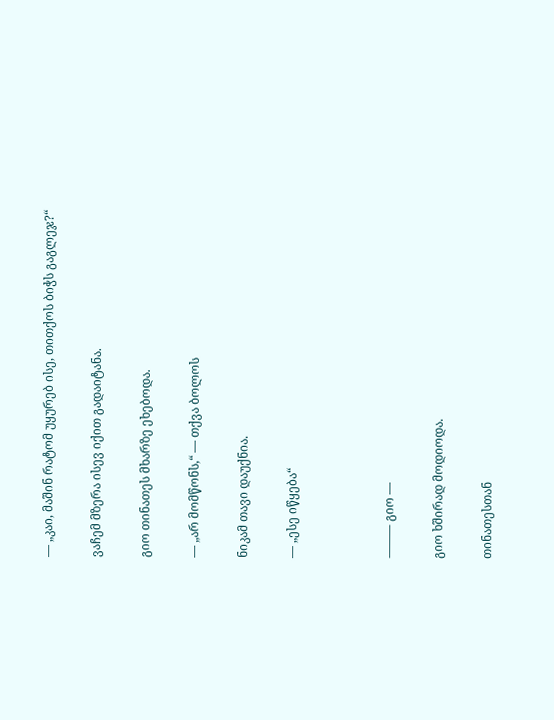— „კაი, მაშინ რატომ უყურებ ისე, თითქოს ბიჭს გაგლეჯ?“

ვაჩემ მზერა ისევ იქით გადაიტანა.

გიო თინათეს მხარზე ეხებოდა.

— „არ მომწონს,“ — თქვა ბოლოს

ნიკამ თავი დაუქნია.

— „ესე იწყება“



⸻ გიო —

გიო ხშირად მოდიოდა.

თინათესთან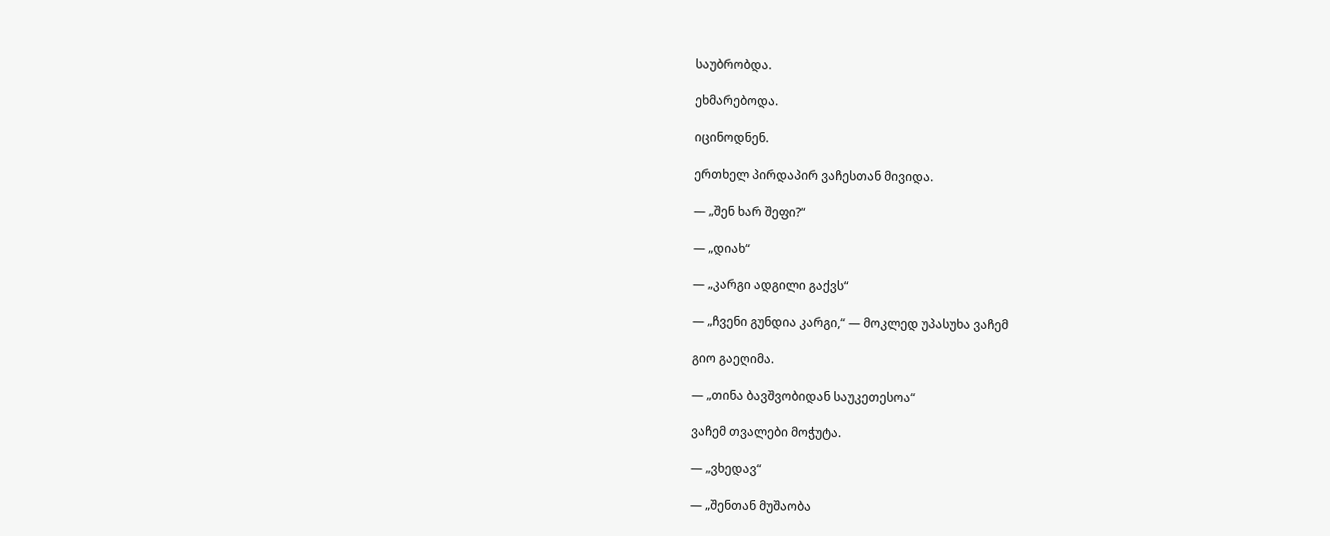საუბრობდა.

ეხმარებოდა.

იცინოდნენ.

ერთხელ პირდაპირ ვაჩესთან მივიდა.

— „შენ ხარ შეფი?“

— „დიახ“

— „კარგი ადგილი გაქვს“

— „ჩვენი გუნდია კარგი,“ — მოკლედ უპასუხა ვაჩემ

გიო გაეღიმა.

— „თინა ბავშვობიდან საუკეთესოა“

ვაჩემ თვალები მოჭუტა.

— „ვხედავ“

— „შენთან მუშაობა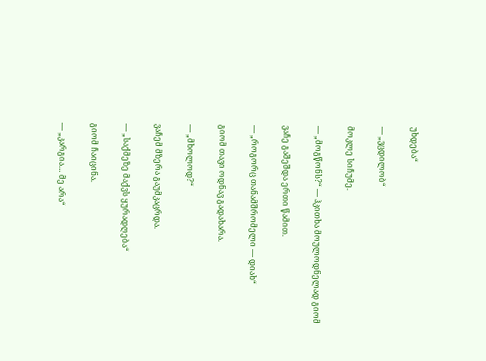უხდება“

— „ვცდილობ“

მოკლე სიჩუმე.

— „მოგწონს?“ — ჰკითხა მოულოდნელად გიომ

ვაჩე გაშეშდა ერთი წამით.

— „როგორც თანამშრომელი — დიახ“

გიომ თავი ოდნავ გადახარა.

— „მხოლოდ?“

ვაჩემ მზერა გაუმკაცრდა.

— „საქმეზე მაქვს ყურადღება“

გიომ ჩაიცინა.

— „კარგია… მე არა“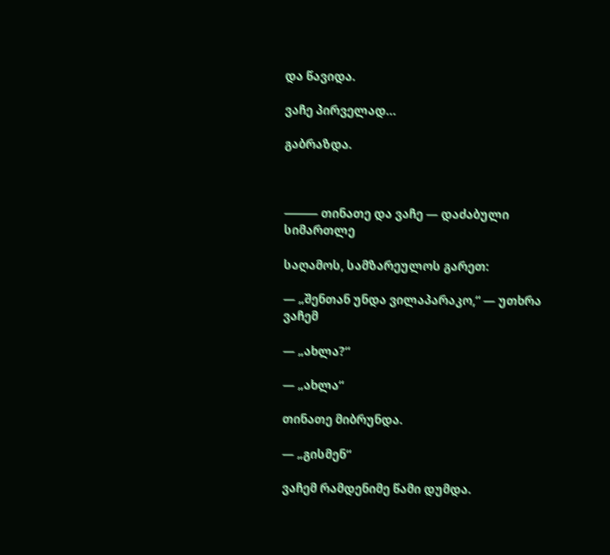და წავიდა.

ვაჩე პირველად…

გაბრაზდა.



⸻ თინათე და ვაჩე — დაძაბული სიმართლე

საღამოს, სამზარეულოს გარეთ:

— „შენთან უნდა ვილაპარაკო,“ — უთხრა ვაჩემ

— „ახლა?“

— „ახლა“

თინათე მიბრუნდა.

— „გისმენ“

ვაჩემ რამდენიმე წამი დუმდა.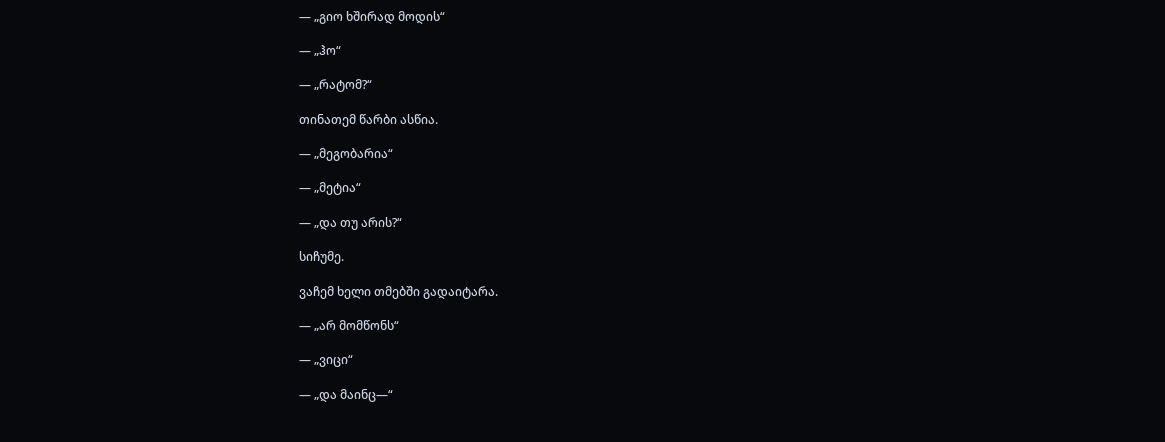— „გიო ხშირად მოდის“

— „ჰო“

— „რატომ?“

თინათემ წარბი ასწია.

— „მეგობარია“

— „მეტია“

— „და თუ არის?“

სიჩუმე.

ვაჩემ ხელი თმებში გადაიტარა.

— „არ მომწონს“

— „ვიცი“

— „და მაინც—“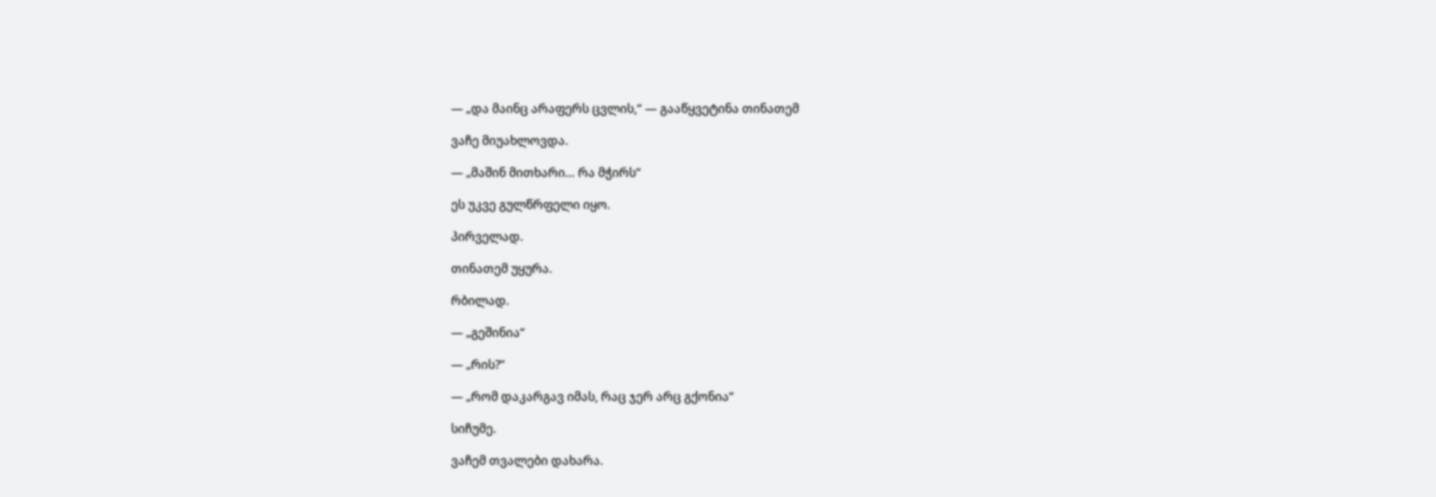— „და მაინც არაფერს ცვლის,“ — გააწყვეტინა თინათემ

ვაჩე მიუახლოვდა.

— „მაშინ მითხარი… რა მჭირს“

ეს უკვე გულწრფელი იყო.

პირველად.

თინათემ უყურა.

რბილად.

— „გეშინია“

— „რის?“

— „რომ დაკარგავ იმას, რაც ჯერ არც გქონია“

სიჩუმე.

ვაჩემ თვალები დახარა.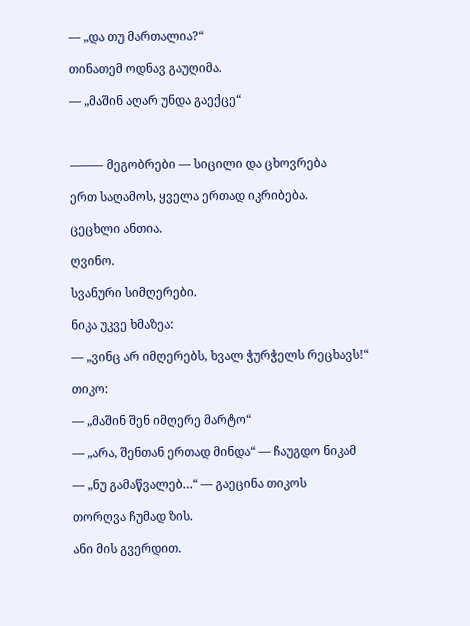— „და თუ მართალია?“

თინათემ ოდნავ გაუღიმა.

— „მაშინ აღარ უნდა გაექცე“



⸻ მეგობრები — სიცილი და ცხოვრება

ერთ საღამოს, ყველა ერთად იკრიბება.

ცეცხლი ანთია.

ღვინო.

სვანური სიმღერები.

ნიკა უკვე ხმაზეა:

— „ვინც არ იმღერებს, ხვალ ჭურჭელს რეცხავს!“

თიკო:

— „მაშინ შენ იმღერე მარტო“

— „არა, შენთან ერთად მინდა“ — ჩაუგდო ნიკამ

— „ნუ გამაწვალებ…“ — გაეცინა თიკოს

თორღვა ჩუმად ზის.

ანი მის გვერდით.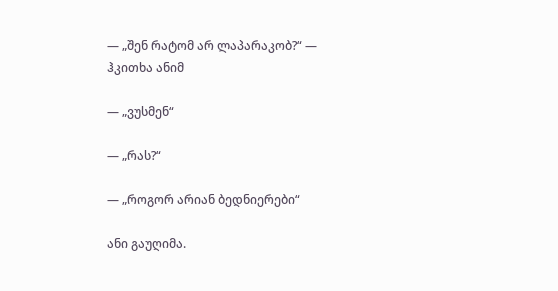— „შენ რატომ არ ლაპარაკობ?“ — ჰკითხა ანიმ

— „ვუსმენ“

— „რას?“

— „როგორ არიან ბედნიერები“

ანი გაუღიმა.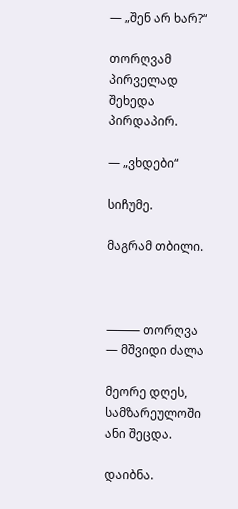— „შენ არ ხარ?“

თორღვამ პირველად შეხედა პირდაპირ.

— „ვხდები“

სიჩუმე.

მაგრამ თბილი.



⸻ თორღვა — მშვიდი ძალა

მეორე დღეს, სამზარეულოში ანი შეცდა.

დაიბნა.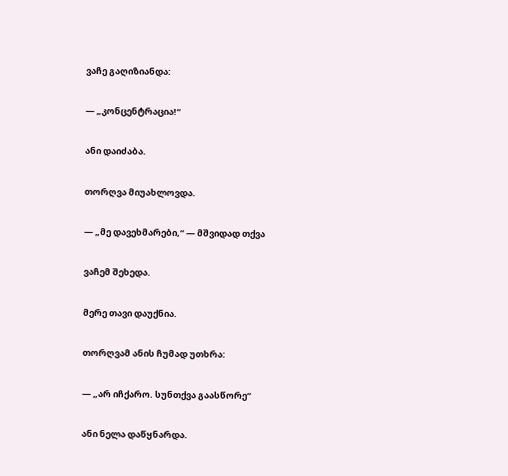ვაჩე გაღიზიანდა:

— „კონცენტრაცია!“

ანი დაიძაბა.

თორღვა მიუახლოვდა.

— „მე დავეხმარები,“ — მშვიდად თქვა

ვაჩემ შეხედა.

მერე თავი დაუქნია.

თორღვამ ანის ჩუმად უთხრა:

— „არ იჩქარო. სუნთქვა გაასწორე“

ანი ნელა დაწყნარდა.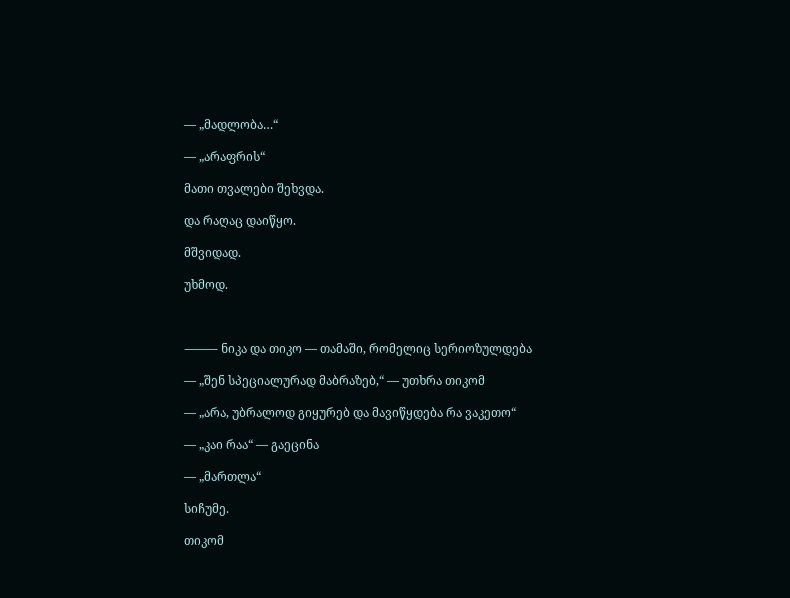— „მადლობა…“

— „არაფრის“

მათი თვალები შეხვდა.

და რაღაც დაიწყო.

მშვიდად.

უხმოდ.



⸻ ნიკა და თიკო — თამაში, რომელიც სერიოზულდება

— „შენ სპეციალურად მაბრაზებ,“ — უთხრა თიკომ

— „არა, უბრალოდ გიყურებ და მავიწყდება რა ვაკეთო“

— „კაი რაა“ — გაეცინა

— „მართლა“

სიჩუმე.

თიკომ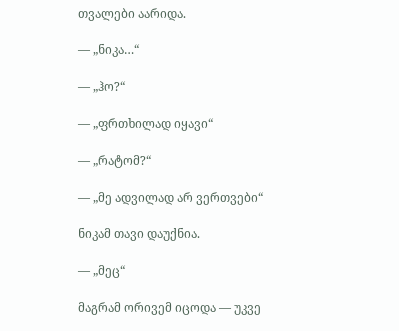თვალები აარიდა.

— „ნიკა…“

— „ჰო?“

— „ფრთხილად იყავი“

— „რატომ?“

— „მე ადვილად არ ვერთვები“

ნიკამ თავი დაუქნია.

— „მეც“

მაგრამ ორივემ იცოდა — უკვე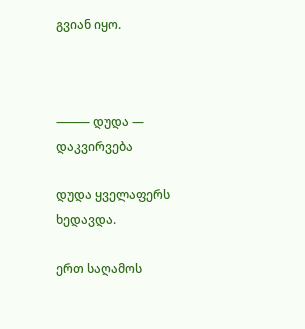გვიან იყო.



⸻ დუდა — დაკვირვება

დუდა ყველაფერს ხედავდა.

ერთ საღამოს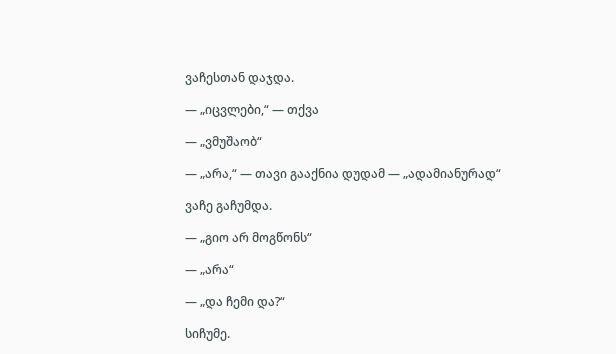ვაჩესთან დაჯდა.

— „იცვლები,“ — თქვა

— „ვმუშაობ“

— „არა,“ — თავი გააქნია დუდამ — „ადამიანურად“

ვაჩე გაჩუმდა.

— „გიო არ მოგწონს“

— „არა“

— „და ჩემი და?“

სიჩუმე.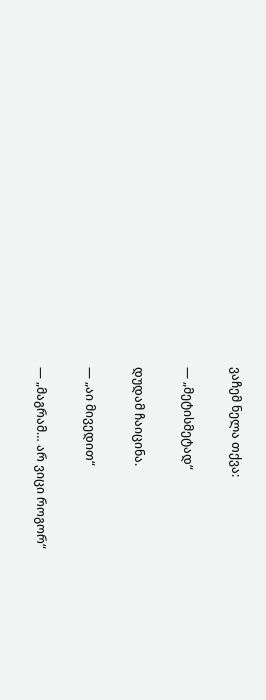ვაჩემ ნელა თქვა:

— „მეტისმეტად“

დუდამ ჩაიცინა.

— „აი მივედით“

— „მაგრამ… არ ვიცი როგორ“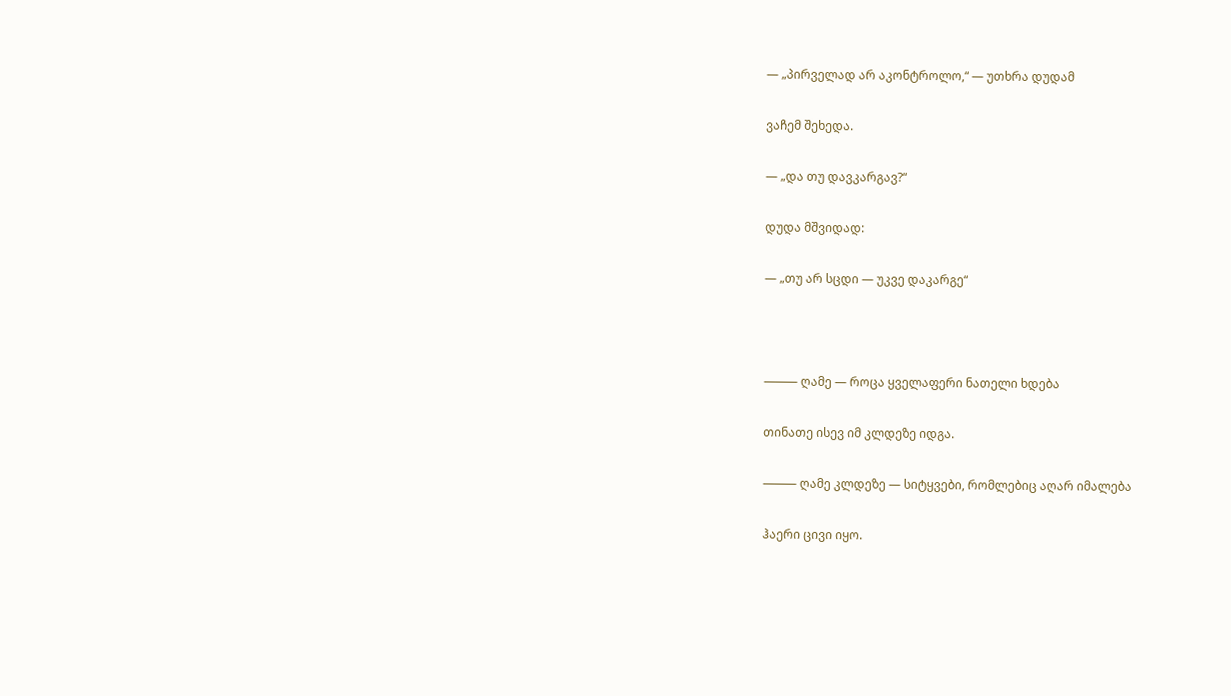— „პირველად არ აკონტროლო,“ — უთხრა დუდამ

ვაჩემ შეხედა.

— „და თუ დავკარგავ?“

დუდა მშვიდად:

— „თუ არ სცდი — უკვე დაკარგე“



⸻ ღამე — როცა ყველაფერი ნათელი ხდება

თინათე ისევ იმ კლდეზე იდგა.

⸻ ღამე კლდეზე — სიტყვები, რომლებიც აღარ იმალება

ჰაერი ცივი იყო.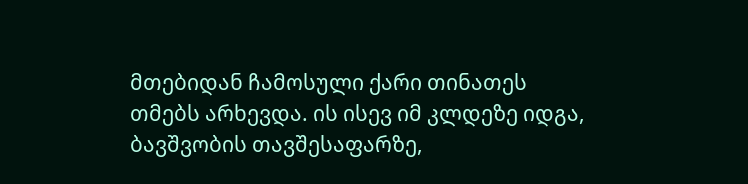მთებიდან ჩამოსული ქარი თინათეს თმებს არხევდა. ის ისევ იმ კლდეზე იდგა, ბავშვობის თავშესაფარზე,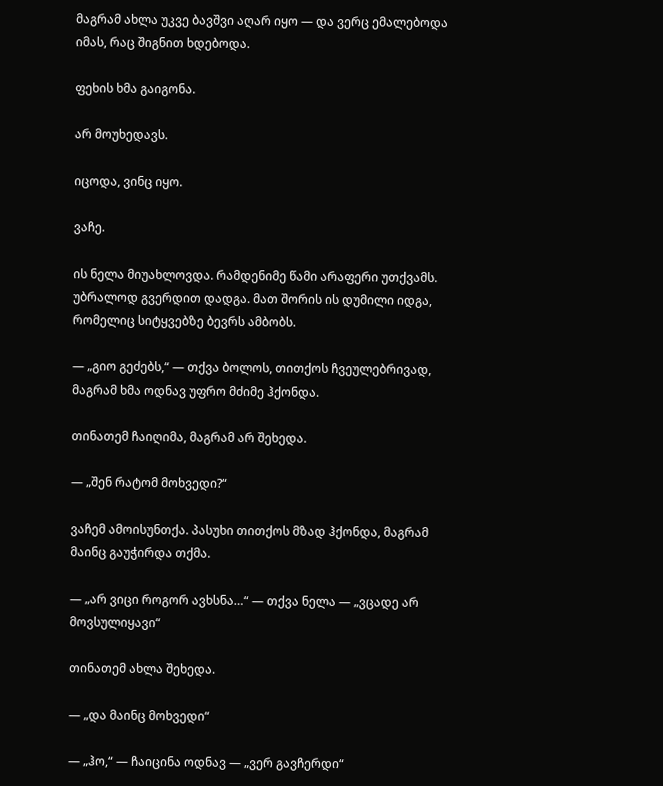მაგრამ ახლა უკვე ბავშვი აღარ იყო — და ვერც ემალებოდა იმას, რაც შიგნით ხდებოდა.

ფეხის ხმა გაიგონა.

არ მოუხედავს.

იცოდა, ვინც იყო.

ვაჩე.

ის ნელა მიუახლოვდა. რამდენიმე წამი არაფერი უთქვამს. უბრალოდ გვერდით დადგა. მათ შორის ის დუმილი იდგა, რომელიც სიტყვებზე ბევრს ამბობს.

— „გიო გეძებს,“ — თქვა ბოლოს, თითქოს ჩვეულებრივად, მაგრამ ხმა ოდნავ უფრო მძიმე ჰქონდა.

თინათემ ჩაიღიმა, მაგრამ არ შეხედა.

— „შენ რატომ მოხვედი?“

ვაჩემ ამოისუნთქა. პასუხი თითქოს მზად ჰქონდა, მაგრამ მაინც გაუჭირდა თქმა.

— „არ ვიცი როგორ ავხსნა…“ — თქვა ნელა — „ვცადე არ მოვსულიყავი“

თინათემ ახლა შეხედა.

— „და მაინც მოხვედი“

— „ჰო,“ — ჩაიცინა ოდნავ — „ვერ გავჩერდი“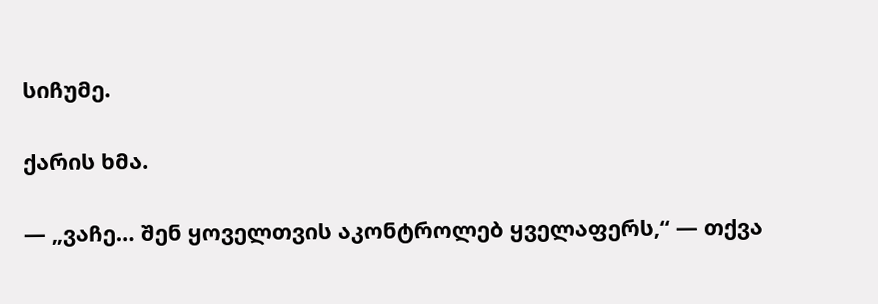სიჩუმე.

ქარის ხმა.

— „ვაჩე… შენ ყოველთვის აკონტროლებ ყველაფერს,“ — თქვა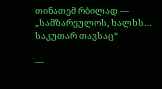თინათემ რბილად — „სამზარეულოს, ხალხს… საკუთარ თავსაც“

—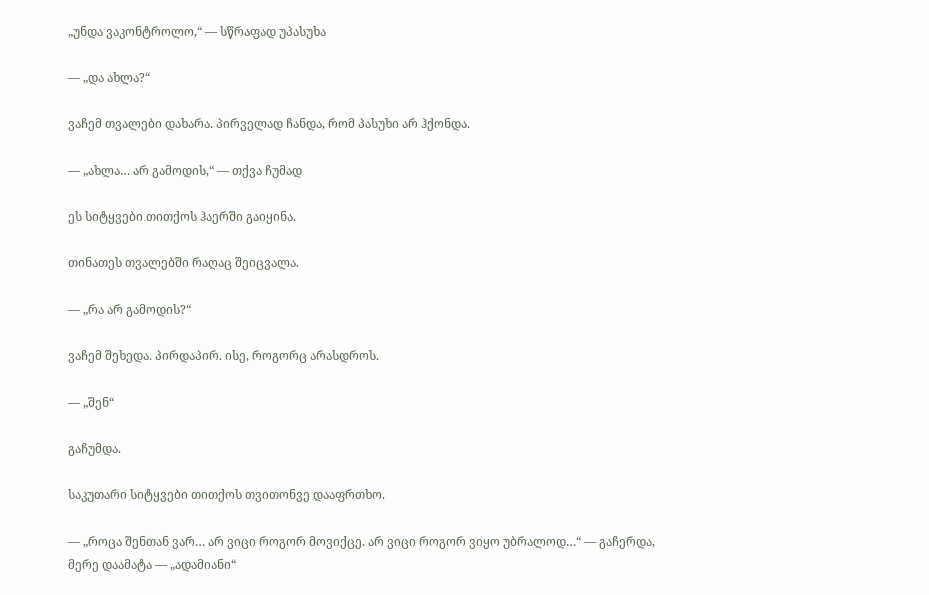„უნდა ვაკონტროლო,“ — სწრაფად უპასუხა

— „და ახლა?“

ვაჩემ თვალები დახარა. პირველად ჩანდა, რომ პასუხი არ ჰქონდა.

— „ახლა… არ გამოდის,“ — თქვა ჩუმად

ეს სიტყვები თითქოს ჰაერში გაიყინა.

თინათეს თვალებში რაღაც შეიცვალა.

— „რა არ გამოდის?“

ვაჩემ შეხედა. პირდაპირ. ისე, როგორც არასდროს.

— „შენ“

გაჩუმდა.

საკუთარი სიტყვები თითქოს თვითონვე დააფრთხო.

— „როცა შენთან ვარ… არ ვიცი როგორ მოვიქცე. არ ვიცი როგორ ვიყო უბრალოდ…“ — გაჩერდა, მერე დაამატა — „ადამიანი“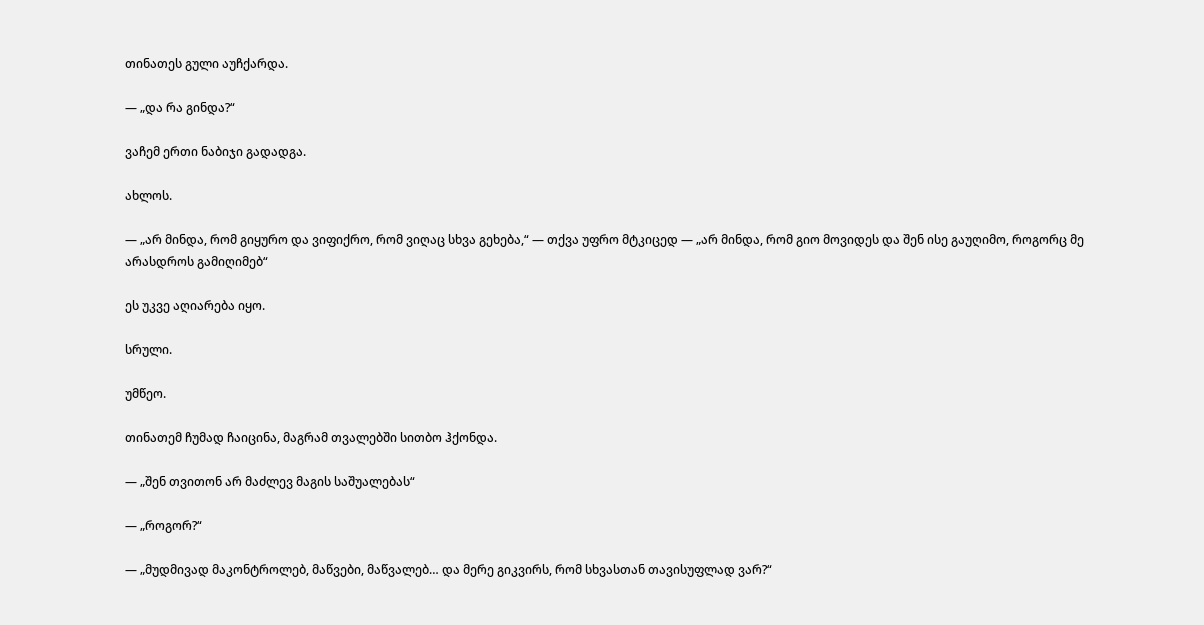თინათეს გული აუჩქარდა.

— „და რა გინდა?“

ვაჩემ ერთი ნაბიჯი გადადგა.

ახლოს.

— „არ მინდა, რომ გიყურო და ვიფიქრო, რომ ვიღაც სხვა გეხება,“ — თქვა უფრო მტკიცედ — „არ მინდა, რომ გიო მოვიდეს და შენ ისე გაუღიმო, როგორც მე არასდროს გამიღიმებ“

ეს უკვე აღიარება იყო.

სრული.

უმწეო.

თინათემ ჩუმად ჩაიცინა, მაგრამ თვალებში სითბო ჰქონდა.

— „შენ თვითონ არ მაძლევ მაგის საშუალებას“

— „როგორ?“

— „მუდმივად მაკონტროლებ, მაწვები, მაწვალებ… და მერე გიკვირს, რომ სხვასთან თავისუფლად ვარ?“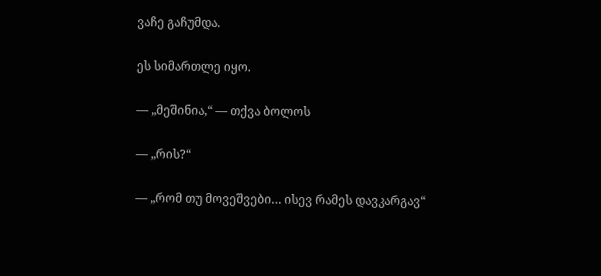ვაჩე გაჩუმდა.

ეს სიმართლე იყო.

— „მეშინია,“ — თქვა ბოლოს

— „რის?“

— „რომ თუ მოვეშვები… ისევ რამეს დავკარგავ“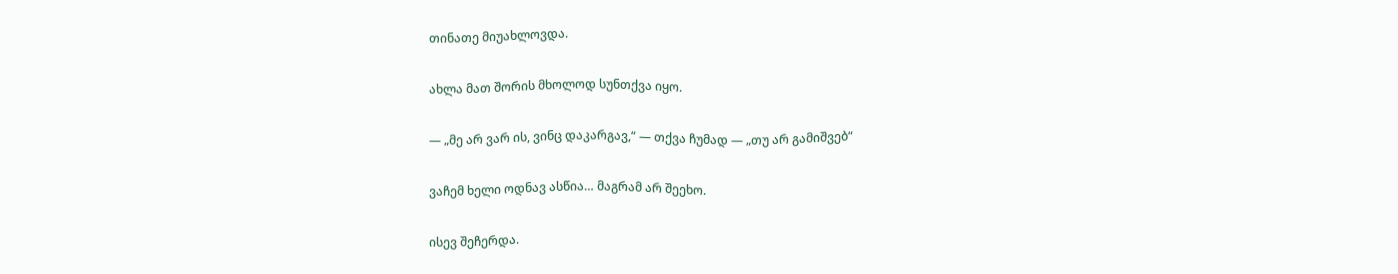თინათე მიუახლოვდა.

ახლა მათ შორის მხოლოდ სუნთქვა იყო.

— „მე არ ვარ ის, ვინც დაკარგავ,“ — თქვა ჩუმად — „თუ არ გამიშვებ“

ვაჩემ ხელი ოდნავ ასწია… მაგრამ არ შეეხო.

ისევ შეჩერდა.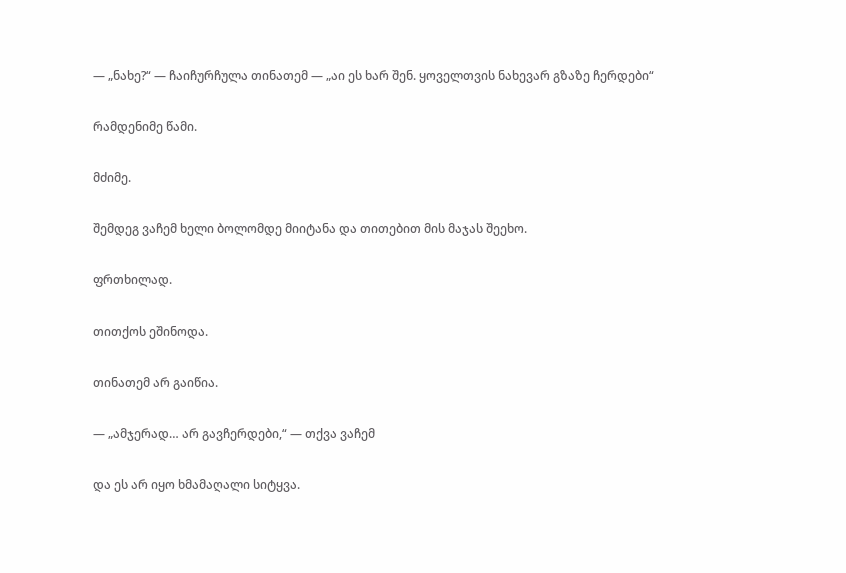— „ნახე?“ — ჩაიჩურჩულა თინათემ — „აი ეს ხარ შენ. ყოველთვის ნახევარ გზაზე ჩერდები“

რამდენიმე წამი.

მძიმე.

შემდეგ ვაჩემ ხელი ბოლომდე მიიტანა და თითებით მის მაჯას შეეხო.

ფრთხილად.

თითქოს ეშინოდა.

თინათემ არ გაიწია.

— „ამჯერად… არ გავჩერდები,“ — თქვა ვაჩემ

და ეს არ იყო ხმამაღალი სიტყვა.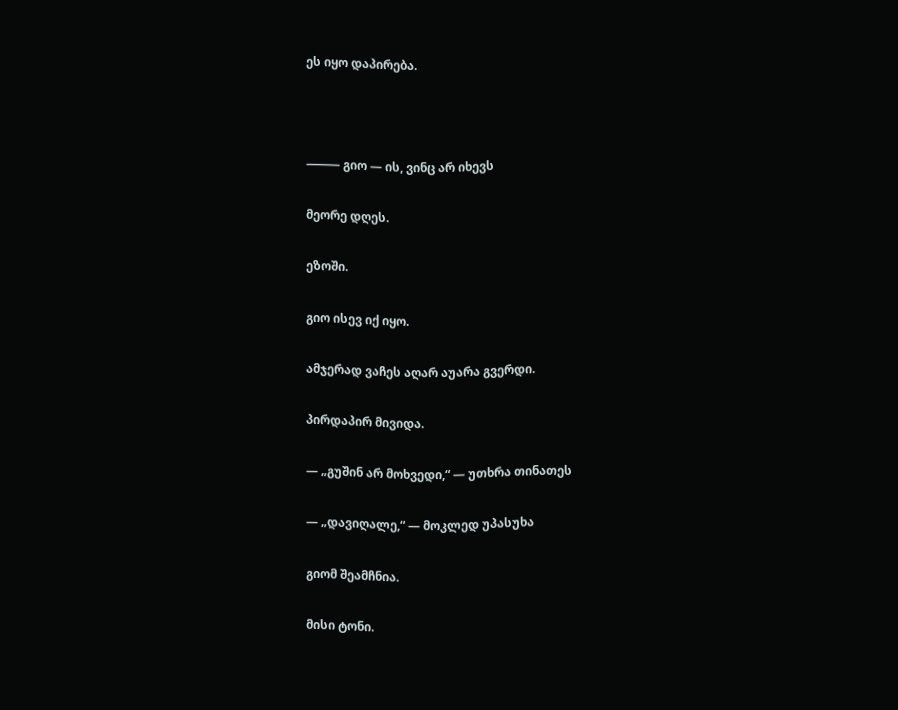ეს იყო დაპირება.



⸻ გიო — ის, ვინც არ იხევს

მეორე დღეს.

ეზოში.

გიო ისევ იქ იყო.

ამჯერად ვაჩეს აღარ აუარა გვერდი.

პირდაპირ მივიდა.

— „გუშინ არ მოხვედი,“ — უთხრა თინათეს

— „დავიღალე,“ — მოკლედ უპასუხა

გიომ შეამჩნია.

მისი ტონი.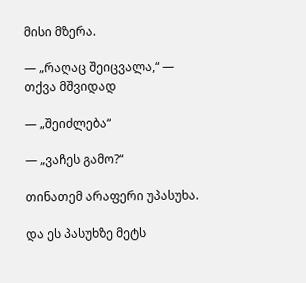მისი მზერა.

— „რაღაც შეიცვალა,“ — თქვა მშვიდად

— „შეიძლება“

— „ვაჩეს გამო?“

თინათემ არაფერი უპასუხა.

და ეს პასუხზე მეტს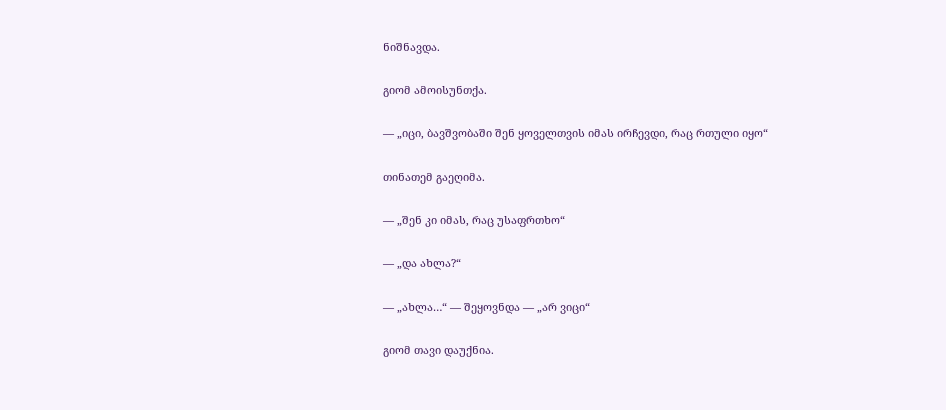ნიშნავდა.

გიომ ამოისუნთქა.

— „იცი, ბავშვობაში შენ ყოველთვის იმას ირჩევდი, რაც რთული იყო“

თინათემ გაეღიმა.

— „შენ კი იმას, რაც უსაფრთხო“

— „და ახლა?“

— „ახლა…“ — შეყოვნდა — „არ ვიცი“

გიომ თავი დაუქნია.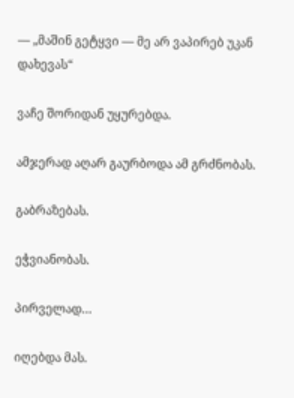— „მაშინ გეტყვი — მე არ ვაპირებ უკან დახევას“

ვაჩე შორიდან უყურებდა.

ამჯერად აღარ გაურბოდა ამ გრძნობას.

გაბრაზებას.

ეჭვიანობას.

პირველად…

იღებდა მას.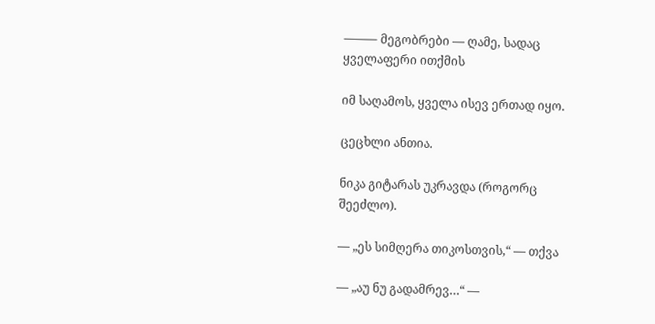⸻ მეგობრები — ღამე, სადაც ყველაფერი ითქმის

იმ საღამოს, ყველა ისევ ერთად იყო.

ცეცხლი ანთია.

ნიკა გიტარას უკრავდა (როგორც შეეძლო).

— „ეს სიმღერა თიკოსთვის,“ — თქვა

— „აუ ნუ გადამრევ…“ —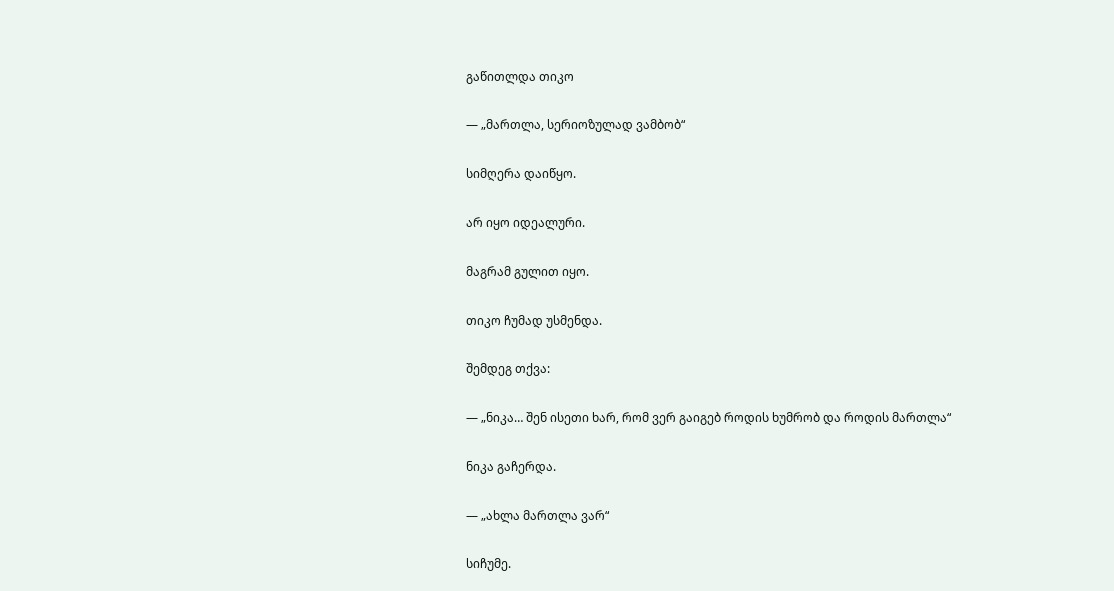გაწითლდა თიკო

— „მართლა, სერიოზულად ვამბობ“

სიმღერა დაიწყო.

არ იყო იდეალური.

მაგრამ გულით იყო.

თიკო ჩუმად უსმენდა.

შემდეგ თქვა:

— „ნიკა… შენ ისეთი ხარ, რომ ვერ გაიგებ როდის ხუმრობ და როდის მართლა“

ნიკა გაჩერდა.

— „ახლა მართლა ვარ“

სიჩუმე.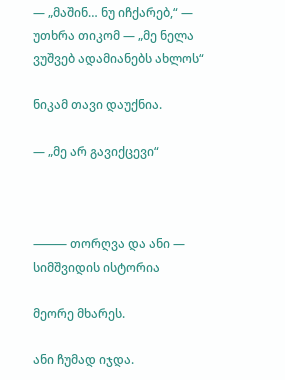— „მაშინ… ნუ იჩქარებ,“ — უთხრა თიკომ — „მე ნელა ვუშვებ ადამიანებს ახლოს“

ნიკამ თავი დაუქნია.

— „მე არ გავიქცევი“



⸻ თორღვა და ანი — სიმშვიდის ისტორია

მეორე მხარეს.

ანი ჩუმად იჯდა.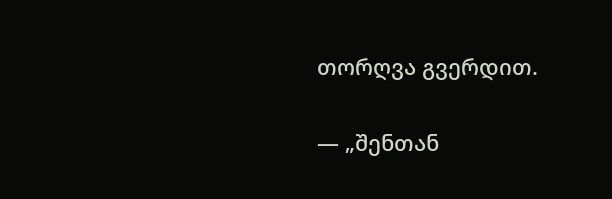თორღვა გვერდით.

— „შენთან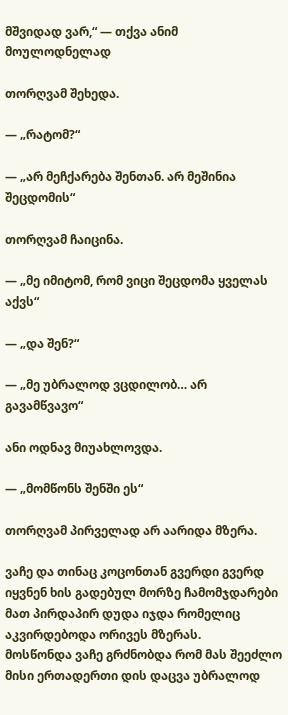მშვიდად ვარ,“ — თქვა ანიმ მოულოდნელად

თორღვამ შეხედა.

— „რატომ?“

— „არ მეჩქარება შენთან. არ მეშინია შეცდომის“

თორღვამ ჩაიცინა.

— „მე იმიტომ, რომ ვიცი შეცდომა ყველას აქვს“

— „და შენ?“

— „მე უბრალოდ ვცდილობ… არ გავამწვავო“

ანი ოდნავ მიუახლოვდა.

— „მომწონს შენში ეს“

თორღვამ პირველად არ აარიდა მზერა.

ვაჩე და თინაც კოცონთან გვერდი გვერდ იყვნენ ხის გადებულ მორზე ჩამომჯდარები მათ პირდაპირ დუდა იჯდა რომელიც აკვირდებოდა ორივეს მზერას.
მოსწონდა ვაჩე გრძნობდა რომ მას შეეძლო მისი ერთადერთი დის დაცვა უბრალოდ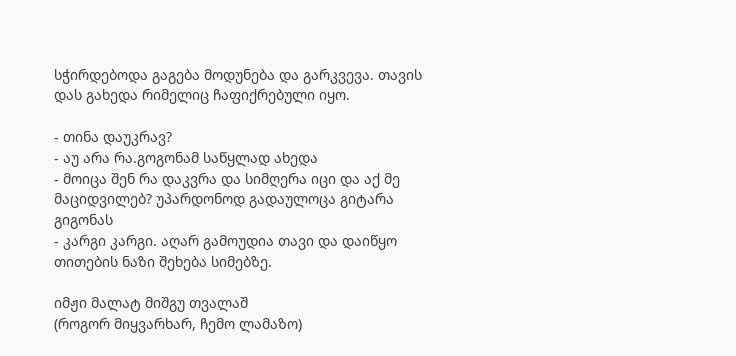სჭირდებოდა გაგება მოდუნება და გარკვევა. თავის დას გახედა რიმელიც ჩაფიქრებული იყო.

- თინა დაუკრავ?
- აუ არა რა.გოგონამ საწყლად ახედა
- მოიცა შენ რა დაკვრა და სიმღერა იცი და აქ მე მაციდვილებ? უპარდონოდ გადაულოცა გიტარა გიგონას
- კარგი კარგი. აღარ გამოუდია თავი და დაიწყო თითების ნაზი შეხება სიმებზე.

იმჟი მალატ მიშგუ თვალაშ
(როგორ მიყვარხარ, ჩემო ლამაზო)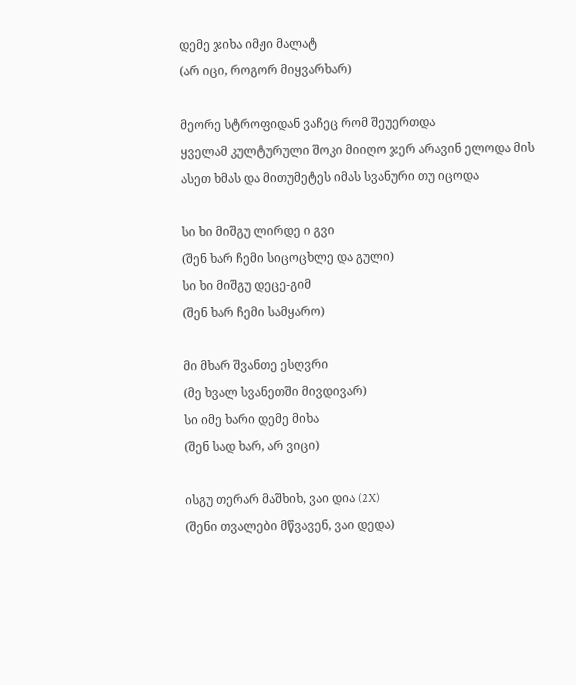დემე ჯიხა იმჟი მალატ
(არ იცი, როგორ მიყვარხარ)

მეორე სტროფიდან ვაჩეც რომ შეუერთდა
ყველამ კულტურული შოკი მიიღო ჯერ არავინ ელოდა მის ასეთ ხმას და მითუმეტეს იმას სვანური თუ იცოდა

სი ხი მიშგუ ლირდე ი გვი
(შენ ხარ ჩემი სიცოცხლე და გული)
სი ხი მიშგუ დეცე-გიმ
(შენ ხარ ჩემი სამყარო)

მი მხარ შვანთე ესღვრი
(მე ხვალ სვანეთში მივდივარ)
სი იმე ხარი დემე მიხა
(შენ სად ხარ, არ ვიცი)

ისგუ თერარ მაშხიხ, ვაი დია (2X)
(შენი თვალები მწვავენ, ვაი დედა)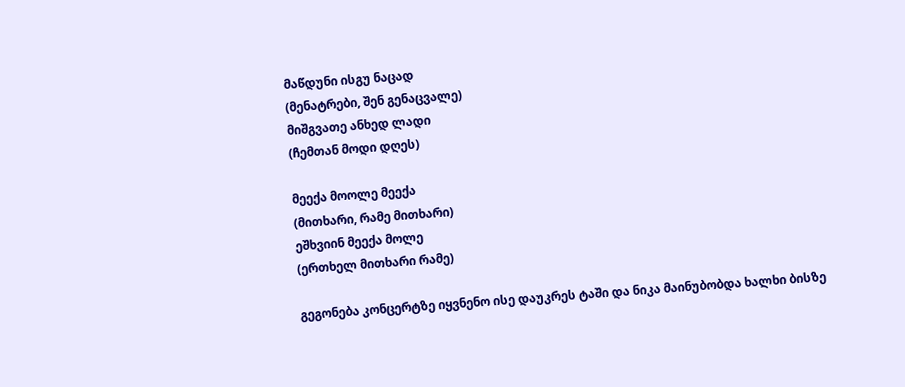მაწდუნი ისგუ ნაცად
(მენატრები, შენ გენაცვალე)
მიშგვათე ანხედ ლადი
(ჩემთან მოდი დღეს)

მეექა მოოლე მეექა
(მითხარი, რამე მითხარი)
ეშხვიინ მეექა მოლე
(ერთხელ მითხარი რამე)

გეგონება კონცერტზე იყვნენო ისე დაუკრეს ტაში და ნიკა მაინუბობდა ხალხი ბისზე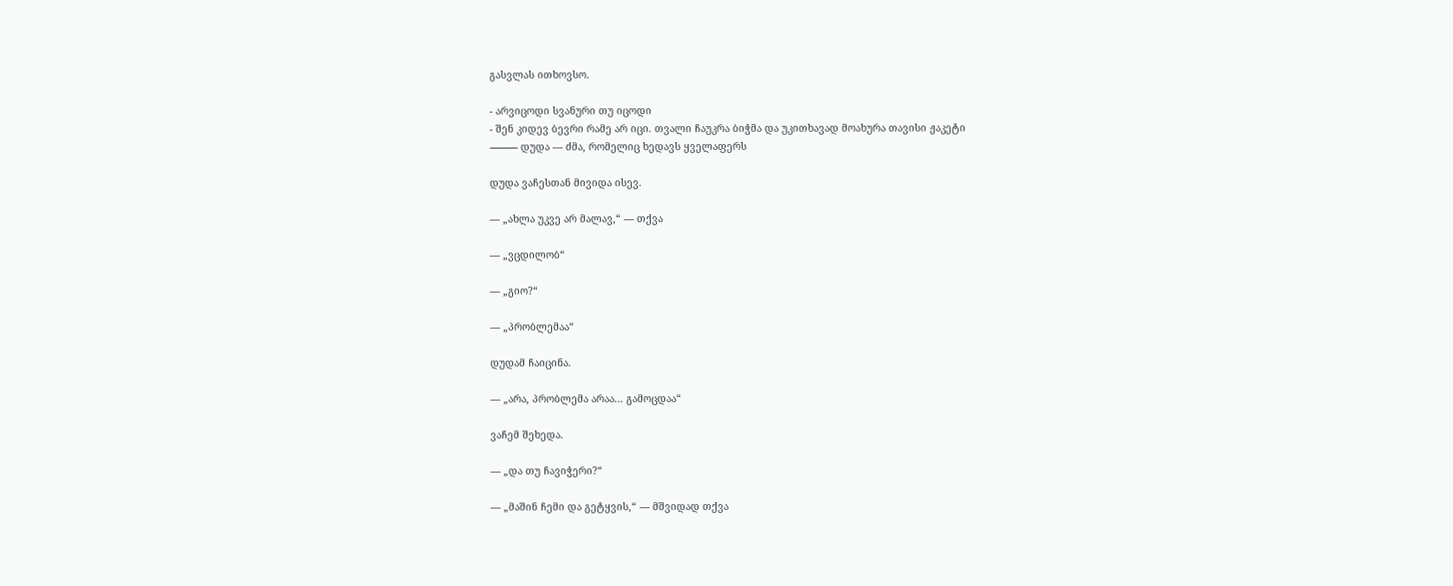გასვლას ითხოვსო.

- არვიცოდი სვანური თუ იცოდი
- შენ კიდევ ბევრი რამე არ იცი. თვალი ჩაუკრა ბიჭმა და უკითხავად მოახურა თავისი ჟაკეტი
⸻ დუდა — ძმა, რომელიც ხედავს ყველაფერს

დუდა ვაჩესთან მივიდა ისევ.

— „ახლა უკვე არ მალავ,“ — თქვა

— „ვცდილობ“

— „გიო?“

— „პრობლემაა“

დუდამ ჩაიცინა.

— „არა, პრობლემა არაა… გამოცდაა“

ვაჩემ შეხედა.

— „და თუ ჩავიჭერი?“

— „მაშინ ჩემი და გეტყვის,“ — მშვიდად თქვა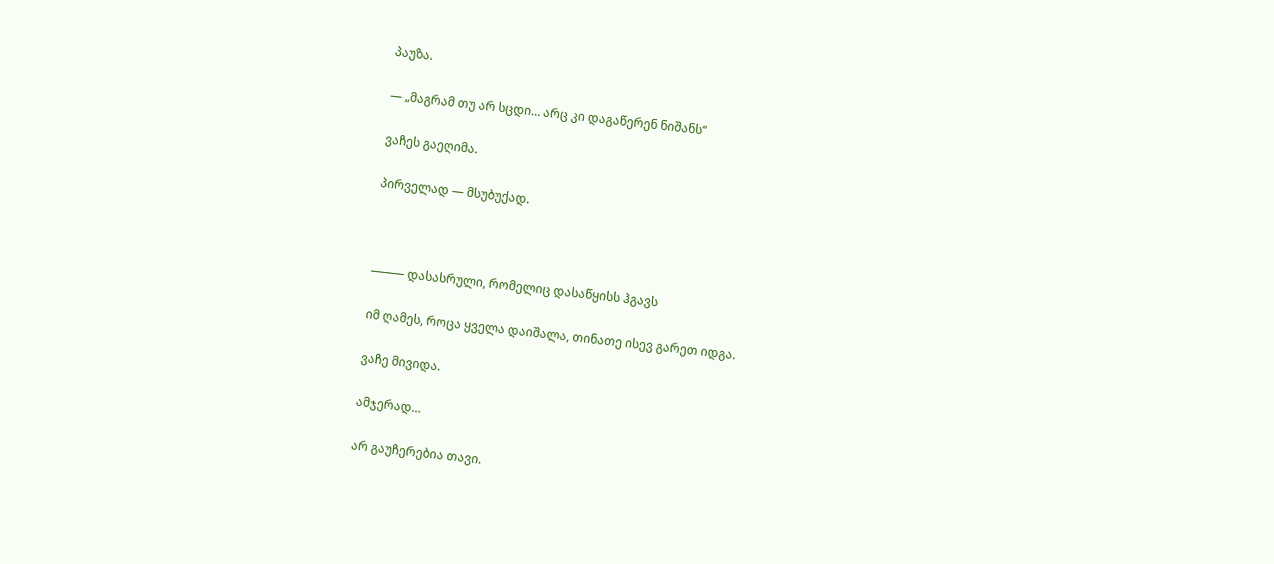პაუზა.

— „მაგრამ თუ არ სცდი… არც კი დაგაწერენ ნიშანს“

ვაჩეს გაეღიმა.

პირველად — მსუბუქად.



⸻ დასასრული, რომელიც დასაწყისს ჰგავს

იმ ღამეს, როცა ყველა დაიშალა, თინათე ისევ გარეთ იდგა.

ვაჩე მივიდა.

ამჯერად…

არ გაუჩერებია თავი.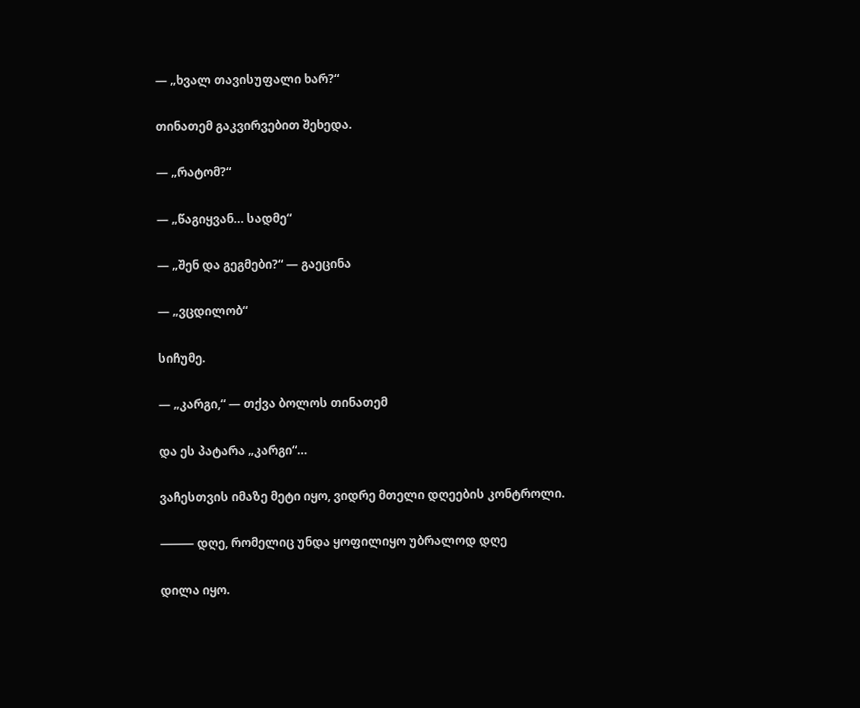— „ხვალ თავისუფალი ხარ?“

თინათემ გაკვირვებით შეხედა.

— „რატომ?“

— „წაგიყვან… სადმე“

— „შენ და გეგმები?“ — გაეცინა

— „ვცდილობ“

სიჩუმე.

— „კარგი,“ — თქვა ბოლოს თინათემ

და ეს პატარა „კარგი“…

ვაჩესთვის იმაზე მეტი იყო, ვიდრე მთელი დღეების კონტროლი.

⸻ დღე, რომელიც უნდა ყოფილიყო უბრალოდ დღე

დილა იყო.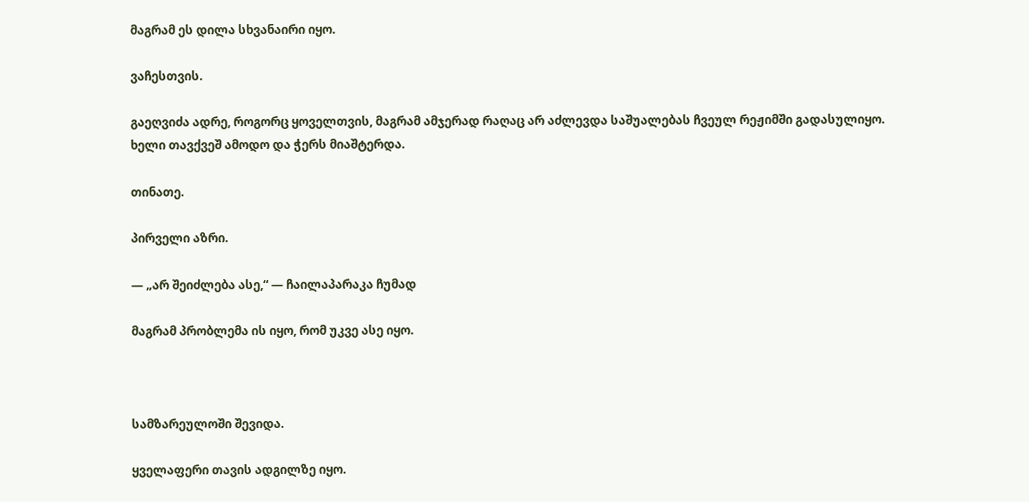მაგრამ ეს დილა სხვანაირი იყო.

ვაჩესთვის.

გაეღვიძა ადრე, როგორც ყოველთვის, მაგრამ ამჯერად რაღაც არ აძლევდა საშუალებას ჩვეულ რეჟიმში გადასულიყო.
ხელი თავქვეშ ამოდო და ჭერს მიაშტერდა.

თინათე.

პირველი აზრი.

— „არ შეიძლება ასე,“ — ჩაილაპარაკა ჩუმად

მაგრამ პრობლემა ის იყო, რომ უკვე ასე იყო.



სამზარეულოში შევიდა.

ყველაფერი თავის ადგილზე იყო.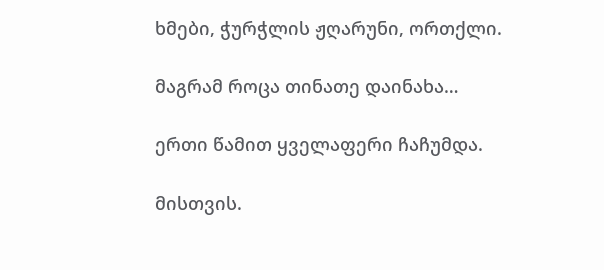ხმები, ჭურჭლის ჟღარუნი, ორთქლი.

მაგრამ როცა თინათე დაინახა…

ერთი წამით ყველაფერი ჩაჩუმდა.

მისთვის.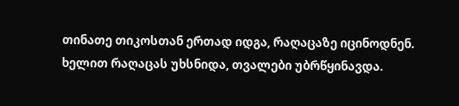თინათე თიკოსთან ერთად იდგა, რაღაცაზე იცინოდნენ. ხელით რაღაცას უხსნიდა, თვალები უბრწყინავდა.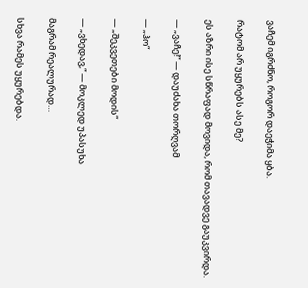ვაჩემ იგრძნო, როგორ დაეჭიმა ყბა.

რატომ არ უყურებს ასე მე?

ეს აზრი ისე სწრაფად მოვიდა, რომ თავადვე გაუკვირდა.

— „ვაჩე!“ — დაუძახა თორღვამ

— „ჰო“

— „შეკვეთები მოდის“

— „ვხედავ,“ — მოკლედ უპასუხა

მაგრამ რეალურად…

სხვა რამეს უყურებდა.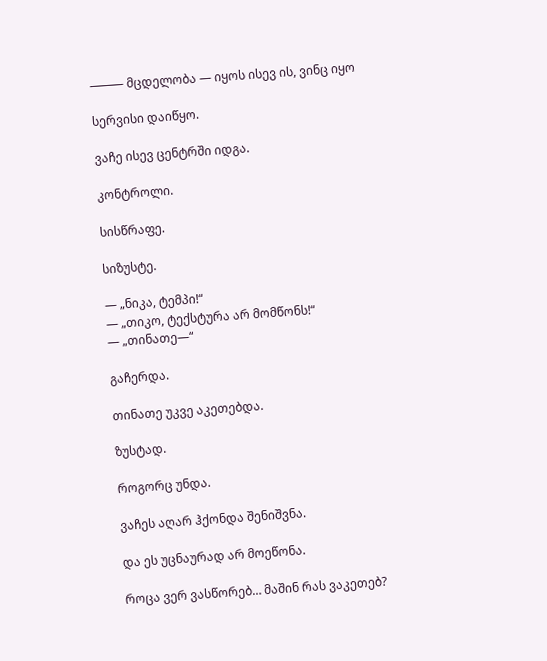⸻ მცდელობა — იყოს ისევ ის, ვინც იყო

სერვისი დაიწყო.

ვაჩე ისევ ცენტრში იდგა.

კონტროლი.

სისწრაფე.

სიზუსტე.

— „ნიკა, ტემპი!“
— „თიკო, ტექსტურა არ მომწონს!“
— „თინათე—“

გაჩერდა.

თინათე უკვე აკეთებდა.

ზუსტად.

როგორც უნდა.

ვაჩეს აღარ ჰქონდა შენიშვნა.

და ეს უცნაურად არ მოეწონა.

როცა ვერ ვასწორებ… მაშინ რას ვაკეთებ?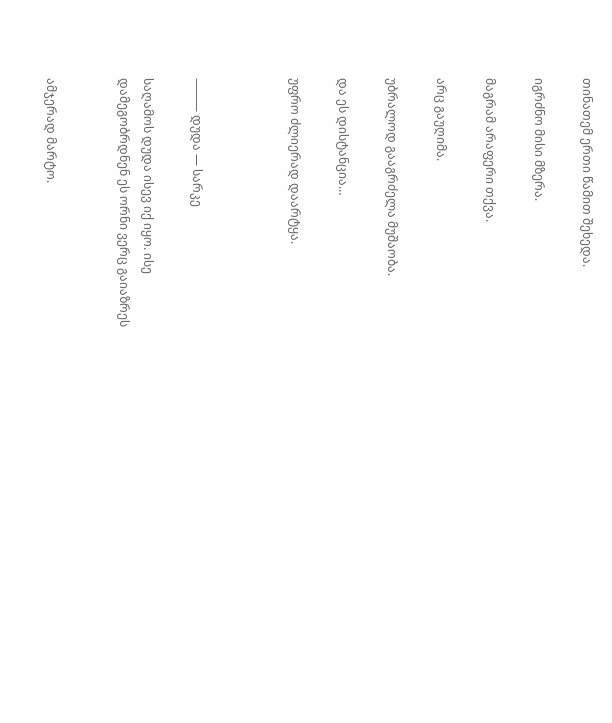თინათემ ერთი წამით შეხედა.

იგრძნო მისი მზერა.

მაგრამ არაფერი თქვა.

არც გაუღიმა.

უბრალოდ გააგრძელა მუშაობა.

და ეს დისტანცია…

უფრო ძლიერად დაარტყა.



⸻ დუდა — სარკე

საღამოს დუდა ისევ იქ იყო. ისე დამეგობრდნენ ეს ორნი ვერც გაიაზრეს


ამჯერად მარტო.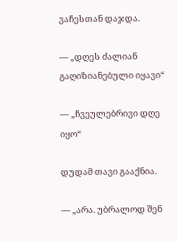ვაჩესთან დაჯდა.

— „დღეს ძალიან გაღიზიანებული იყავი“

— „ჩვეულებრივი დღე იყო“

დუდამ თავი გააქნია.

— „არა. უბრალოდ შენ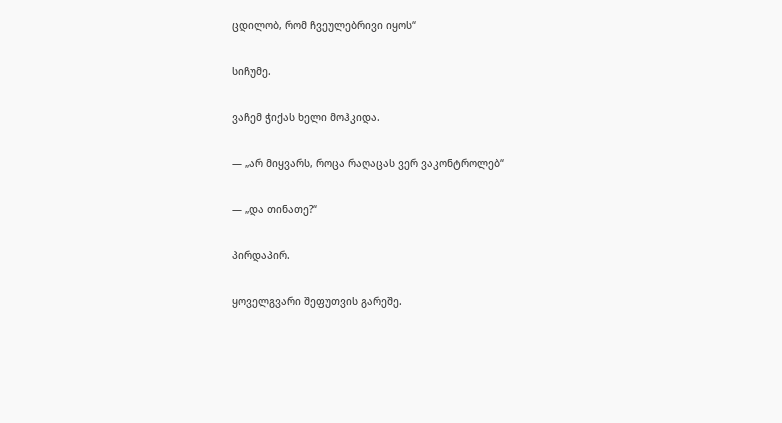ცდილობ, რომ ჩვეულებრივი იყოს“

სიჩუმე.

ვაჩემ ჭიქას ხელი მოჰკიდა.

— „არ მიყვარს, როცა რაღაცას ვერ ვაკონტროლებ“

— „და თინათე?“

პირდაპირ.

ყოველგვარი შეფუთვის გარეშე.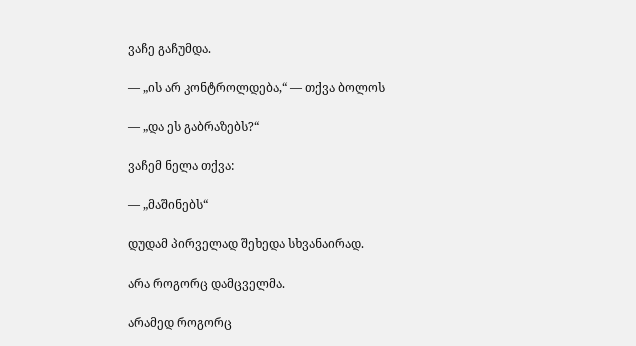ვაჩე გაჩუმდა.

— „ის არ კონტროლდება,“ — თქვა ბოლოს

— „და ეს გაბრაზებს?“

ვაჩემ ნელა თქვა:

— „მაშინებს“

დუდამ პირველად შეხედა სხვანაირად.

არა როგორც დამცველმა.

არამედ როგორც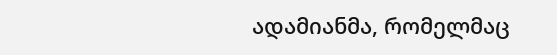ადამიანმა, რომელმაც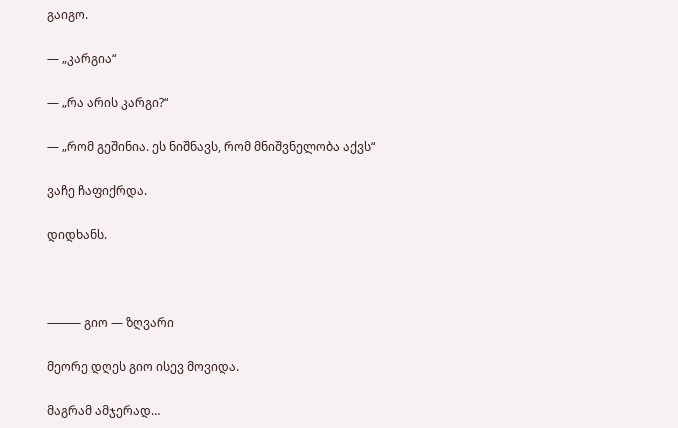გაიგო.

— „კარგია“

— „რა არის კარგი?“

— „რომ გეშინია. ეს ნიშნავს, რომ მნიშვნელობა აქვს“

ვაჩე ჩაფიქრდა.

დიდხანს.



⸻ გიო — ზღვარი

მეორე დღეს გიო ისევ მოვიდა.

მაგრამ ამჯერად…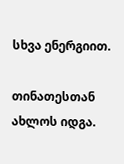სხვა ენერგიით.

თინათესთან ახლოს იდგა.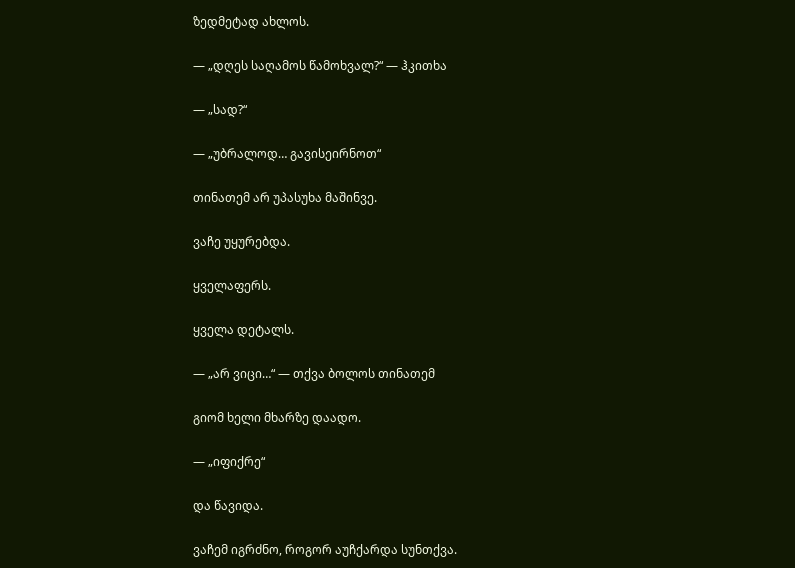ზედმეტად ახლოს.

— „დღეს საღამოს წამოხვალ?“ — ჰკითხა

— „სად?“

— „უბრალოდ… გავისეირნოთ“

თინათემ არ უპასუხა მაშინვე.

ვაჩე უყურებდა.

ყველაფერს.

ყველა დეტალს.

— „არ ვიცი…“ — თქვა ბოლოს თინათემ

გიომ ხელი მხარზე დაადო.

— „იფიქრე“

და წავიდა.

ვაჩემ იგრძნო, როგორ აუჩქარდა სუნთქვა.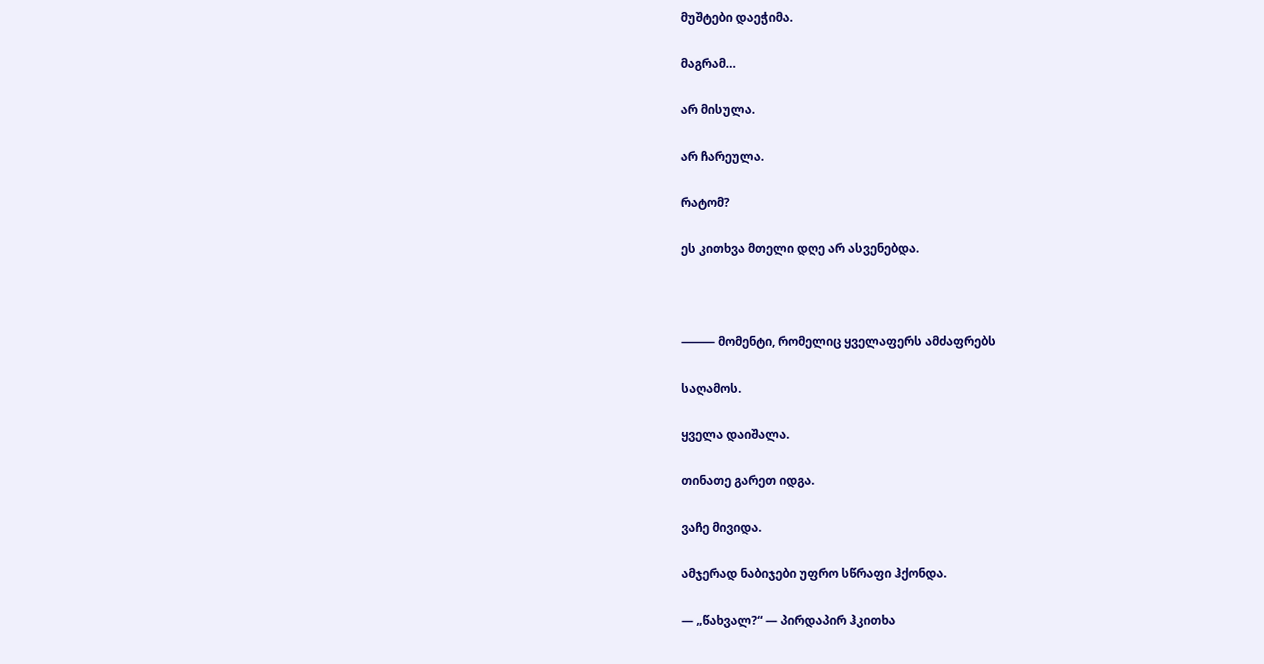მუშტები დაეჭიმა.

მაგრამ…

არ მისულა.

არ ჩარეულა.

რატომ?

ეს კითხვა მთელი დღე არ ასვენებდა.



⸻ მომენტი, რომელიც ყველაფერს ამძაფრებს

საღამოს.

ყველა დაიშალა.

თინათე გარეთ იდგა.

ვაჩე მივიდა.

ამჯერად ნაბიჯები უფრო სწრაფი ჰქონდა.

— „წახვალ?“ — პირდაპირ ჰკითხა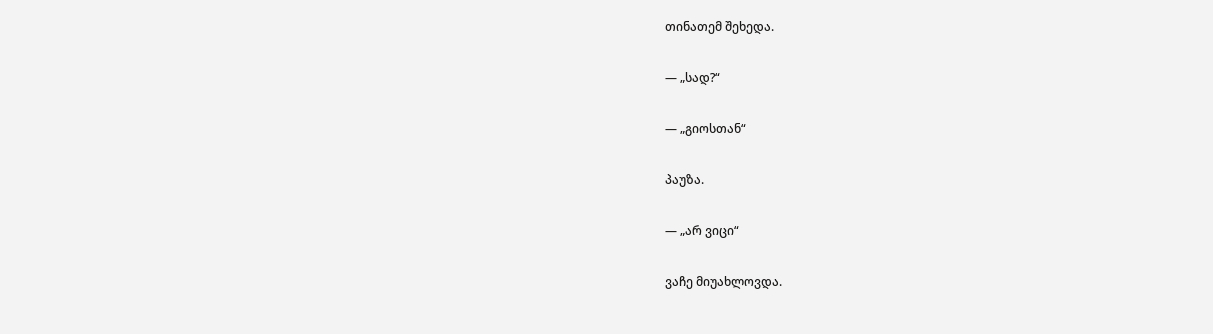თინათემ შეხედა.

— „სად?“

— „გიოსთან“

პაუზა.

— „არ ვიცი“

ვაჩე მიუახლოვდა.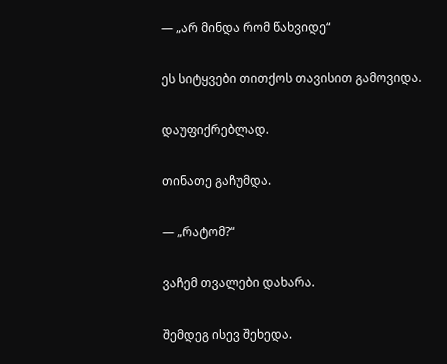— „არ მინდა რომ წახვიდე“

ეს სიტყვები თითქოს თავისით გამოვიდა.

დაუფიქრებლად.

თინათე გაჩუმდა.

— „რატომ?“

ვაჩემ თვალები დახარა.

შემდეგ ისევ შეხედა.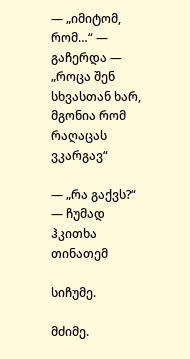— „იმიტომ, რომ…“ — გაჩერდა — „როცა შენ სხვასთან ხარ, მგონია რომ რაღაცას ვკარგავ“

— „რა გაქვს?“ — ჩუმად ჰკითხა თინათემ

სიჩუმე.

მძიმე.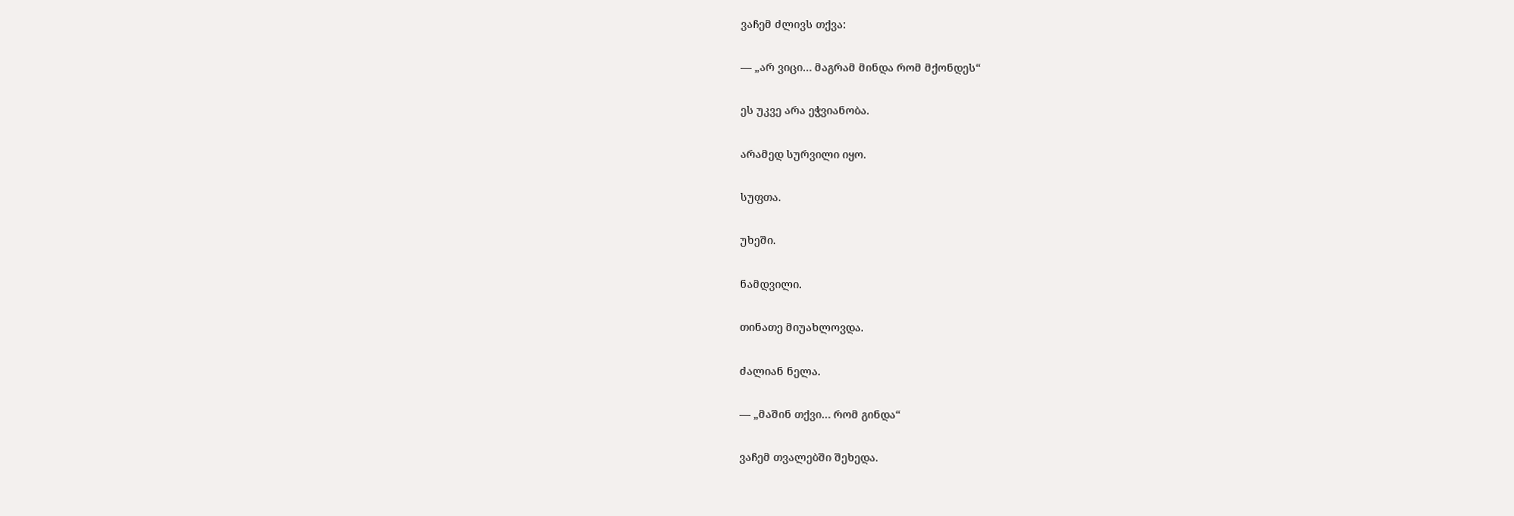ვაჩემ ძლივს თქვა:

— „არ ვიცი… მაგრამ მინდა რომ მქონდეს“

ეს უკვე არა ეჭვიანობა.

არამედ სურვილი იყო.

სუფთა.

უხეში.

ნამდვილი.

თინათე მიუახლოვდა.

ძალიან ნელა.

— „მაშინ თქვი… რომ გინდა“

ვაჩემ თვალებში შეხედა.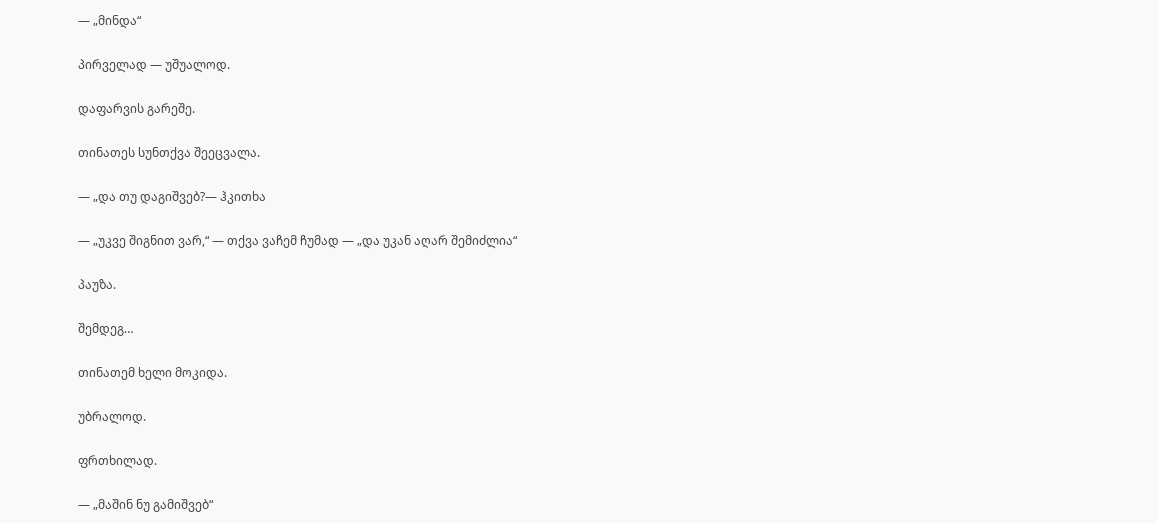— „მინდა“

პირველად — უშუალოდ.

დაფარვის გარეშე.

თინათეს სუნთქვა შეეცვალა.

— „და თუ დაგიშვებ?— ჰკითხა

— „უკვე შიგნით ვარ,“ — თქვა ვაჩემ ჩუმად — „და უკან აღარ შემიძლია“

პაუზა.

შემდეგ…

თინათემ ხელი მოკიდა.

უბრალოდ.

ფრთხილად.

— „მაშინ ნუ გამიშვებ“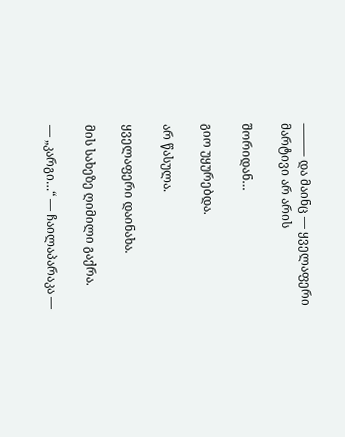⸻ და მაინც — ყველაფერი მარტივი არ არის

შორიდან…

გიო უყურებდა.

არ წასულა.

ყველაფერი დაინახა.

მის სახეზე ღიმილი გაქრა.

— „კარგი…“ — ჩაილაპარაკა —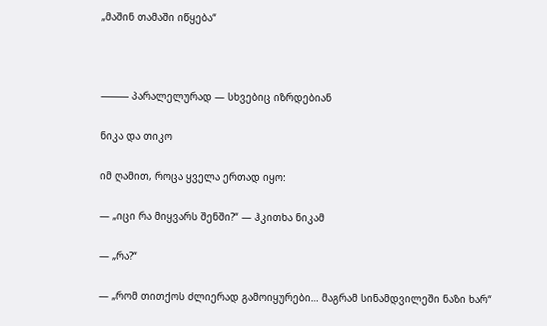„მაშინ თამაში იწყება“



⸻ პარალელურად — სხვებიც იზრდებიან

ნიკა და თიკო

იმ ღამით, როცა ყველა ერთად იყო:

— „იცი რა მიყვარს შენში?“ — ჰკითხა ნიკამ

— „რა?“

— „რომ თითქოს ძლიერად გამოიყურები… მაგრამ სინამდვილეში ნაზი ხარ“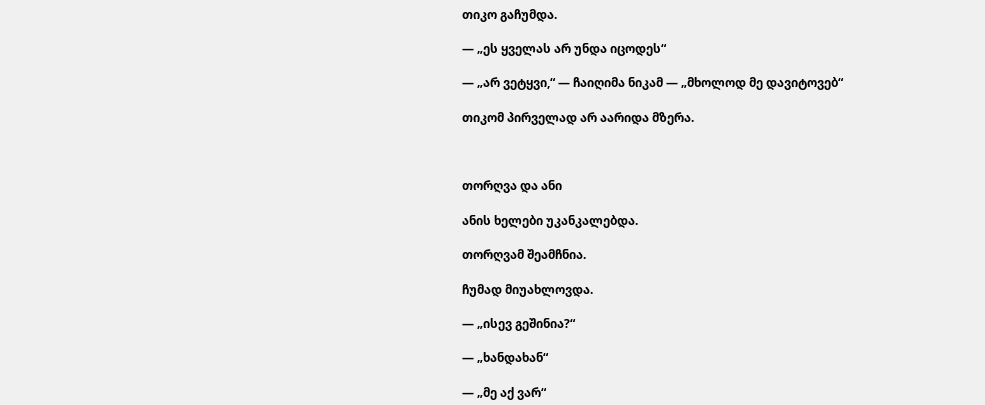თიკო გაჩუმდა.

— „ეს ყველას არ უნდა იცოდეს“

— „არ ვეტყვი,“ — ჩაიღიმა ნიკამ — „მხოლოდ მე დავიტოვებ“

თიკომ პირველად არ აარიდა მზერა.



თორღვა და ანი

ანის ხელები უკანკალებდა.

თორღვამ შეამჩნია.

ჩუმად მიუახლოვდა.

— „ისევ გეშინია?“

— „ხანდახან“

— „მე აქ ვარ“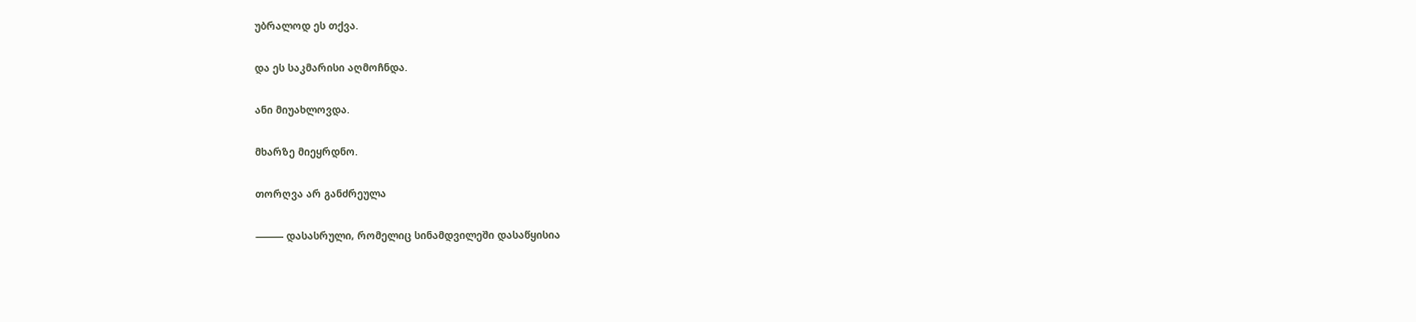უბრალოდ ეს თქვა.

და ეს საკმარისი აღმოჩნდა.

ანი მიუახლოვდა.

მხარზე მიეყრდნო.

თორღვა არ განძრეულა

⸻ დასასრული, რომელიც სინამდვილეში დასაწყისია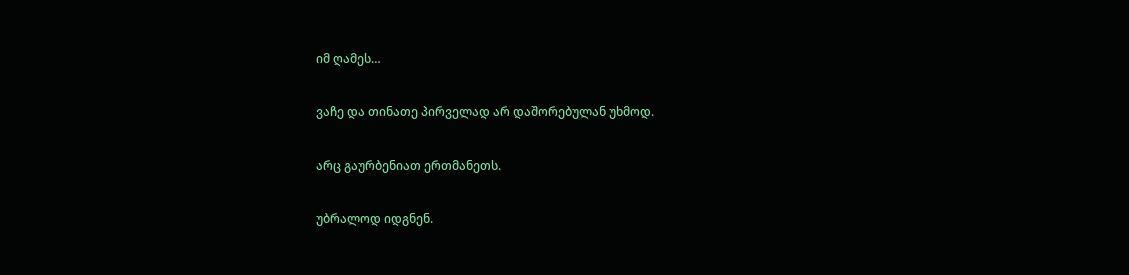იმ ღამეს…

ვაჩე და თინათე პირველად არ დაშორებულან უხმოდ.

არც გაურბენიათ ერთმანეთს.

უბრალოდ იდგნენ.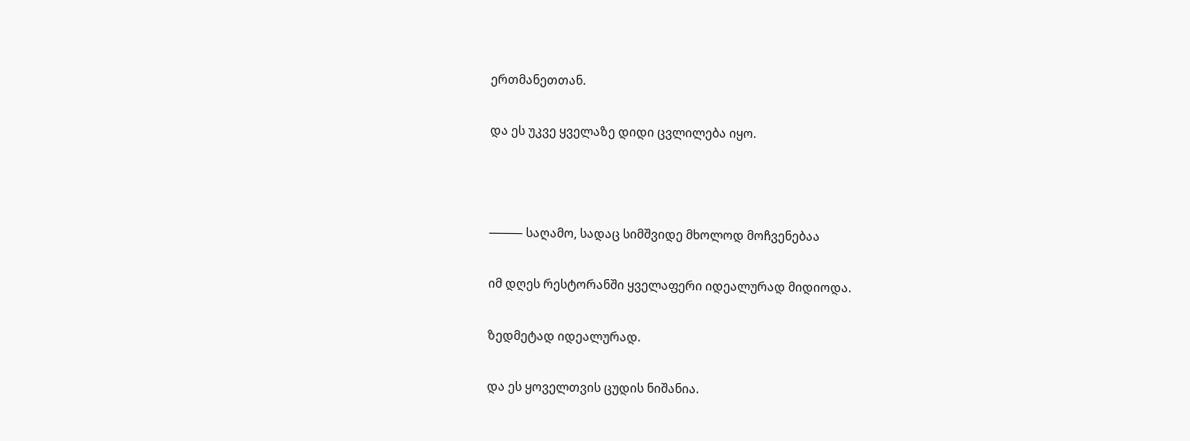ერთმანეთთან.

და ეს უკვე ყველაზე დიდი ცვლილება იყო.



⸻ საღამო, სადაც სიმშვიდე მხოლოდ მოჩვენებაა

იმ დღეს რესტორანში ყველაფერი იდეალურად მიდიოდა.

ზედმეტად იდეალურად.

და ეს ყოველთვის ცუდის ნიშანია.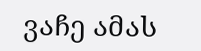ვაჩე ამას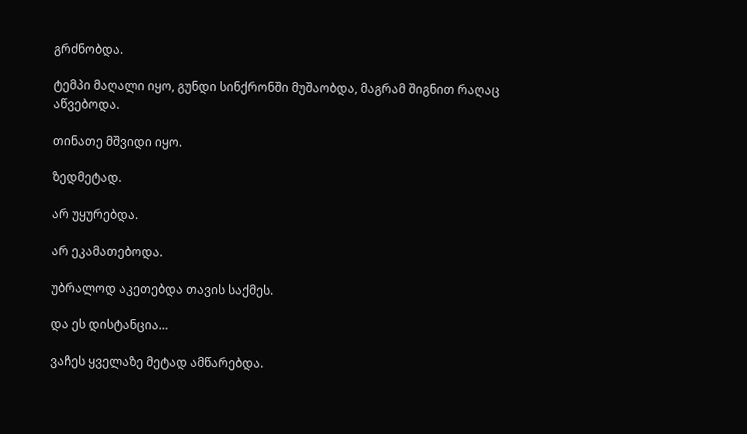გრძნობდა.

ტემპი მაღალი იყო, გუნდი სინქრონში მუშაობდა, მაგრამ შიგნით რაღაც აწვებოდა.

თინათე მშვიდი იყო.

ზედმეტად.

არ უყურებდა.

არ ეკამათებოდა.

უბრალოდ აკეთებდა თავის საქმეს.

და ეს დისტანცია…

ვაჩეს ყველაზე მეტად ამწარებდა.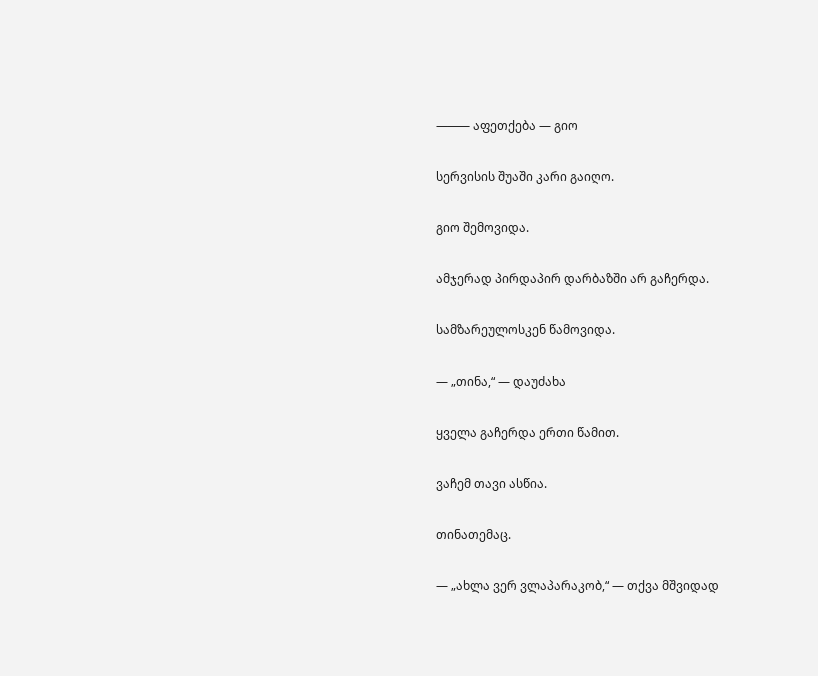⸻ აფეთქება — გიო

სერვისის შუაში კარი გაიღო.

გიო შემოვიდა.

ამჯერად პირდაპირ დარბაზში არ გაჩერდა.

სამზარეულოსკენ წამოვიდა.

— „თინა,“ — დაუძახა

ყველა გაჩერდა ერთი წამით.

ვაჩემ თავი ასწია.

თინათემაც.

— „ახლა ვერ ვლაპარაკობ,“ — თქვა მშვიდად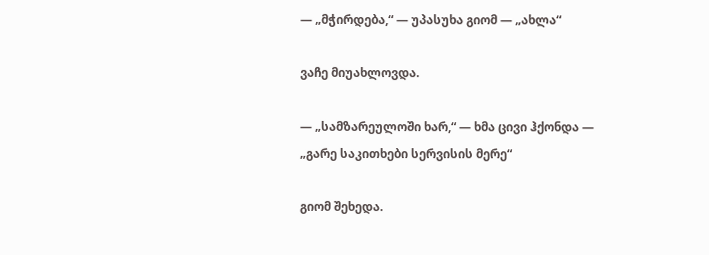— „მჭირდება,“ — უპასუხა გიომ — „ახლა“

ვაჩე მიუახლოვდა.

— „სამზარეულოში ხარ,“ — ხმა ცივი ჰქონდა — „გარე საკითხები სერვისის მერე“

გიომ შეხედა.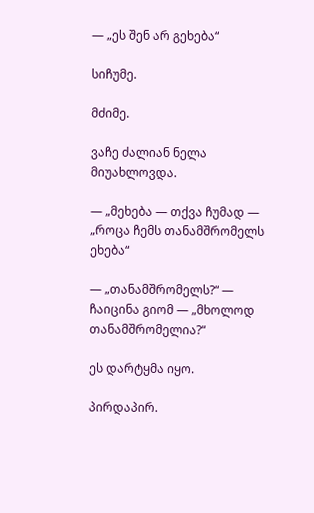— „ეს შენ არ გეხება“

სიჩუმე.

მძიმე.

ვაჩე ძალიან ნელა მიუახლოვდა.

— „მეხება — თქვა ჩუმად — „როცა ჩემს თანამშრომელს ეხება“

— „თანამშრომელს?“ — ჩაიცინა გიომ — „მხოლოდ თანამშრომელია?“

ეს დარტყმა იყო.

პირდაპირ.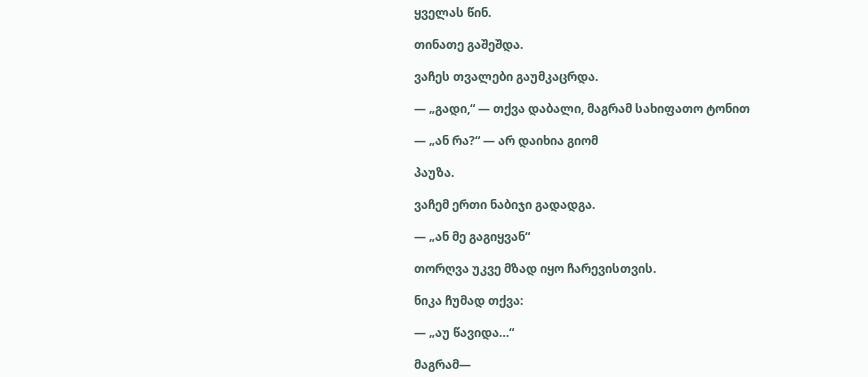ყველას წინ.

თინათე გაშეშდა.

ვაჩეს თვალები გაუმკაცრდა.

— „გადი,“ — თქვა დაბალი, მაგრამ სახიფათო ტონით

— „ან რა?“ — არ დაიხია გიომ

პაუზა.

ვაჩემ ერთი ნაბიჯი გადადგა.

— „ან მე გაგიყვან“

თორღვა უკვე მზად იყო ჩარევისთვის.

ნიკა ჩუმად თქვა:

— „აუ წავიდა…“

მაგრამ—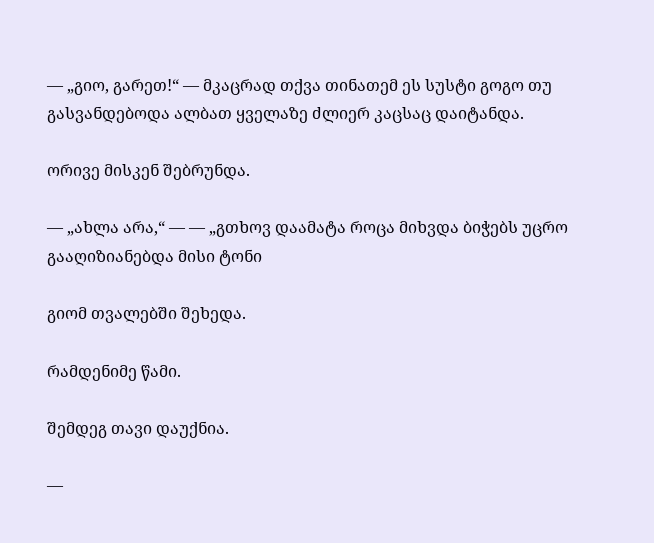— „გიო, გარეთ!“ — მკაცრად თქვა თინათემ ეს სუსტი გოგო თუ გასვანდებოდა ალბათ ყველაზე ძლიერ კაცსაც დაიტანდა.

ორივე მისკენ შებრუნდა.

— „ახლა არა,“ — — „გთხოვ დაამატა როცა მიხვდა ბიჭებს უცრო გააღიზიანებდა მისი ტონი

გიომ თვალებში შეხედა.

რამდენიმე წამი.

შემდეგ თავი დაუქნია.

—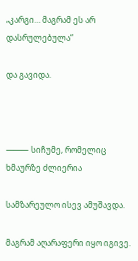„კარგი… მაგრამ ეს არ დასრულებულა“

და გავიდა.



⸻ სიჩუმე, რომელიც ხმაურზე ძლიერია

სამზარეულო ისევ ამუშავდა.

მაგრამ აღარაფერი იყო იგივე.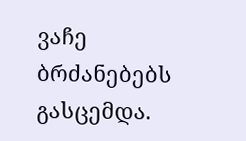ვაჩე ბრძანებებს გასცემდა.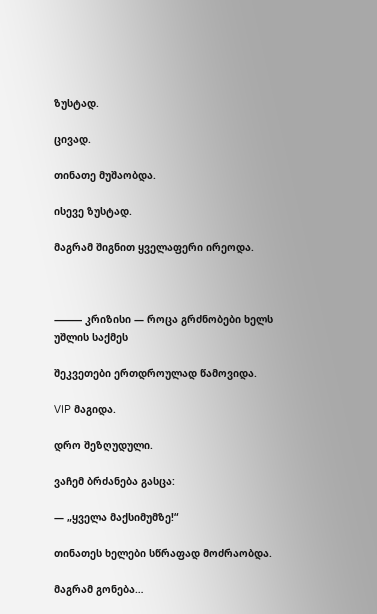ზუსტად.

ცივად.

თინათე მუშაობდა.

ისევე ზუსტად.

მაგრამ შიგნით ყველაფერი ირეოდა.



⸻ კრიზისი — როცა გრძნობები ხელს უშლის საქმეს

შეკვეთები ერთდროულად წამოვიდა.

VIP მაგიდა.

დრო შეზღუდული.

ვაჩემ ბრძანება გასცა:

— „ყველა მაქსიმუმზე!“

თინათეს ხელები სწრაფად მოძრაობდა.

მაგრამ გონება…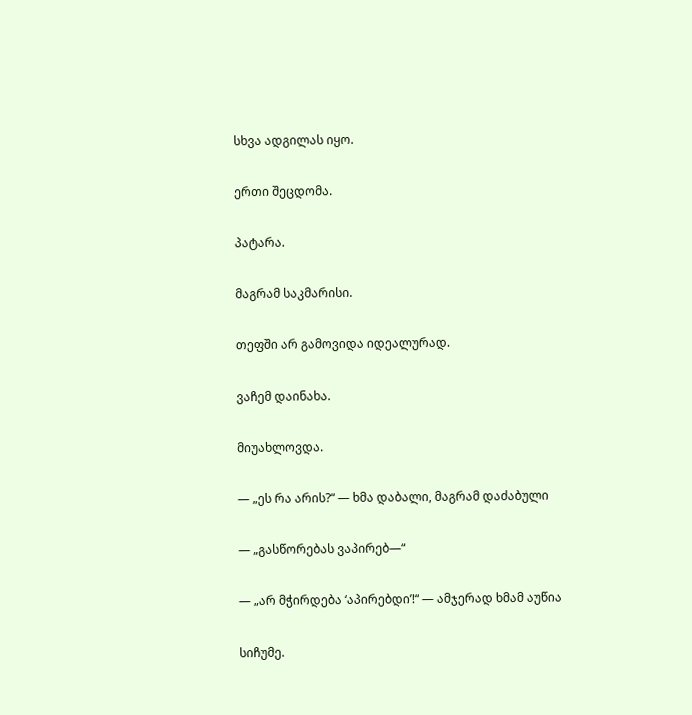სხვა ადგილას იყო.

ერთი შეცდომა.

პატარა.

მაგრამ საკმარისი.

თეფში არ გამოვიდა იდეალურად.

ვაჩემ დაინახა.

მიუახლოვდა.

— „ეს რა არის?“ — ხმა დაბალი, მაგრამ დაძაბული

— „გასწორებას ვაპირებ—“

— „არ მჭირდება ‘აპირებდი’!“ — ამჯერად ხმამ აუწია

სიჩუმე.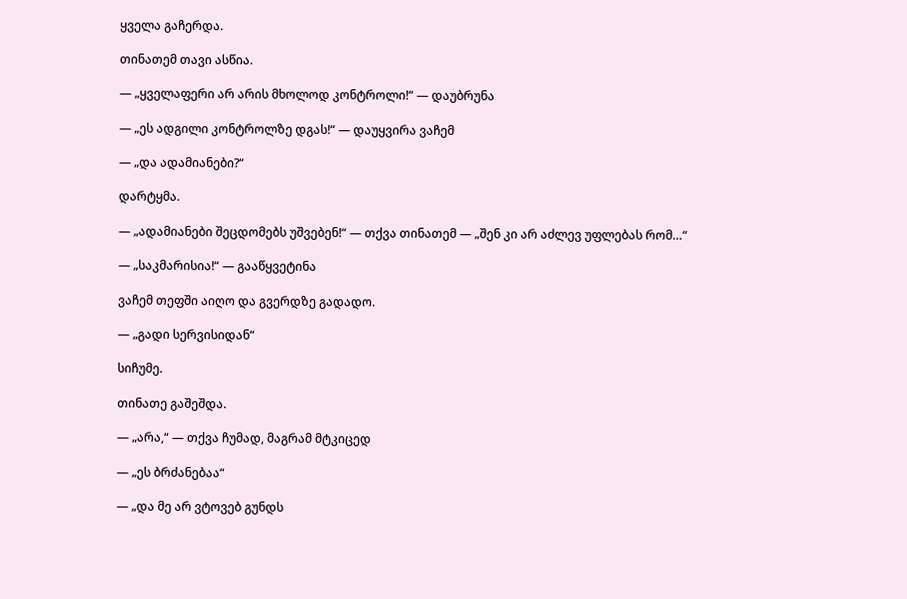ყველა გაჩერდა.

თინათემ თავი ასწია.

— „ყველაფერი არ არის მხოლოდ კონტროლი!“ — დაუბრუნა

— „ეს ადგილი კონტროლზე დგას!“ — დაუყვირა ვაჩემ

— „და ადამიანები?“

დარტყმა.

— „ადამიანები შეცდომებს უშვებენ!“ — თქვა თინათემ — „შენ კი არ აძლევ უფლებას რომ…“

— „საკმარისია!“ — გააწყვეტინა

ვაჩემ თეფში აიღო და გვერდზე გადადო.

— „გადი სერვისიდან“

სიჩუმე.

თინათე გაშეშდა.

— „არა,“ — თქვა ჩუმად, მაგრამ მტკიცედ

— „ეს ბრძანებაა“

— „და მე არ ვტოვებ გუნდს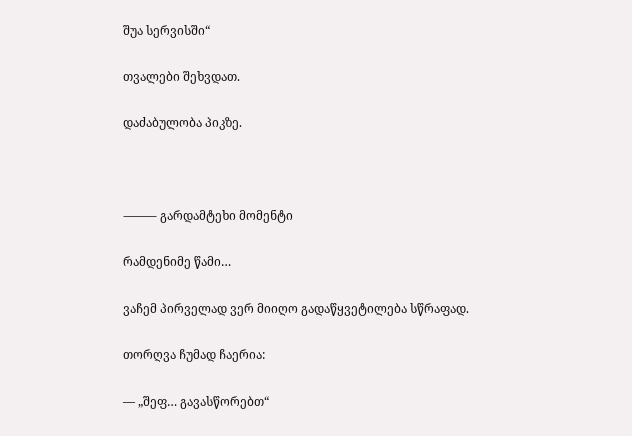შუა სერვისში“

თვალები შეხვდათ.

დაძაბულობა პიკზე.



⸻ გარდამტეხი მომენტი

რამდენიმე წამი…

ვაჩემ პირველად ვერ მიიღო გადაწყვეტილება სწრაფად.

თორღვა ჩუმად ჩაერია:

— „შეფ… გავასწორებთ“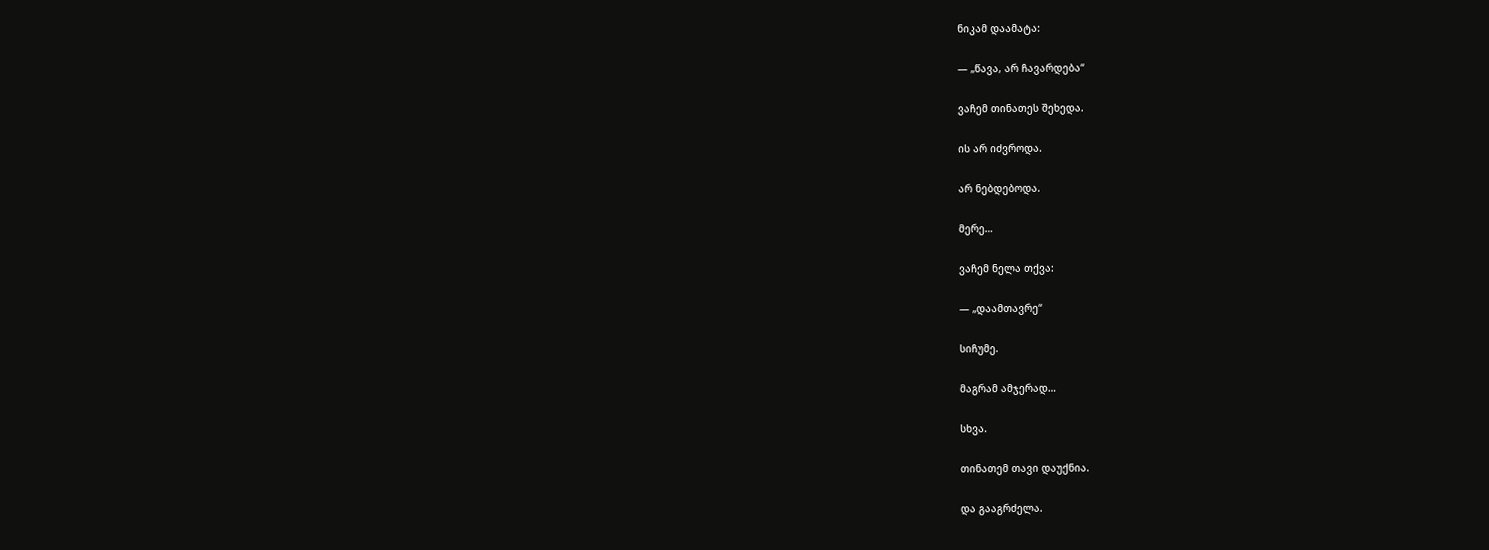ნიკამ დაამატა:

— „წავა, არ ჩავარდება“

ვაჩემ თინათეს შეხედა.

ის არ იძვროდა.

არ ნებდებოდა.

მერე…

ვაჩემ ნელა თქვა:

— „დაამთავრე“

სიჩუმე.

მაგრამ ამჯერად…

სხვა.

თინათემ თავი დაუქნია.

და გააგრძელა.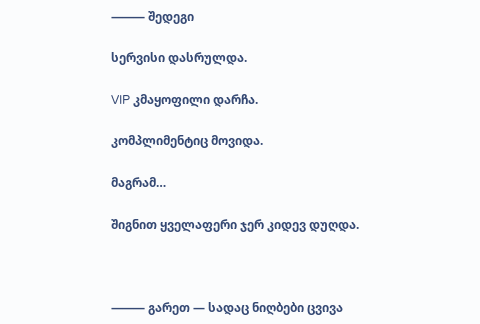⸻ შედეგი

სერვისი დასრულდა.

VIP კმაყოფილი დარჩა.

კომპლიმენტიც მოვიდა.

მაგრამ…

შიგნით ყველაფერი ჯერ კიდევ დუღდა.



⸻ გარეთ — სადაც ნიღბები ცვივა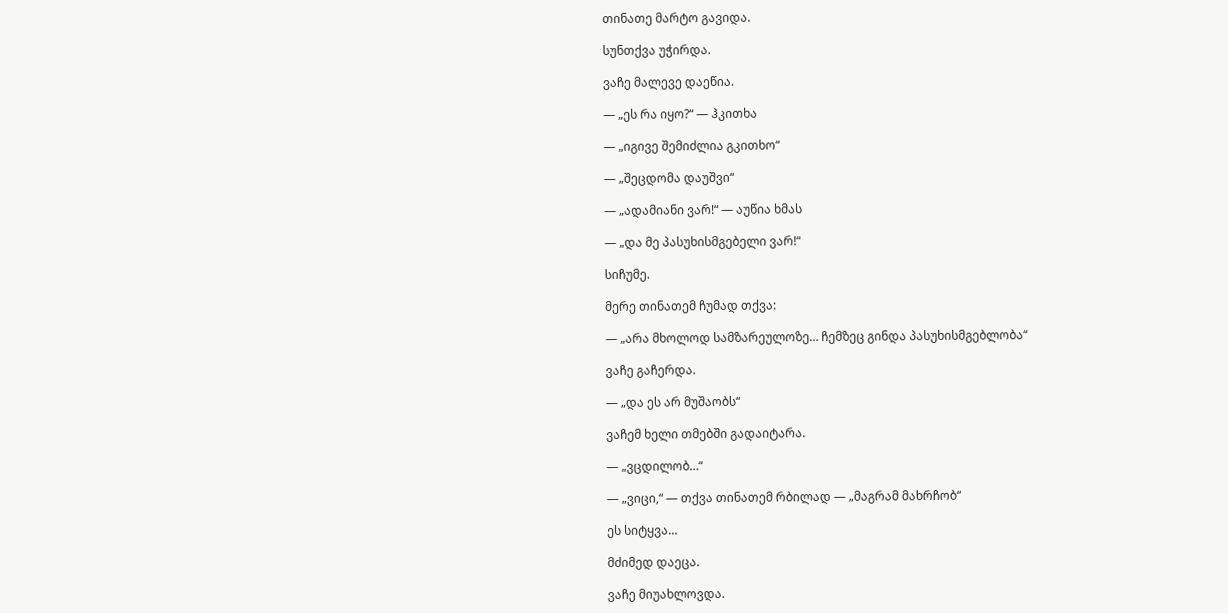თინათე მარტო გავიდა.

სუნთქვა უჭირდა.

ვაჩე მალევე დაეწია.

— „ეს რა იყო?“ — ჰკითხა

— „იგივე შემიძლია გკითხო“

— „შეცდომა დაუშვი“

— „ადამიანი ვარ!“ — აუწია ხმას

— „და მე პასუხისმგებელი ვარ!“

სიჩუმე.

მერე თინათემ ჩუმად თქვა:

— „არა მხოლოდ სამზარეულოზე… ჩემზეც გინდა პასუხისმგებლობა“

ვაჩე გაჩერდა.

— „და ეს არ მუშაობს“

ვაჩემ ხელი თმებში გადაიტარა.

— „ვცდილობ…“

— „ვიცი,“ — თქვა თინათემ რბილად — „მაგრამ მახრჩობ“

ეს სიტყვა…

მძიმედ დაეცა.

ვაჩე მიუახლოვდა.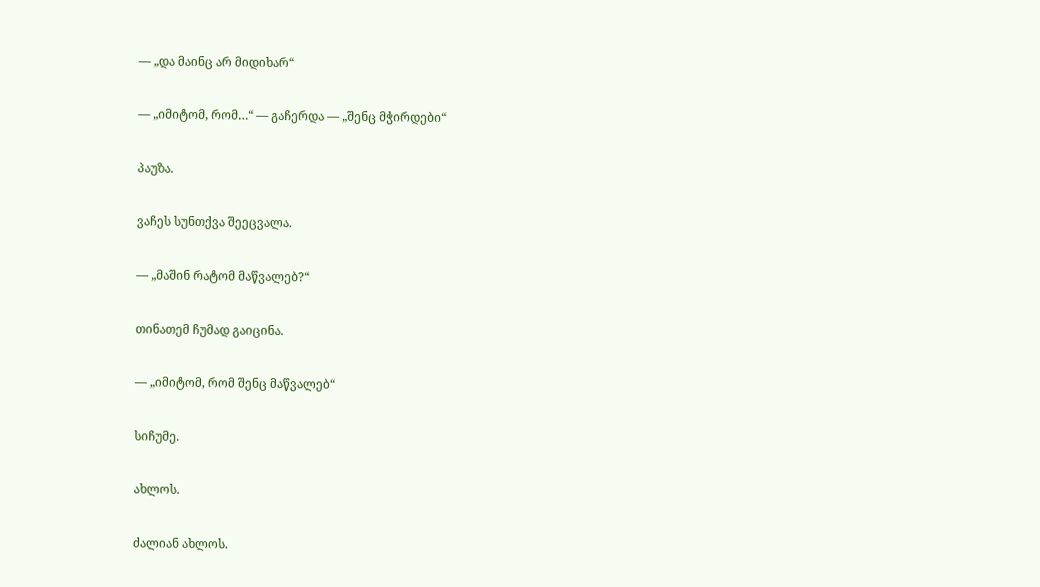— „და მაინც არ მიდიხარ“

— „იმიტომ, რომ…“ — გაჩერდა — „შენც მჭირდები“

პაუზა.

ვაჩეს სუნთქვა შეეცვალა.

— „მაშინ რატომ მაწვალებ?“

თინათემ ჩუმად გაიცინა.

— „იმიტომ, რომ შენც მაწვალებ“

სიჩუმე.

ახლოს.

ძალიან ახლოს.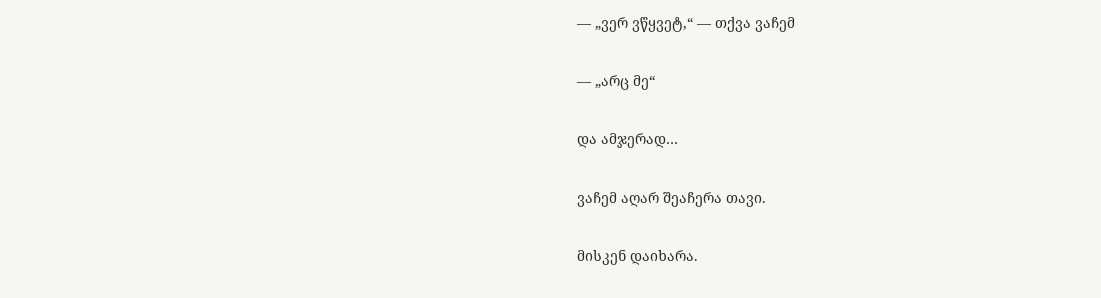— „ვერ ვწყვეტ,“ — თქვა ვაჩემ

— „არც მე“

და ამჯერად…

ვაჩემ აღარ შეაჩერა თავი.

მისკენ დაიხარა.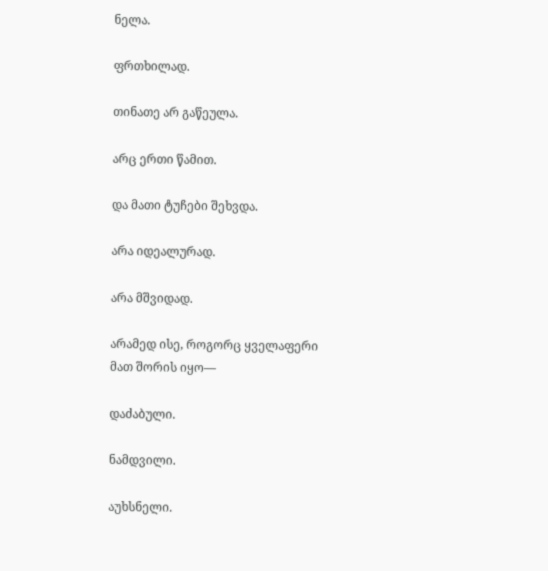ნელა.

ფრთხილად.

თინათე არ გაწეულა.

არც ერთი წამით.

და მათი ტუჩები შეხვდა.

არა იდეალურად.

არა მშვიდად.

არამედ ისე, როგორც ყველაფერი მათ შორის იყო—

დაძაბული.

ნამდვილი.

აუხსნელი.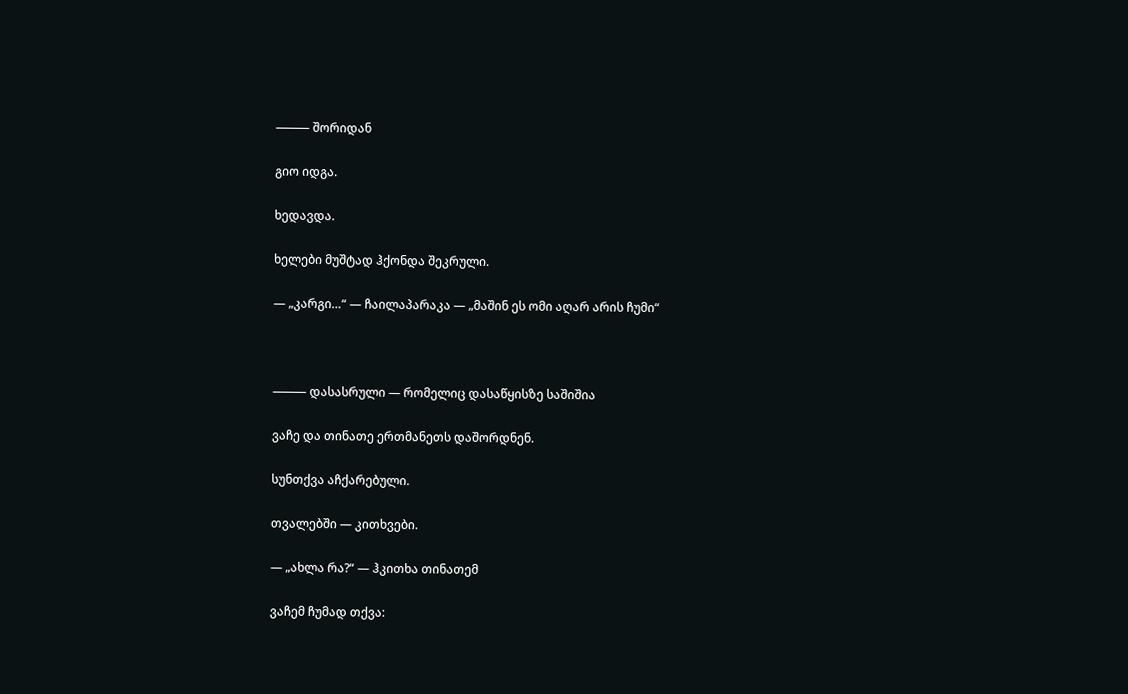⸻ შორიდან

გიო იდგა.

ხედავდა.

ხელები მუშტად ჰქონდა შეკრული.

— „კარგი…“ — ჩაილაპარაკა — „მაშინ ეს ომი აღარ არის ჩუმი“



⸻ დასასრული — რომელიც დასაწყისზე საშიშია

ვაჩე და თინათე ერთმანეთს დაშორდნენ.

სუნთქვა აჩქარებული.

თვალებში — კითხვები.

— „ახლა რა?“ — ჰკითხა თინათემ

ვაჩემ ჩუმად თქვა: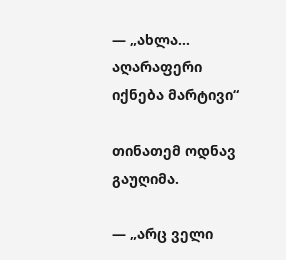— „ახლა… აღარაფერი იქნება მარტივი“

თინათემ ოდნავ გაუღიმა.

— „არც ველი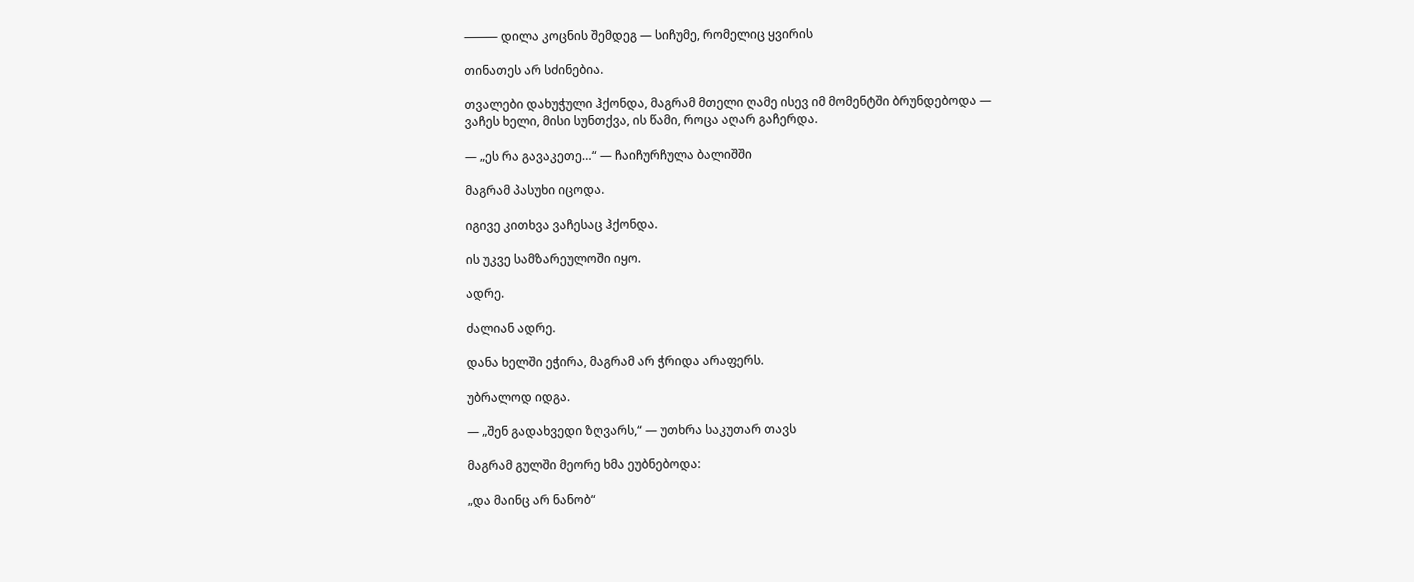⸻ დილა კოცნის შემდეგ — სიჩუმე, რომელიც ყვირის

თინათეს არ სძინებია.

თვალები დახუჭული ჰქონდა, მაგრამ მთელი ღამე ისევ იმ მომენტში ბრუნდებოდა — ვაჩეს ხელი, მისი სუნთქვა, ის წამი, როცა აღარ გაჩერდა.

— „ეს რა გავაკეთე…“ — ჩაიჩურჩულა ბალიშში

მაგრამ პასუხი იცოდა.

იგივე კითხვა ვაჩესაც ჰქონდა.

ის უკვე სამზარეულოში იყო.

ადრე.

ძალიან ადრე.

დანა ხელში ეჭირა, მაგრამ არ ჭრიდა არაფერს.

უბრალოდ იდგა.

— „შენ გადახვედი ზღვარს,“ — უთხრა საკუთარ თავს

მაგრამ გულში მეორე ხმა ეუბნებოდა:

„და მაინც არ ნანობ“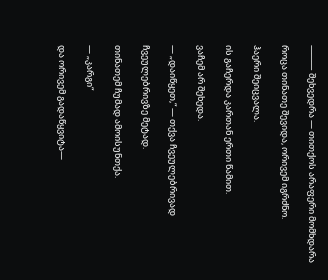⸻ შეხვედრა — თითქოს არაფერი მომხდარა

როცა თინათე შევიდა, ორივემ იგრძნო.

ჰაერი შეიცვალა.

ის გაჩერდა კართან ერთი წამით.

ვაჩემ არ შეხედა.

— „დაიწყეთ,“ — თქვა ჩვეულებრივად

ჩვეულებრივზე მეტად.

თინათემ ჩუმად ამოისუნთქა.

— „კარგი“

და ორივემ გადაწყვიტა—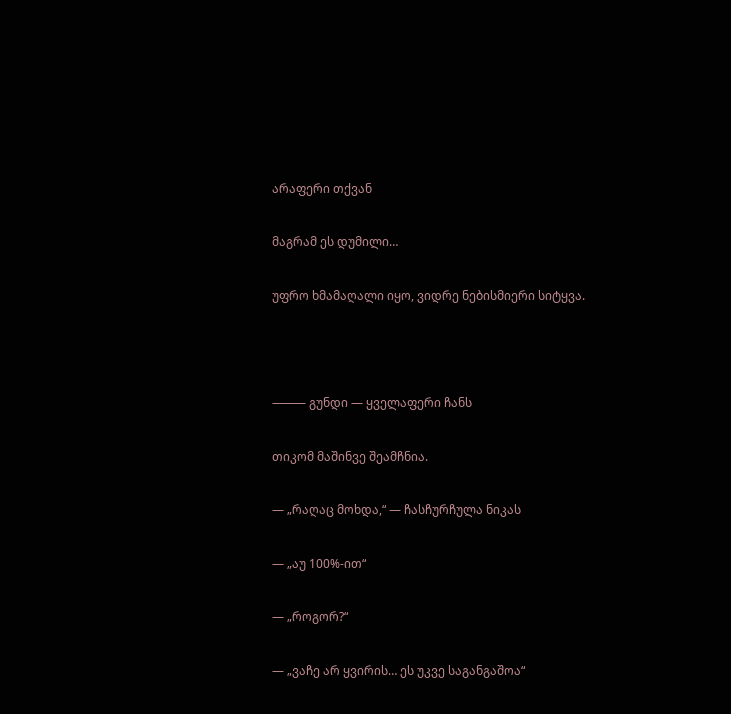არაფერი თქვან

მაგრამ ეს დუმილი…

უფრო ხმამაღალი იყო, ვიდრე ნებისმიერი სიტყვა.



⸻ გუნდი — ყველაფერი ჩანს

თიკომ მაშინვე შეამჩნია.

— „რაღაც მოხდა,“ — ჩასჩურჩულა ნიკას

— „აუ 100%-ით“

— „როგორ?“

— „ვაჩე არ ყვირის… ეს უკვე საგანგაშოა“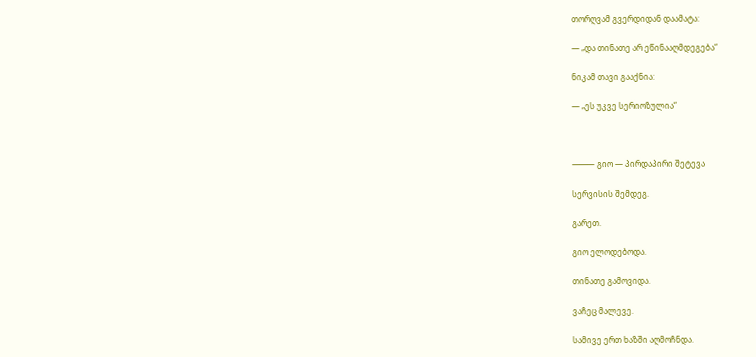თორღვამ გვერდიდან დაამატა:

— „და თინათე არ ეწინააღმდეგება“

ნიკამ თავი გააქნია:

— „ეს უკვე სერიოზულია“



⸻ გიო — პირდაპირი შეტევა

სერვისის შემდეგ.

გარეთ.

გიო ელოდებოდა.

თინათე გამოვიდა.

ვაჩეც მალევე.

სამივე ერთ ხაზში აღმოჩნდა.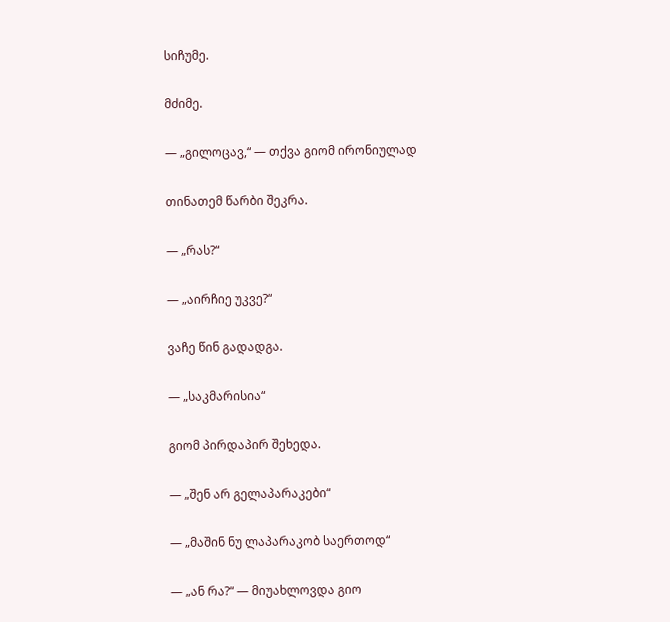სიჩუმე.

მძიმე.

— „გილოცავ,“ — თქვა გიომ ირონიულად

თინათემ წარბი შეკრა.

— „რას?“

— „აირჩიე უკვე?“

ვაჩე წინ გადადგა.

— „საკმარისია“

გიომ პირდაპირ შეხედა.

— „შენ არ გელაპარაკები“

— „მაშინ ნუ ლაპარაკობ საერთოდ“

— „ან რა?“ — მიუახლოვდა გიო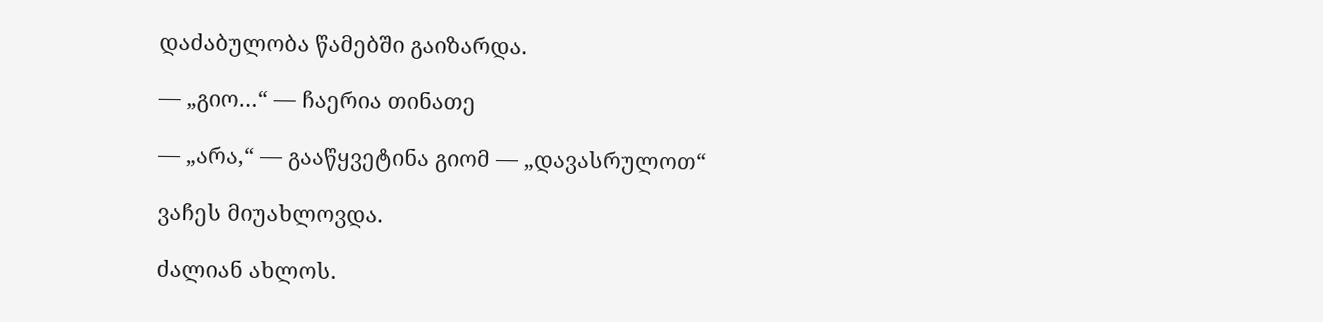დაძაბულობა წამებში გაიზარდა.

— „გიო…“ — ჩაერია თინათე

— „არა,“ — გააწყვეტინა გიომ — „დავასრულოთ“

ვაჩეს მიუახლოვდა.

ძალიან ახლოს.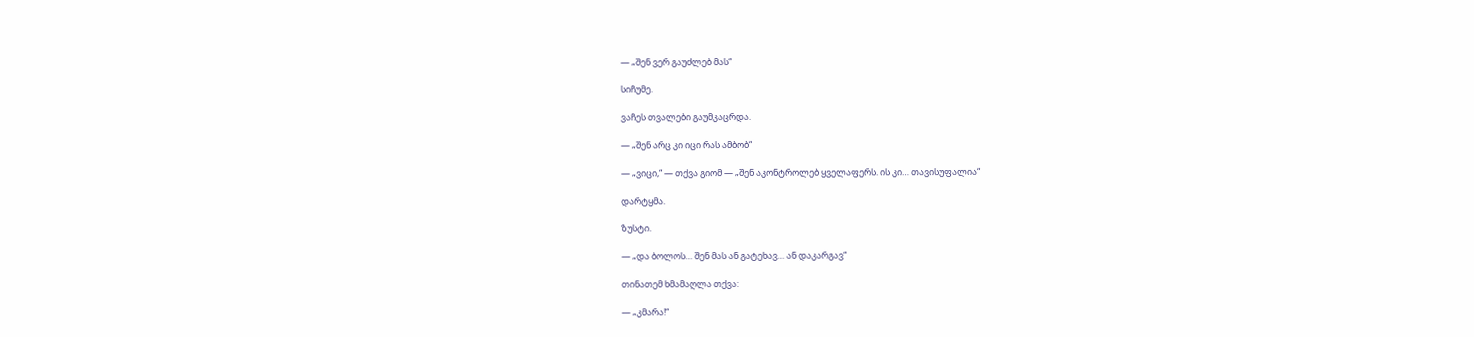— „შენ ვერ გაუძლებ მას“

სიჩუმე.

ვაჩეს თვალები გაუმკაცრდა.

— „შენ არც კი იცი რას ამბობ“

— „ვიცი,“ — თქვა გიომ — „შენ აკონტროლებ ყველაფერს. ის კი… თავისუფალია“

დარტყმა.

ზუსტი.

— „და ბოლოს… შენ მას ან გატეხავ… ან დაკარგავ“

თინათემ ხმამაღლა თქვა:

— „კმარა!“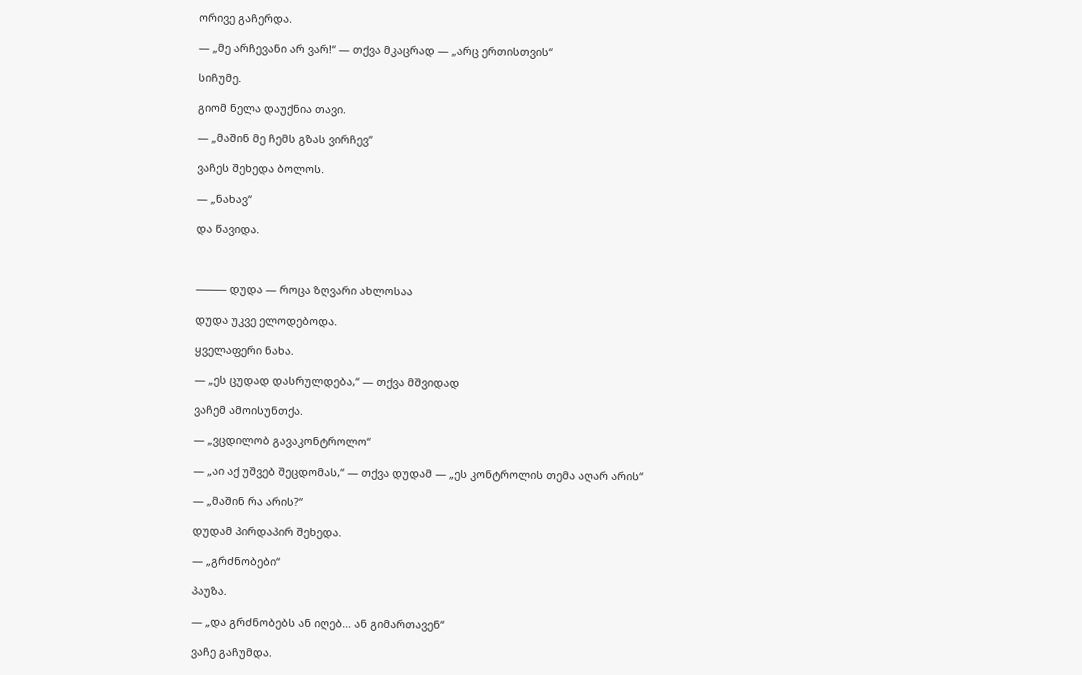ორივე გაჩერდა.

— „მე არჩევანი არ ვარ!“ — თქვა მკაცრად — „არც ერთისთვის“

სიჩუმე.

გიომ ნელა დაუქნია თავი.

— „მაშინ მე ჩემს გზას ვირჩევ“

ვაჩეს შეხედა ბოლოს.

— „ნახავ“

და წავიდა.



⸻ დუდა — როცა ზღვარი ახლოსაა

დუდა უკვე ელოდებოდა.

ყველაფერი ნახა.

— „ეს ცუდად დასრულდება,“ — თქვა მშვიდად

ვაჩემ ამოისუნთქა.

— „ვცდილობ გავაკონტროლო“

— „აი აქ უშვებ შეცდომას,“ — თქვა დუდამ — „ეს კონტროლის თემა აღარ არის“

— „მაშინ რა არის?“

დუდამ პირდაპირ შეხედა.

— „გრძნობები“

პაუზა.

— „და გრძნობებს ან იღებ… ან გიმართავენ“

ვაჩე გაჩუმდა.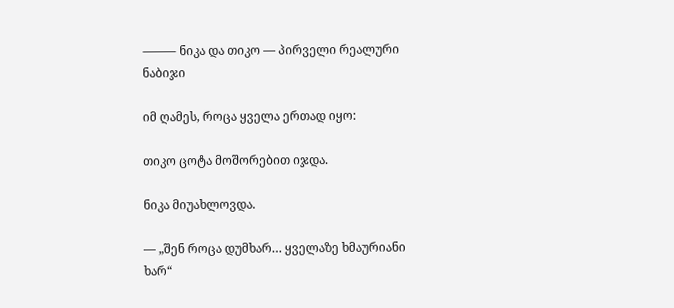⸻ ნიკა და თიკო — პირველი რეალური ნაბიჯი

იმ ღამეს, როცა ყველა ერთად იყო:

თიკო ცოტა მოშორებით იჯდა.

ნიკა მიუახლოვდა.

— „შენ როცა დუმხარ… ყველაზე ხმაურიანი ხარ“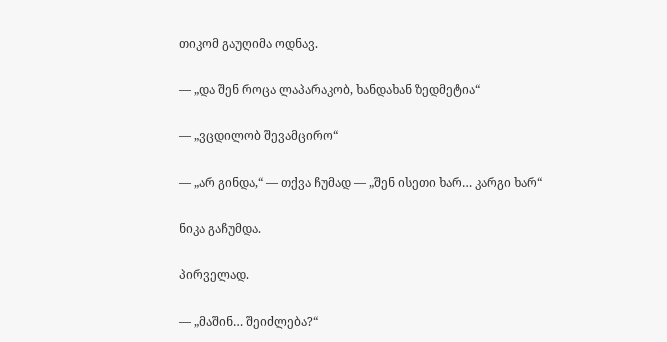თიკომ გაუღიმა ოდნავ.

— „და შენ როცა ლაპარაკობ, ხანდახან ზედმეტია“

— „ვცდილობ შევამცირო“

— „არ გინდა,“ — თქვა ჩუმად — „შენ ისეთი ხარ… კარგი ხარ“

ნიკა გაჩუმდა.

პირველად.

— „მაშინ… შეიძლება?“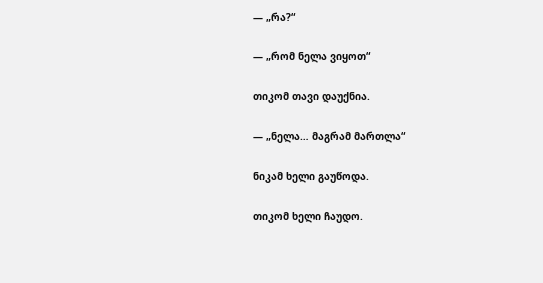— „რა?“

— „რომ ნელა ვიყოთ“

თიკომ თავი დაუქნია.

— „ნელა… მაგრამ მართლა“

ნიკამ ხელი გაუწოდა.

თიკომ ხელი ჩაუდო.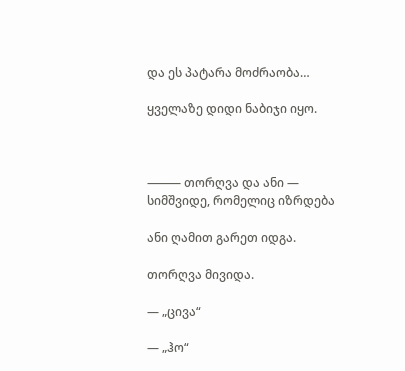და ეს პატარა მოძრაობა…

ყველაზე დიდი ნაბიჯი იყო.



⸻ თორღვა და ანი — სიმშვიდე, რომელიც იზრდება

ანი ღამით გარეთ იდგა.

თორღვა მივიდა.

— „ცივა“

— „ჰო“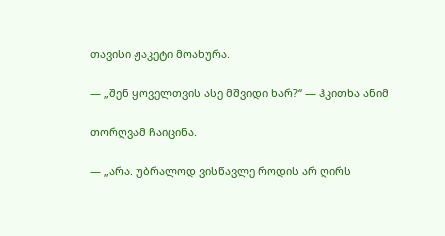თავისი ჟაკეტი მოახურა.

— „შენ ყოველთვის ასე მშვიდი ხარ?“ — ჰკითხა ანიმ

თორღვამ ჩაიცინა.

— „არა. უბრალოდ ვისწავლე როდის არ ღირს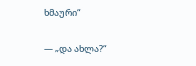ხმაური“

— „და ახლა?“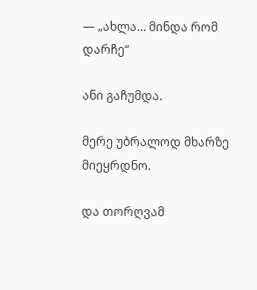— „ახლა… მინდა რომ დარჩე“

ანი გაჩუმდა.

მერე უბრალოდ მხარზე მიეყრდნო.

და თორღვამ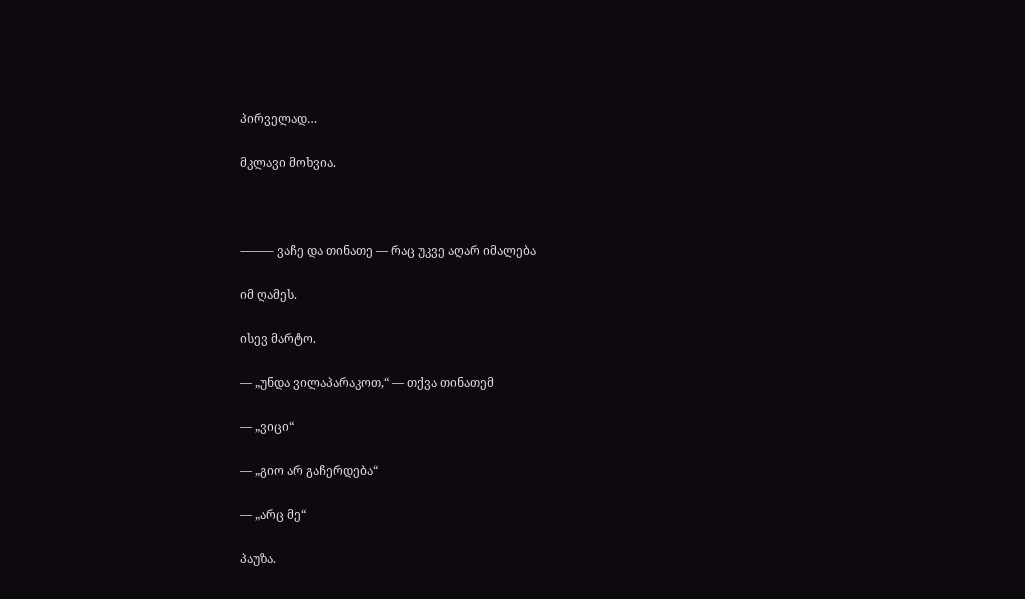პირველად…

მკლავი მოხვია.



⸻ ვაჩე და თინათე — რაც უკვე აღარ იმალება

იმ ღამეს.

ისევ მარტო.

— „უნდა ვილაპარაკოთ,“ — თქვა თინათემ

— „ვიცი“

— „გიო არ გაჩერდება“

— „არც მე“

პაუზა.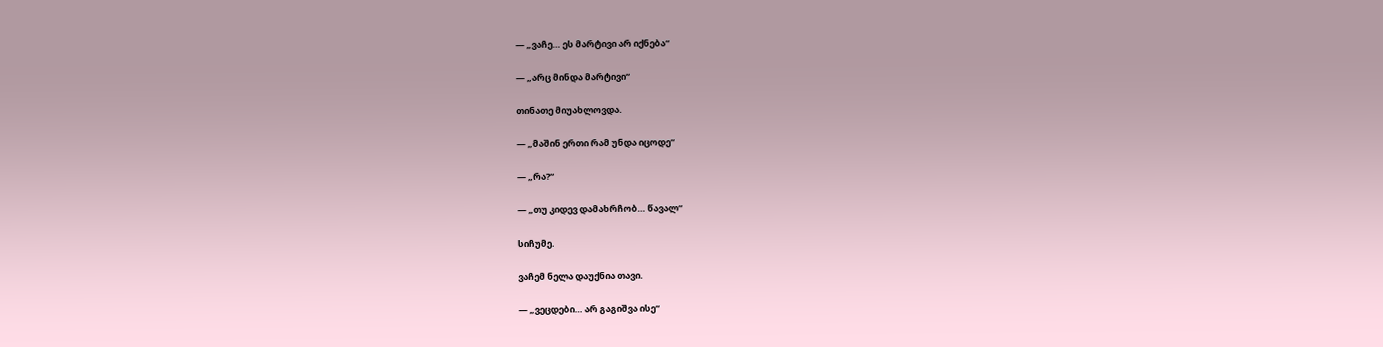— „ვაჩე… ეს მარტივი არ იქნება“

— „არც მინდა მარტივი“

თინათე მიუახლოვდა.

— „მაშინ ერთი რამ უნდა იცოდე“

— „რა?“

— „თუ კიდევ დამახრჩობ… წავალ“

სიჩუმე.

ვაჩემ ნელა დაუქნია თავი.

— „ვეცდები… არ გაგიშვა ისე“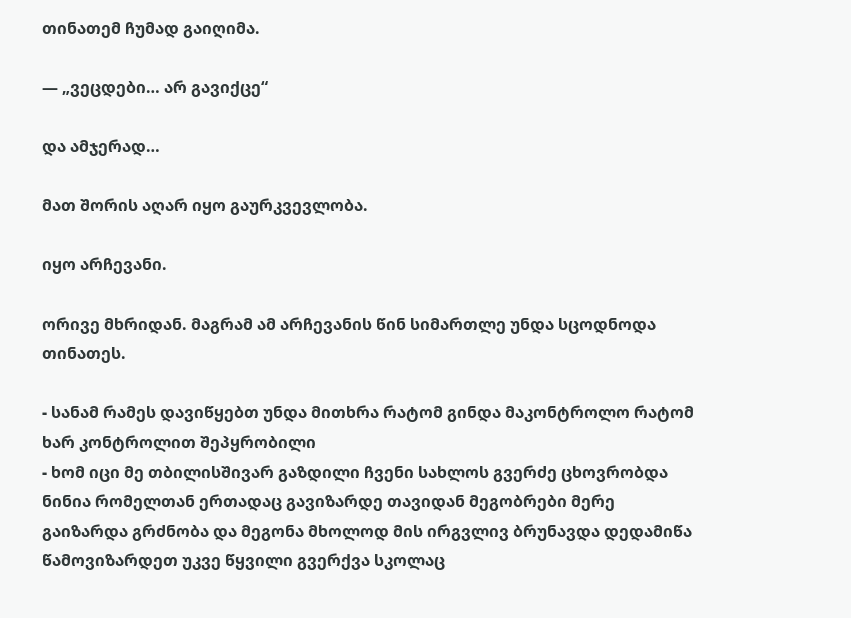თინათემ ჩუმად გაიღიმა.

— „ვეცდები… არ გავიქცე“

და ამჯერად…

მათ შორის აღარ იყო გაურკვევლობა.

იყო არჩევანი.

ორივე მხრიდან. მაგრამ ამ არჩევანის წინ სიმართლე უნდა სცოდნოდა თინათეს.

- სანამ რამეს დავიწყებთ უნდა მითხრა რატომ გინდა მაკონტროლო რატომ ხარ კონტროლით შეპყრობილი
- ხომ იცი მე თბილისშივარ გაზდილი ჩვენი სახლოს გვერძე ცხოვრობდა ნინია რომელთან ერთადაც გავიზარდე თავიდან მეგობრები მერე გაიზარდა გრძნობა და მეგონა მხოლოდ მის ირგვლივ ბრუნავდა დედამიწა წამოვიზარდეთ უკვე წყვილი გვერქვა სკოლაც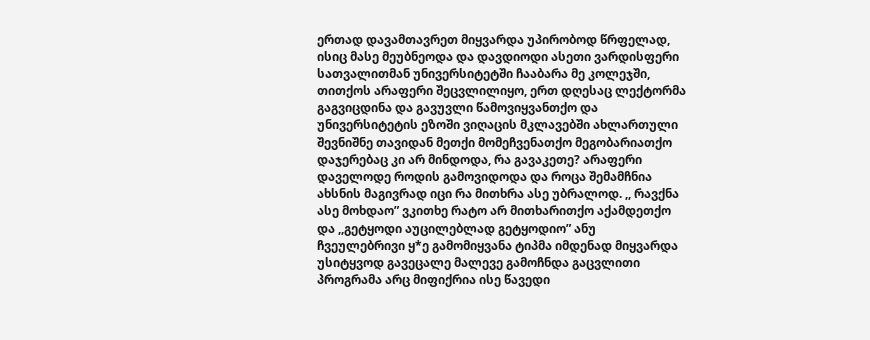ერთად დავამთავრეთ მიყვარდა უპირობოდ წრფელად, ისიც მასე მეუბნეოდა და დავდიოდი ასეთი ვარდისფერი სათვალითმან უნივერსიტეტში ჩააბარა მე კოლეჯში, თითქოს არაფერი შეცვლილიყო, ერთ დღესაც ლექტორმა გაგვიცდინა და გავუვლი წამოვიყვანთქო და უნივერსიტეტის ეზოში ვიღაცის მკლავებში ახლართული შევნიშნე თავიდან მეთქი მომეჩვენათქო მეგობარიათქო დაჯერებაც კი არ მინდოდა, რა გავაკეთე? არაფერი დაველოდე როდის გამოვიდოდა და როცა შემამჩნია ახსნის მაგივრად იცი რა მითხრა ასე უბრალოდ. ,, რავქნა ასე მოხდაო” ვკითხე რატო არ მითხარითქო აქამდეთქო და ,,გეტყოდი აუცილებლად გეტყოდიო” ანუ ჩვეულებრივი ყ*ე გამომიყვანა ტიპმა იმდენად მიყვარდა უსიტყვოდ გავეცალე მალევე გამოჩნდა გაცვლითი პროგრამა არც მიფიქრია ისე წავედი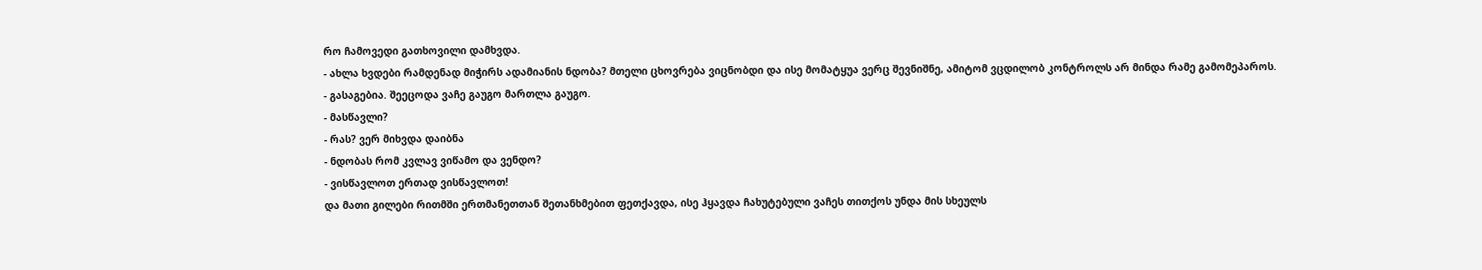რო ჩამოვედი გათხოვილი დამხვდა.
- ახლა ხვდები რამდენად მიჭირს ადამიანის ნდობა? მთელი ცხოვრება ვიცნობდი და ისე მომატყუა ვერც შევნიშნე, ამიტომ ვცდილობ კონტროლს არ მინდა რამე გამომეპაროს.
- გასაგებია. შეეცოდა ვაჩე გაუგო მართლა გაუგო.
- მასწავლი?
- რას? ვერ მიხვდა დაიბნა
- ნდობას რომ კვლავ ვიწამო და ვენდო?
- ვისწავლოთ ერთად ვისწავლოთ!
და მათი გილები რითმში ერთმანეთთან შეთანხმებით ფეთქავდა, ისე ჰყავდა ჩახუტებული ვაჩეს თითქოს უნდა მის სხეულს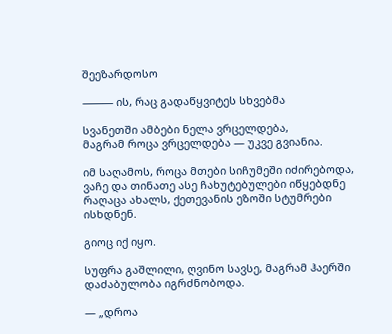შეეზარდოსო

⸻ ის, რაც გადაწყვიტეს სხვებმა

სვანეთში ამბები ნელა ვრცელდება,
მაგრამ როცა ვრცელდება — უკვე გვიანია.

იმ საღამოს, როცა მთები სიჩუმეში იძირებოდა, ვაჩე და თინათე ასე ჩახუტებულები იწყებდნე რაღაცა ახალს, ქეთევანის ეზოში სტუმრები ისხდნენ.

გიოც იქ იყო.

სუფრა გაშლილი, ღვინო სავსე, მაგრამ ჰაერში დაძაბულობა იგრძნობოდა.

— „დროა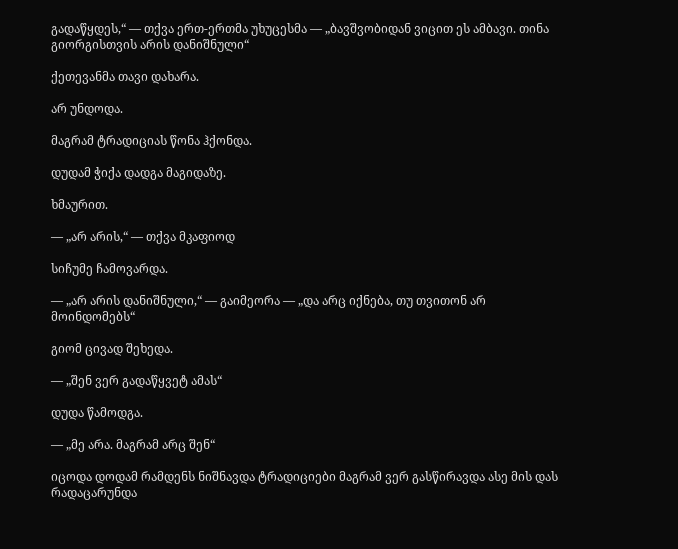გადაწყდეს,“ — თქვა ერთ-ერთმა უხუცესმა — „ბავშვობიდან ვიცით ეს ამბავი. თინა გიორგისთვის არის დანიშნული“

ქეთევანმა თავი დახარა.

არ უნდოდა.

მაგრამ ტრადიციას წონა ჰქონდა.

დუდამ ჭიქა დადგა მაგიდაზე.

ხმაურით.

— „არ არის,“ — თქვა მკაფიოდ

სიჩუმე ჩამოვარდა.

— „არ არის დანიშნული,“ — გაიმეორა — „და არც იქნება, თუ თვითონ არ მოინდომებს“

გიომ ცივად შეხედა.

— „შენ ვერ გადაწყვეტ ამას“

დუდა წამოდგა.

— „მე არა. მაგრამ არც შენ“

იცოდა დოდამ რამდენს ნიშნავდა ტრადიციები მაგრამ ვერ გასწირავდა ასე მის დას რადაცარუნდა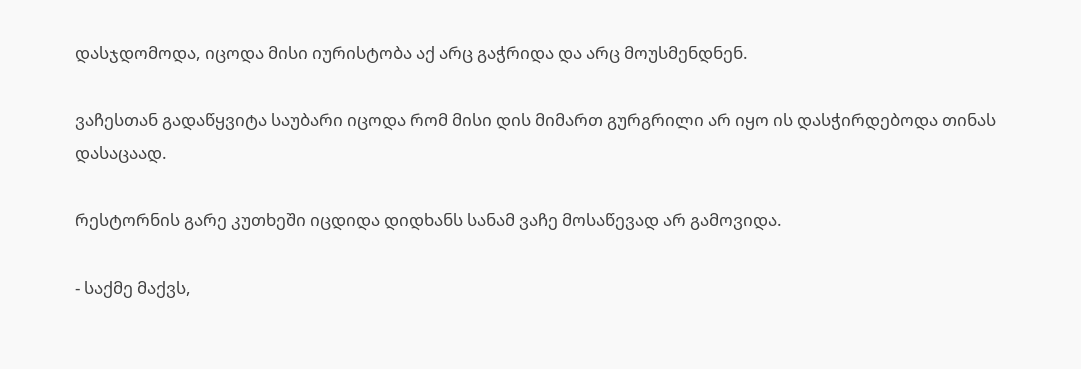დასჯდომოდა, იცოდა მისი იურისტობა აქ არც გაჭრიდა და არც მოუსმენდნენ.

ვაჩესთან გადაწყვიტა საუბარი იცოდა რომ მისი დის მიმართ გურგრილი არ იყო ის დასჭირდებოდა თინას დასაცაად.

რესტორნის გარე კუთხეში იცდიდა დიდხანს სანამ ვაჩე მოსაწევად არ გამოვიდა.

- საქმე მაქვს,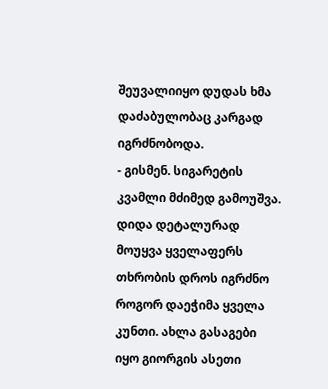შეუვალიიყო დუდას ხმა დაძაბულობაც კარგად იგრძნობოდა.
- გისმენ. სიგარეტის კვამლი მძიმედ გამოუშვა.
დიდა დეტალურად მოუყვა ყველაფერს თხრობის დროს იგრძნო როგორ დაეჭიმა ყველა კუნთი. ახლა გასაგები იყო გიორგის ასეთი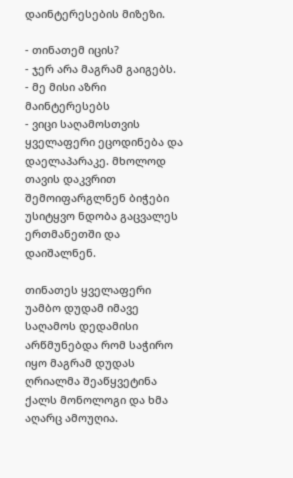დაინტერესების მიზეზი.

- თინათემ იცის?
- ჯერ არა მაგრამ გაიგებს.
- მე მისი აზრი მაინტერესებს
- ვიცი საღამოსთვის ყველაფერი ეცოდინება და დაელაპარაკე. მხოლოდ თავის დაკვრით შემოიფარგლნენ ბიჭები უსიტყვო ნდობა გაცვალეს ერთმანეთში და დაიშალნენ.

თინათეს ყველაფერი უამბო დუდამ იმავე საღამოს დედამისი არწმუნებდა რომ საჭირო იყო მაგრამ დუდას ღრიალმა შეაწყვეტინა ქალს მონოლოგი და ხმა აღარც ამოუღია.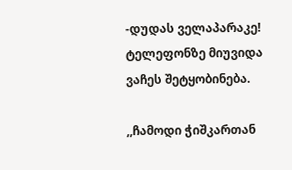-დუდას ველაპარაკე! ტელეფონზე მიუვიდა ვაჩეს შეტყობინება.

,,ჩამოდი ჭიშკართან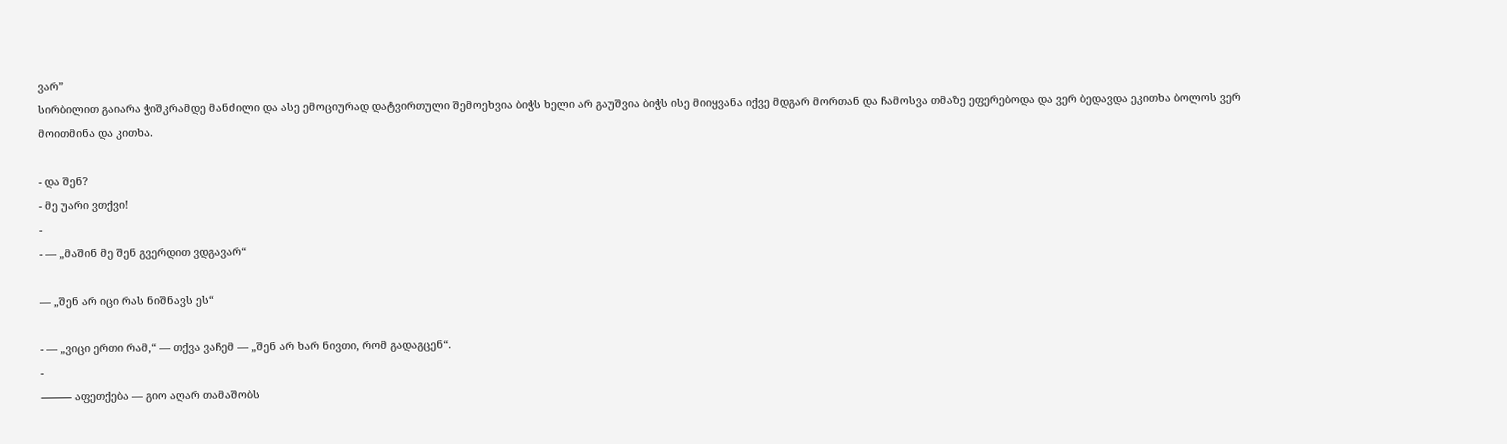ვარ”
სირბილით გაიარა ჭიშკრამდე მანძილი და ასე ემოციურად დატვირთული შემოეხვია ბიჭს ხელი არ გაუშვია ბიჭს ისე მიიყვანა იქვე მდგარ მორთან და ჩამოსვა თმაზე ეფერებოდა და ვერ ბედავდა ეკითხა ბოლოს ვერ მოითმინა და კითხა.

- და შენ?
- მე უარი ვთქვი!
-
- — „მაშინ მე შენ გვერდით ვდგავარ“

— „შენ არ იცი რას ნიშნავს ეს“

- — „ვიცი ერთი რამ,“ — თქვა ვაჩემ — „შენ არ ხარ ნივთი, რომ გადაგცენ“.
-
⸻ აფეთქება — გიო აღარ თამაშობს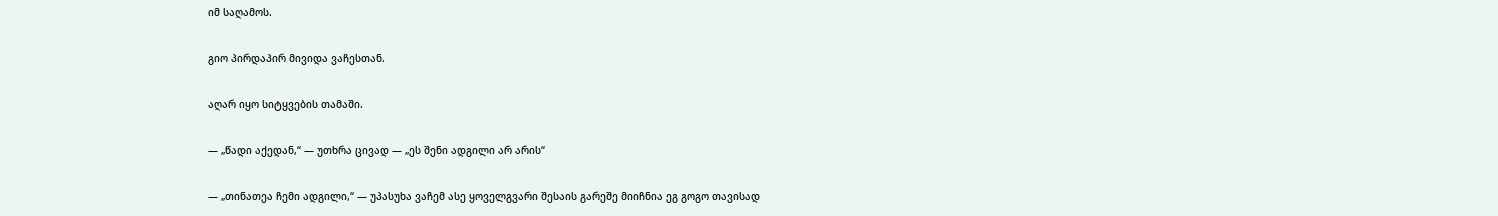იმ საღამოს.

გიო პირდაპირ მივიდა ვაჩესთან.

აღარ იყო სიტყვების თამაში.

— „წადი აქედან,“ — უთხრა ცივად — „ეს შენი ადგილი არ არის“

— „თინათეა ჩემი ადგილი,“ — უპასუხა ვაჩემ ასე ყოველგვარი შესაის გარეშე მიიჩნია ეგ გოგო თავისად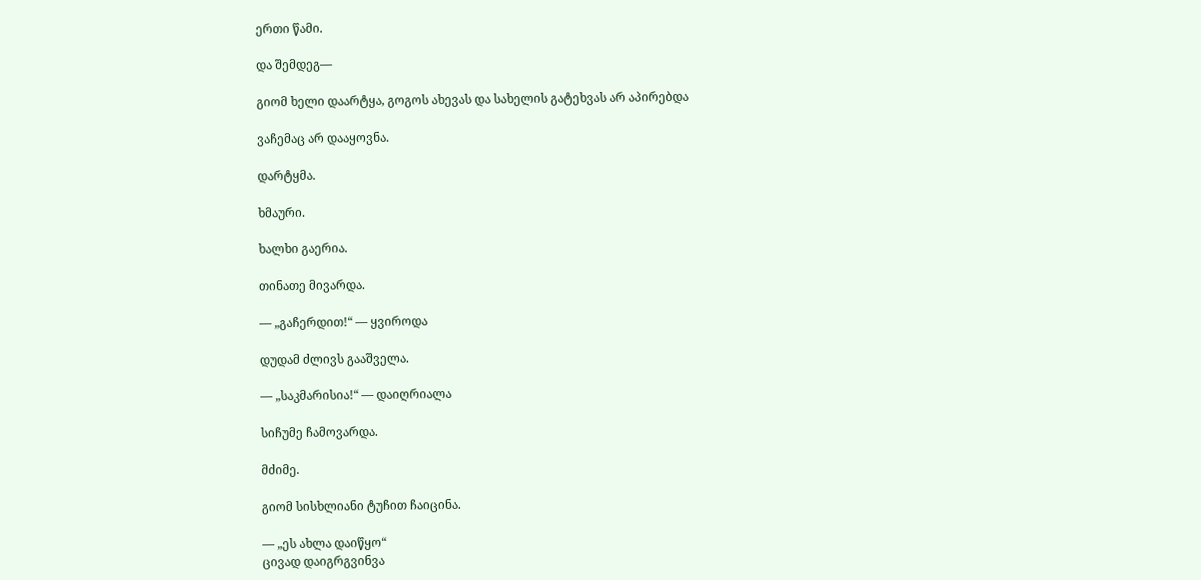ერთი წამი.

და შემდეგ—

გიომ ხელი დაარტყა, გოგოს ახევას და სახელის გატეხვას არ აპირებდა

ვაჩემაც არ დააყოვნა.

დარტყმა.

ხმაური.

ხალხი გაერია.

თინათე მივარდა.

— „გაჩერდით!“ — ყვიროდა

დუდამ ძლივს გააშველა.

— „საკმარისია!“ — დაიღრიალა

სიჩუმე ჩამოვარდა.

მძიმე.

გიომ სისხლიანი ტუჩით ჩაიცინა.

— „ეს ახლა დაიწყო“
ცივად დაიგრგვინვა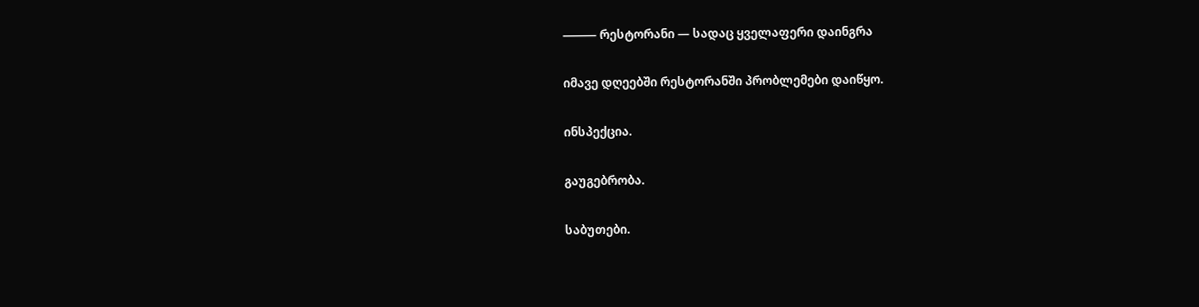⸻ რესტორანი — სადაც ყველაფერი დაინგრა

იმავე დღეებში რესტორანში პრობლემები დაიწყო.

ინსპექცია.

გაუგებრობა.

საბუთები.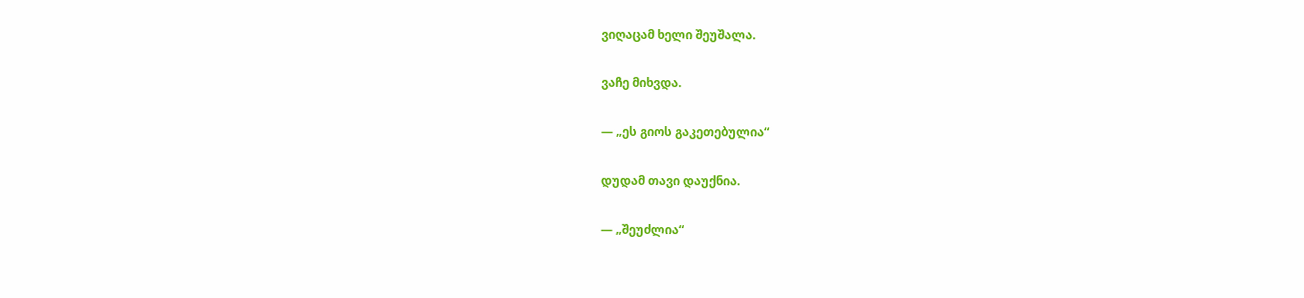ვიღაცამ ხელი შეუშალა.

ვაჩე მიხვდა.

— „ეს გიოს გაკეთებულია“

დუდამ თავი დაუქნია.

— „შეუძლია“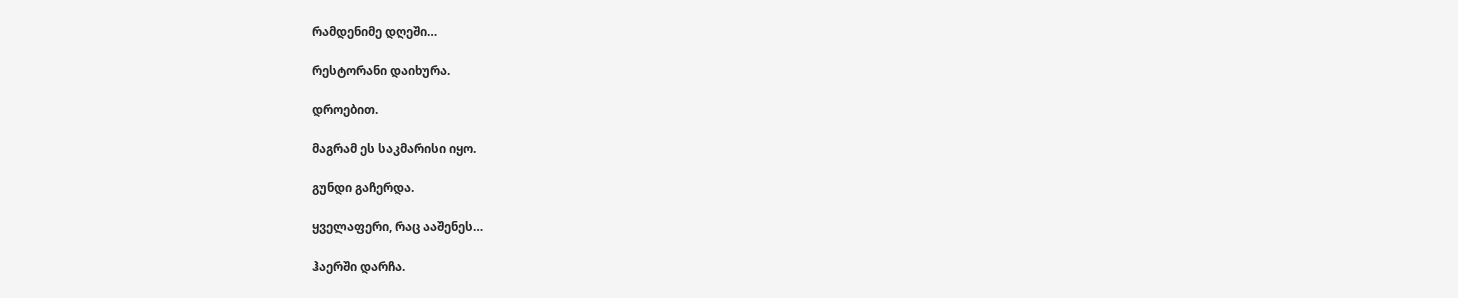რამდენიმე დღეში…

რესტორანი დაიხურა.

დროებით.

მაგრამ ეს საკმარისი იყო.

გუნდი გაჩერდა.

ყველაფერი, რაც ააშენეს…

ჰაერში დარჩა.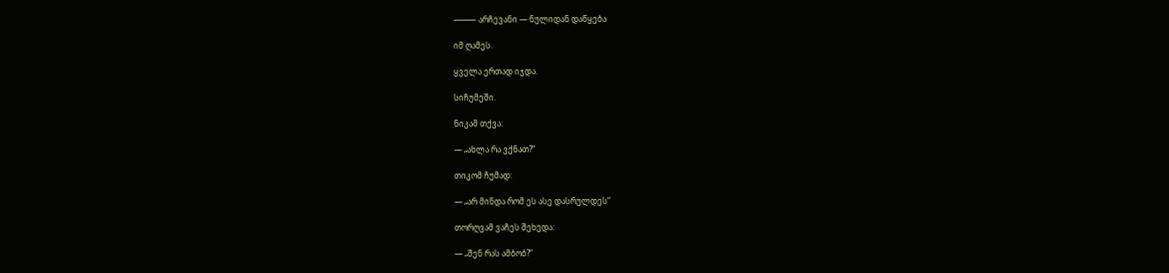⸻ არჩევანი — ნულიდან დაწყება

იმ ღამეს.

ყველა ერთად იჯდა.

სიჩუმეში.

ნიკამ თქვა:

— „ახლა რა ვქნათ?“

თიკომ ჩუმად:

— „არ მინდა რომ ეს ასე დასრულდეს“

თორღვამ ვაჩეს შეხედა:

— „შენ რას ამბობ?“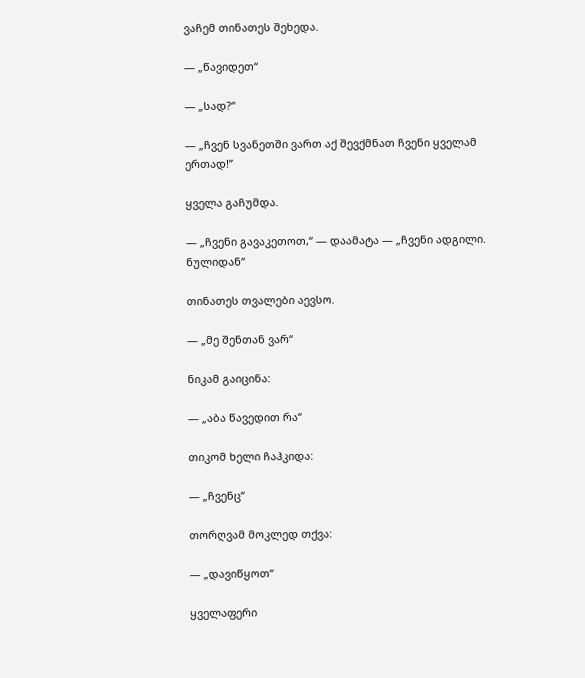ვაჩემ თინათეს შეხედა.

— „წავიდეთ“

— „სად?“

— „ჩვენ სვანეთში ვართ აქ შევქმნათ ჩვენი ყველამ ერთად!”

ყველა გაჩუმდა.

— „ჩვენი გავაკეთოთ,“ — დაამატა — „ჩვენი ადგილი. ნულიდან“

თინათეს თვალები აევსო.

— „მე შენთან ვარ“

ნიკამ გაიცინა:

— „აბა წავედით რა“

თიკომ ხელი ჩაჰკიდა:

— „ჩვენც“

თორღვამ მოკლედ თქვა:

— „დავიწყოთ“

ყველაფერი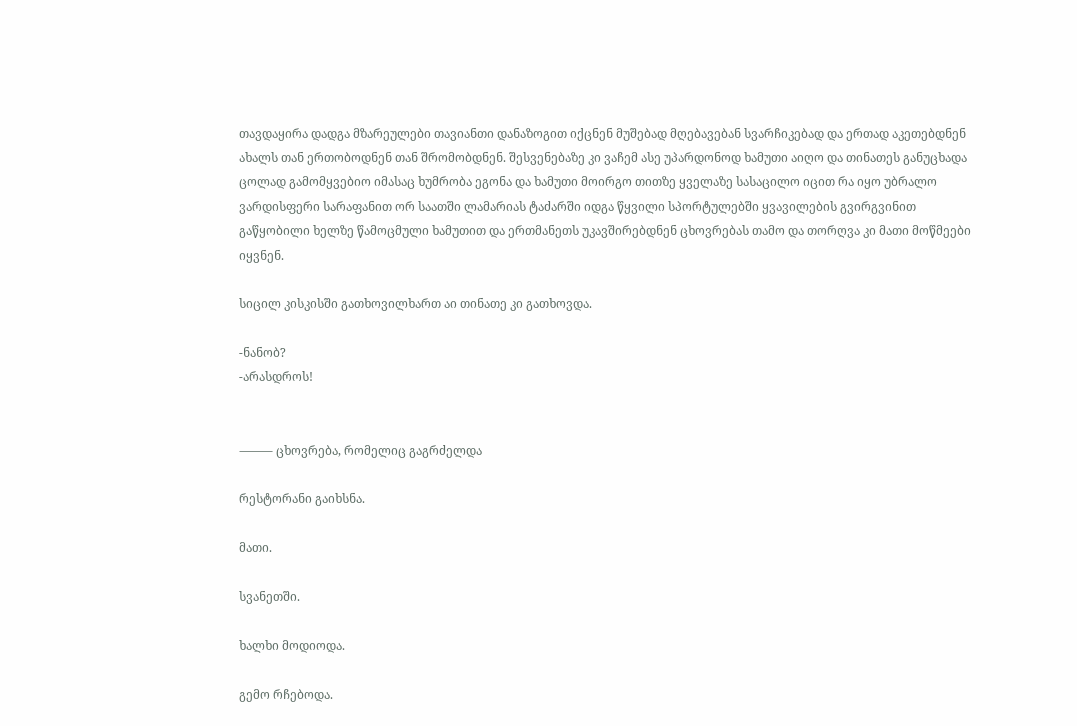თავდაყირა დადგა მზარეულები თავიანთი დანაზოგით იქცნენ მუშებად მღებავებან სვარჩიკებად და ერთად აკეთებდნენ ახალს თან ერთობოდნენ თან შრომობდნენ. შესვენებაზე კი ვაჩემ ასე უპარდონოდ ხამუთი აიღო და თინათეს განუცხადა ცოლად გამომყვებიო იმასაც ხუმრობა ეგონა და ხამუთი მოირგო თითზე ყველაზე სასაცილო იცით რა იყო უბრალო ვარდისფერი სარაფანით ორ საათში ლამარიას ტაძარში იდგა წყვილი სპორტულებში ყვავილების გვირგვინით გაწყობილი ხელზე წამოცმული ხამუთით და ერთმანეთს უკავშირებდნენ ცხოვრებას თამო და თორღვა კი მათი მოწმეები იყვნენ.

სიცილ კისკისში გათხოვილხართ აი თინათე კი გათხოვდა.

-ნანობ?
-არასდროს!


⸻ ცხოვრება, რომელიც გაგრძელდა

რესტორანი გაიხსნა.

მათი.

სვანეთში.

ხალხი მოდიოდა.

გემო რჩებოდა.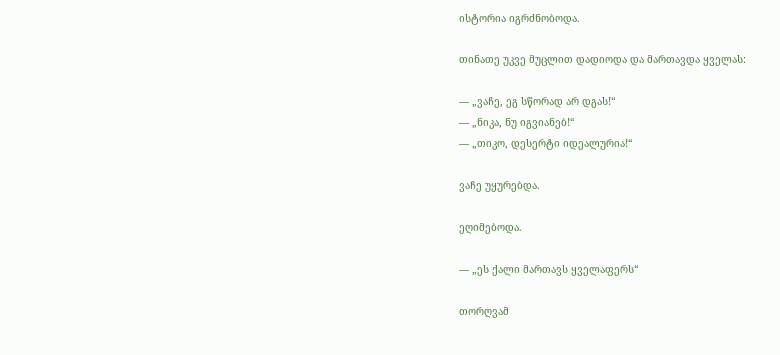ისტორია იგრძნობოდა.

თინათე უკვე მუცლით დადიოდა და მართავდა ყველას:

— „ვაჩე, ეგ სწორად არ დგას!“
— „ნიკა, ნუ იგვიანებ!“
— „თიკო, დესერტი იდეალურია!“

ვაჩე უყურებდა.

ეღიმებოდა.

— „ეს ქალი მართავს ყველაფერს“

თორღვამ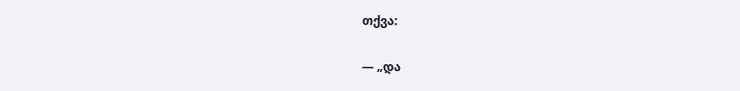თქვა:

— „და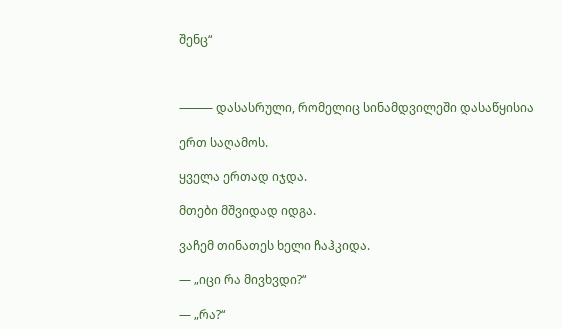შენც“



⸻ დასასრული, რომელიც სინამდვილეში დასაწყისია

ერთ საღამოს.

ყველა ერთად იჯდა.

მთები მშვიდად იდგა.

ვაჩემ თინათეს ხელი ჩაჰკიდა.

— „იცი რა მივხვდი?“

— „რა?“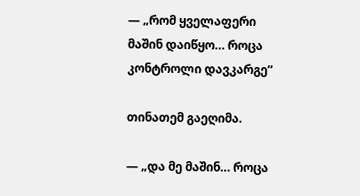— „რომ ყველაფერი მაშინ დაიწყო… როცა კონტროლი დავკარგე“

თინათემ გაეღიმა.

— „და მე მაშინ… როცა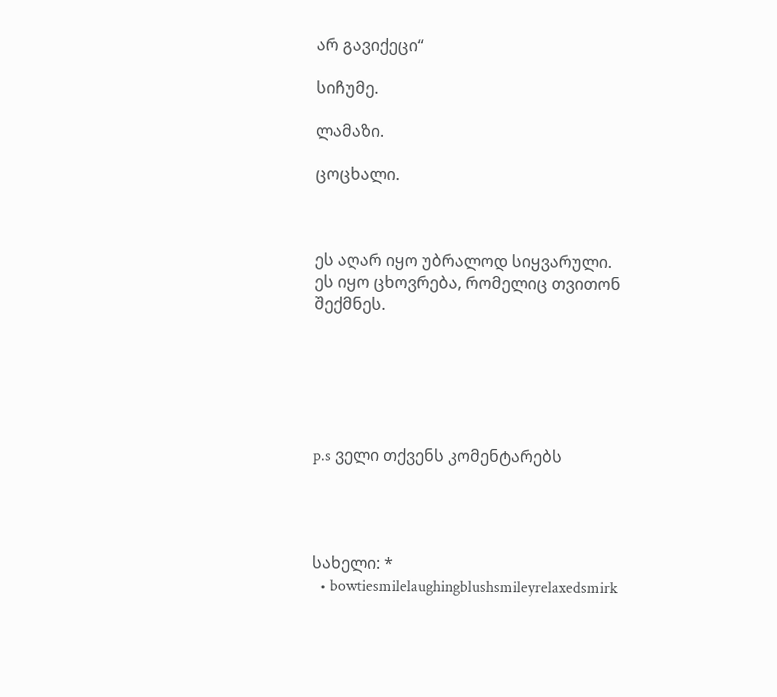არ გავიქეცი“

სიჩუმე.

ლამაზი.

ცოცხალი.



ეს აღარ იყო უბრალოდ სიყვარული.
ეს იყო ცხოვრება, რომელიც თვითონ შექმნეს.






p.s ველი თქვენს კომენტარებს




სახელი: *
  • bowtiesmilelaughingblushsmileyrelaxedsmirk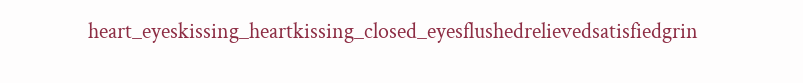heart_eyeskissing_heartkissing_closed_eyesflushedrelievedsatisfiedgrin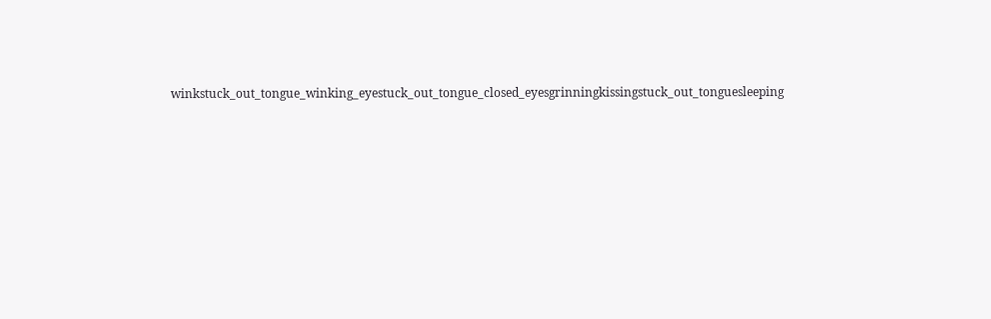winkstuck_out_tongue_winking_eyestuck_out_tongue_closed_eyesgrinningkissingstuck_out_tonguesleeping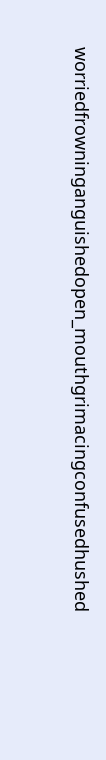worriedfrowninganguishedopen_mouthgrimacingconfusedhushed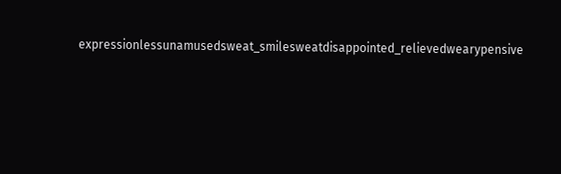expressionlessunamusedsweat_smilesweatdisappointed_relievedwearypensive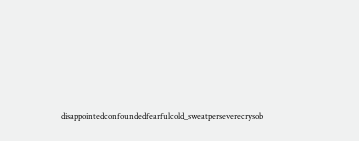disappointedconfoundedfearfulcold_sweatperseverecrysob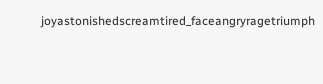joyastonishedscreamtired_faceangryragetriumph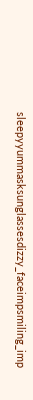sleepyyummasksunglassesdizzy_faceimpsmiling_imp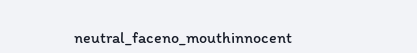neutral_faceno_mouthinnocent